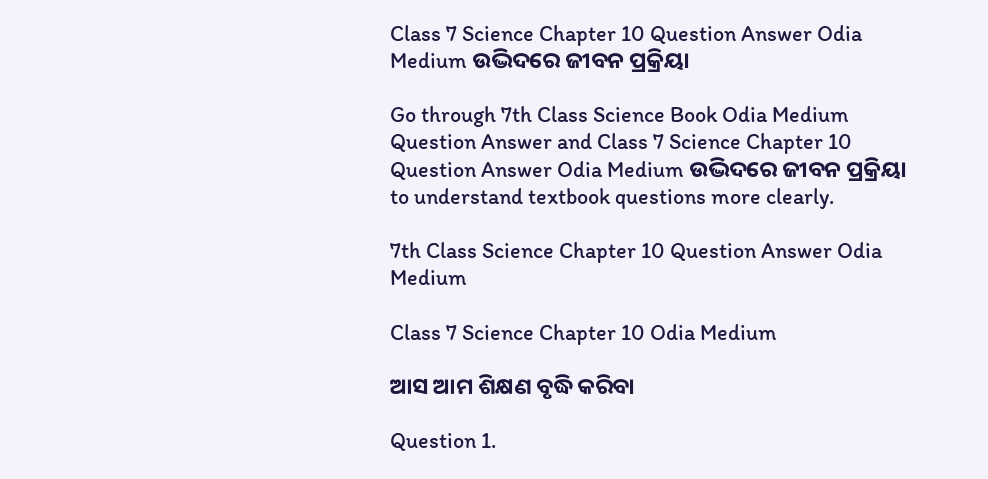Class 7 Science Chapter 10 Question Answer Odia Medium ଉଦ୍ଭିଦରେ ଜୀବନ ପ୍ରକ୍ରିୟା

Go through 7th Class Science Book Odia Medium Question Answer and Class 7 Science Chapter 10 Question Answer Odia Medium ଉଦ୍ଭିଦରେ ଜୀବନ ପ୍ରକ୍ରିୟା to understand textbook questions more clearly.

7th Class Science Chapter 10 Question Answer Odia Medium

Class 7 Science Chapter 10 Odia Medium

ଆସ ଆମ ଶିକ୍ଷଣ ବୃଦ୍ଧି କରିବା

Question 1.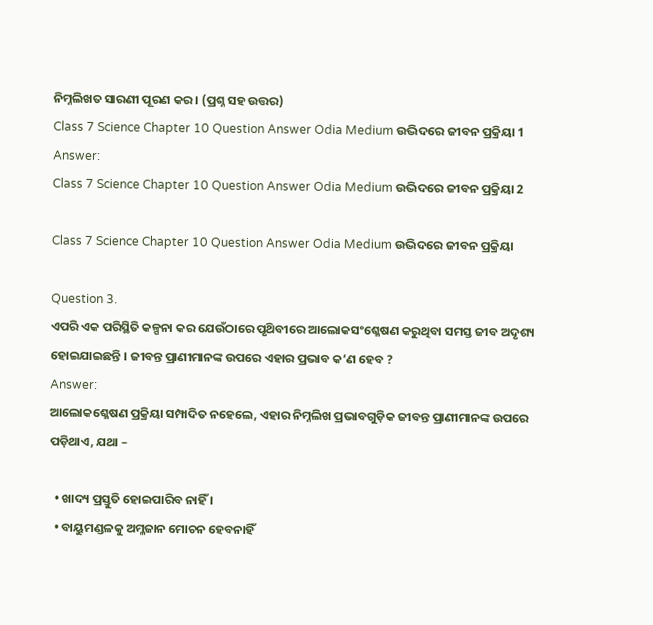ନିମ୍ନଲିଖତ ସାରଣୀ ପୂରଣ କର । (ପ୍ରଶ୍ନ ସହ ଉତ୍ତର)
Class 7 Science Chapter 10 Question Answer Odia Medium ଉଦ୍ଭିଦରେ ଜୀବନ ପ୍ରକ୍ରିୟା 1
Answer:
Class 7 Science Chapter 10 Question Answer Odia Medium ଉଦ୍ଭିଦରେ ଜୀବନ ପ୍ରକ୍ରିୟା 2

Class 7 Science Chapter 10 Question Answer Odia Medium ଉଦ୍ଭିଦରେ ଜୀବନ ପ୍ରକ୍ରିୟା

Question 3.
ଏପରି ଏକ ପରିସ୍ଥିତି କଳ୍ପନା କର ଯେଉଁଠାରେ ପୃଥ‌ିବୀରେ ଆଲୋକସଂଶ୍ଳେଷଣ କରୁଥିବା ସମସ୍ତ ଜୀବ ଅଦୃଶ୍ୟ ହୋଇଯାଇଛନ୍ତି । ଜୀବନ୍ତ ପ୍ରାଣୀମାନଙ୍କ ଉପରେ ଏହାର ପ୍ରଭାବ କ’ଣ ହେବ ?
Answer:
ଆଲୋକଶ୍ଳେଷଣ ପ୍ରକ୍ରିୟା ସମ୍ପାଦିତ ନହେଲେ, ଏହାର ନିମ୍ନଲିଖ ପ୍ରଭାବଗୁଡ଼ିକ ଜୀବନ୍ତ ପ୍ରାଣୀମାନଙ୍କ ଉପରେ ପଡ଼ିଥାଏ, ଯଥା –

  • ଖାଦ୍ୟ ପ୍ରସ୍ତୁତି ହୋଇପାରିବ ନାହିଁ ।
  • ବାୟୁମଣ୍ଡଳକୁ ଅମ୍ଳଜାନ ମୋଚନ ହେବନାହିଁ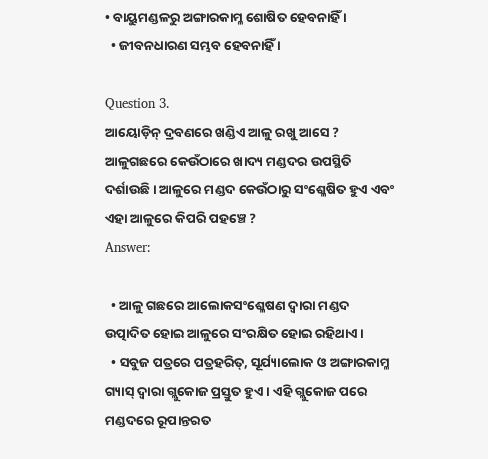• ବାୟୁମଣ୍ଡଳରୁ ଅଙ୍ଗାରକାମ୍ଳ ଶୋଷିତ ହେବନାହିଁ ।
  • ଜୀବନଧାରଣ ସମ୍ଭବ ହେବନାହିଁ ।

Question 3.
ଆୟୋଡ଼ିନ୍ ଦ୍ରବଣରେ ଖଣ୍ଡିଏ ଆଳୁ ରଖୁ ଆସେ ? ଆଳୁଗଛରେ କେଉଁଠାରେ ଖାଦ୍ୟ ମଣ୍ଡଦର ଉପସ୍ଥିତି ଦର୍ଶାଉଛି । ଆଳୁରେ ମଣ୍ଡଦ କେଉଁଠାରୁ ସଂଶ୍ଳେଷିତ ହୁଏ ଏବଂ ଏହା ଆଳୁରେ କିପରି ପହଞ୍ଚେ ?
Answer:

  • ଆଳୁ ଗଛରେ ଆଲୋକସଂଶ୍ଳେଷଣ ଦ୍ଵାରା ମଣ୍ଡଦ ଉତ୍ପାଦିତ ହୋଇ ଆଳୁରେ ସଂରକ୍ଷିତ ହୋଇ ରହିଥାଏ ।
  • ସବୁଜ ପତ୍ରରେ ପତ୍ରହରିତ୍, ସୂର୍ଯ୍ୟାଲୋକ ଓ ଅଙ୍ଗାରକାମ୍ଳ ଗ୍ୟାସ୍‌ ଦ୍ଵାରା ଗ୍ଲୁକୋଜ ପ୍ରସ୍ତୁତ ହୁଏ । ଏହି ଗ୍ଲୁକୋଜ ପରେ ମଣ୍ଡଦରେ ରୂପାନ୍ତରତ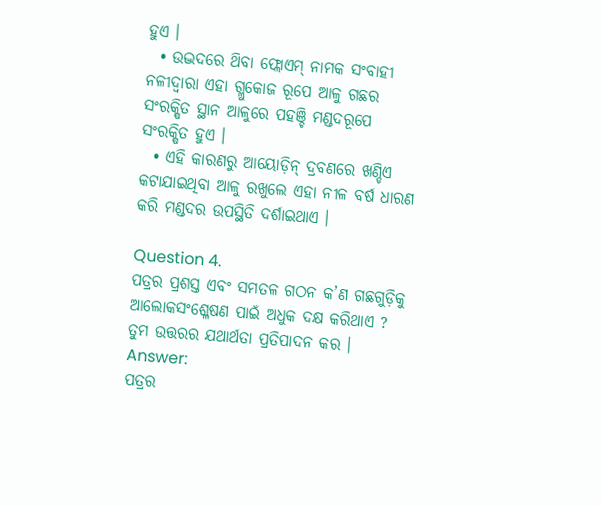ହୁଏ ।
  • ଉଦ୍ଭଦରେ ଥ‌ିବା ଫ୍ଲୋଏମ୍ ନାମକ ସଂବାହୀ ନଳୀଦ୍ଵାରା ଏହା ଗ୍ଲୁକୋଜ ରୂପେ ଆଳୁ ଗଛର ସଂରକ୍ଷିତ ସ୍ଥାନ ଆଳୁରେ ପହଞ୍ଚି ମଣ୍ଡଦରୂପେ ସଂରକ୍ଷିତ ହୁଏ ।
  • ଏହି କାରଣରୁ ଆୟୋଡ଼ିନ୍ ଦ୍ରବଣରେ ଖଣ୍ଡିଏ କଟାଯାଇଥିବା ଆଳୁ ରଖୁଲେ ଏହା ନୀଳ ବର୍ଷ ଧାରଣ କରି ମଣ୍ଡଦର ଉପସ୍ଥିତି ଦର୍ଶାଇଥାଏ ।

Question 4.
ପତ୍ରର ପ୍ରଶସ୍ତ ଏବଂ ସମତଳ ଗଠନ କ’ଣ ଗଛଗୁଡ଼ିକୁ ଆଲୋକସଂଶ୍ଳେଷଣ ପାଇଁ ଅଧୁକ ଦକ୍ଷ କରିଥାଏ ? ତୁମ ଉତ୍ତରର ଯଥାର୍ଥତା ପ୍ରତିପାଦନ କର ।
Answer:
ପତ୍ରର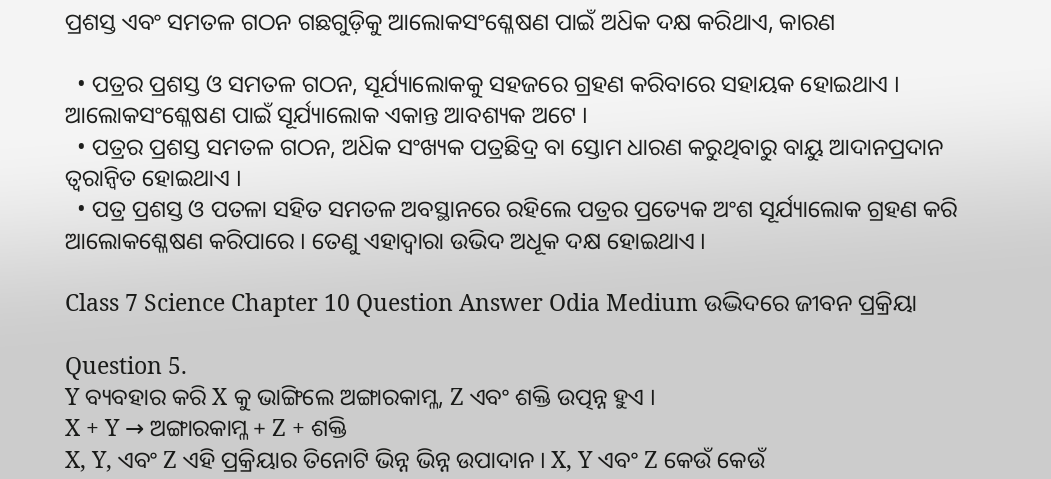ପ୍ରଶସ୍ତ ଏବଂ ସମତଳ ଗଠନ ଗଛଗୁଡ଼ିକୁ ଆଲୋକସଂଶ୍ଳେଷଣ ପାଇଁ ଅଧ‌ିକ ଦକ୍ଷ କରିଥାଏ, କାରଣ

  • ପତ୍ରର ପ୍ରଶସ୍ତ ଓ ସମତଳ ଗଠନ, ସୂର୍ଯ୍ୟାଲୋକକୁ ସହଜରେ ଗ୍ରହଣ କରିବାରେ ସହାୟକ ହୋଇଥାଏ । ଆଲୋକସଂଶ୍ଳେଷଣ ପାଇଁ ସୂର୍ଯ୍ୟାଲୋକ ଏକାନ୍ତ ଆବଶ୍ୟକ ଅଟେ ।
  • ପତ୍ରର ପ୍ରଶସ୍ତ ସମତଳ ଗଠନ, ଅଧ‌ିକ ସଂଖ୍ୟକ ପତ୍ରଛିଦ୍ର ବା ସ୍ତୋମ ଧାରଣ କରୁଥିବାରୁ ବାୟୁ ଆଦାନପ୍ରଦାନ ତ୍ୱରାନ୍ଵିତ ହୋଇଥାଏ ।
  • ପତ୍ର ପ୍ରଶସ୍ତ ଓ ପତଳା ସହିତ ସମତଳ ଅବସ୍ଥାନରେ ରହିଲେ ପତ୍ରର ପ୍ରତ୍ୟେକ ଅଂଶ ସୂର୍ଯ୍ୟାଲୋକ ଗ୍ରହଣ କରି ଆଲୋକଶ୍ଳେଷଣ କରିପାରେ । ତେଣୁ ଏହାଦ୍ଵାରା ଉଭିଦ ଅଧୂକ ଦକ୍ଷ ହୋଇଥାଏ ।

Class 7 Science Chapter 10 Question Answer Odia Medium ଉଦ୍ଭିଦରେ ଜୀବନ ପ୍ରକ୍ରିୟା

Question 5.
Y ବ୍ୟବହାର କରି X କୁ ଭାଙ୍ଗିଲେ ଅଙ୍ଗାରକାମ୍ଳ, Z ଏବଂ ଶକ୍ତି ଉତ୍ପନ୍ନ ହୁଏ ।
X + Y → ଅଙ୍ଗାରକାମ୍ଳ + Z + ଶକ୍ତି
X, Y, ଏବଂ Z ଏହି ପ୍ରକ୍ରିୟାର ତିନୋଟି ଭିନ୍ନ ଭିନ୍ନ ଉପାଦାନ । X, Y ଏବଂ Z କେଉଁ କେଉଁ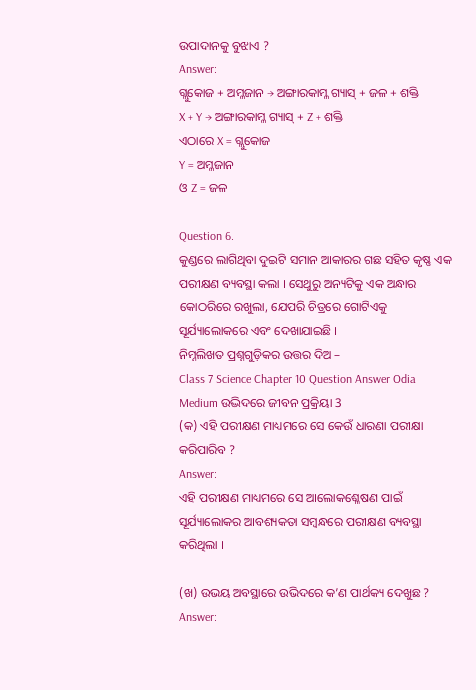ଉପାଦାନକୁ ବୁଝାଏ ?
Answer:
ଗ୍ଲୁକୋଜ + ଅମ୍ଳଜାନ → ଅଙ୍ଗାରକାମ୍ଳ ଗ୍ୟାସ୍ + ଜଳ + ଶକ୍ତି
X + Y → ଅଙ୍ଗାରକାମ୍ଳ ଗ୍ୟାସ୍ + Z + ଶକ୍ତି
ଏଠାରେ X = ଗ୍ଲୁକୋଜ
Y = ଅମ୍ଳଜାନ
ଓ Z = ଜଳ

Question 6.
କୁଣ୍ଡରେ ଲାଗିଥିବା ଦୁଇଟି ସମାନ ଆକାରର ଗଛ ସହିତ କୃଷ୍ଣ ଏକ ପରୀକ୍ଷଣ ବ୍ୟବସ୍ଥା କଲା । ସେଥୁରୁ ଅନ୍ୟଟିକୁ ଏକ ଅନ୍ଧାର କୋଠରିରେ ରଖୁଲା, ଯେପରି ଚିତ୍ରରେ ଗୋଟିଏକୁ ସୂର୍ଯ୍ୟାଲୋକରେ ଏବଂ ଦେଖାଯାଇଛି ।
ନିମ୍ନଲିଖତ ପ୍ରଶ୍ନଗୁଡ଼ିକର ଉତ୍ତର ଦିଅ –
Class 7 Science Chapter 10 Question Answer Odia Medium ଉଦ୍ଭିଦରେ ଜୀବନ ପ୍ରକ୍ରିୟା 3
(କ) ଏହି ପରୀକ୍ଷଣ ମାଧ୍ୟମରେ ସେ କେଉଁ ଧାରଣା ପରୀକ୍ଷା କରିପାରିବ ?
Answer:
ଏହି ପରୀକ୍ଷଣ ମାଧ୍ୟମରେ ସେ ଆଲୋକଶ୍ଳେଷଣ ପାଇଁ ସୂର୍ଯ୍ୟାଲୋକର ଆବଶ୍ୟକତା ସମ୍ବନ୍ଧରେ ପରୀକ୍ଷଣ ବ୍ୟବସ୍ଥା କରିଥିଲା ।

(ଖ) ଉଭୟ ଅବସ୍ଥାରେ ଉଭିଦରେ କ’ଣ ପାର୍ଥକ୍ୟ ଦେଖୁଛ ?
Answer: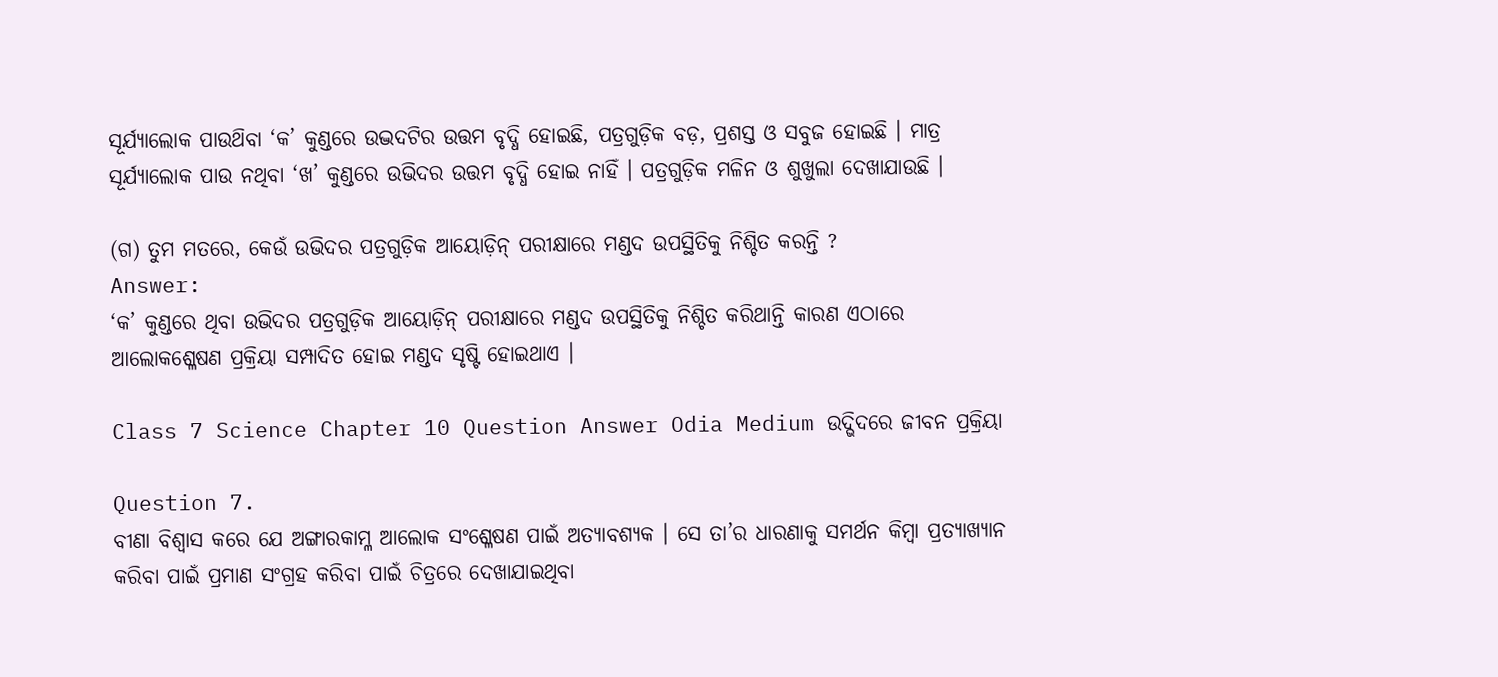ସୂର୍ଯ୍ୟାଲୋକ ପାଉଥ‌ିବା ‘କ’ କୁଣ୍ଡରେ ଉଦ୍ଭଦଟିର ଉତ୍ତମ ବୃଦ୍ଧି ହୋଇଛି, ପତ୍ରଗୁଡ଼ିକ ବଡ଼, ପ୍ରଶସ୍ତ ଓ ସବୁଜ ହୋଇଛି । ମାତ୍ର ସୂର୍ଯ୍ୟାଲୋକ ପାଉ ନଥିବା ‘ଖ’ କୁଣ୍ଡରେ ଉଭିଦର ଉତ୍ତମ ବୃଦ୍ଧି ହୋଇ ନାହିଁ । ପତ୍ରଗୁଡ଼ିକ ମଳିନ ଓ ଶୁଖୁଲା ଦେଖାଯାଉଛି ।

(ଗ) ତୁମ ମତରେ, କେଉଁ ଉଭିଦର ପତ୍ରଗୁଡ଼ିକ ଆୟୋଡ଼ିନ୍ ପରୀକ୍ଷାରେ ମଣ୍ଡଦ ଉପସ୍ଥିତିକୁ ନିଶ୍ଚିତ କରନ୍ତି ?
Answer:
‘କ’ କୁଣ୍ଡରେ ଥିବା ଉଭିଦର ପତ୍ରଗୁଡ଼ିକ ଆୟୋଡ଼ିନ୍ ପରୀକ୍ଷାରେ ମଣ୍ଡଦ ଉପସ୍ଥିତିକୁ ନିଶ୍ଚିତ କରିଥାନ୍ତି କାରଣ ଏଠାରେ ଆଲୋକଶ୍ଳେଷଣ ପ୍ରକ୍ରିୟା ସମ୍ପାଦିତ ହୋଇ ମଣ୍ଡଦ ସୃଷ୍ଟି ହୋଇଥାଏ ।

Class 7 Science Chapter 10 Question Answer Odia Medium ଉଦ୍ଭିଦରେ ଜୀବନ ପ୍ରକ୍ରିୟା

Question 7.
ବୀଣା ବିଶ୍ଵାସ କରେ ଯେ ଅଙ୍ଗାରକାମ୍ଳ ଆଲୋକ ସଂଶ୍ଳେଷଣ ପାଇଁ ଅତ୍ୟାବଶ୍ୟକ । ସେ ତା’ର ଧାରଣାକୁ ସମର୍ଥନ କିମ୍ବା ପ୍ରତ୍ୟାଖ୍ୟାନ କରିବା ପାଇଁ ପ୍ରମାଣ ସଂଗ୍ରହ କରିବା ପାଇଁ ଚିତ୍ରରେ ଦେଖାଯାଇଥିବା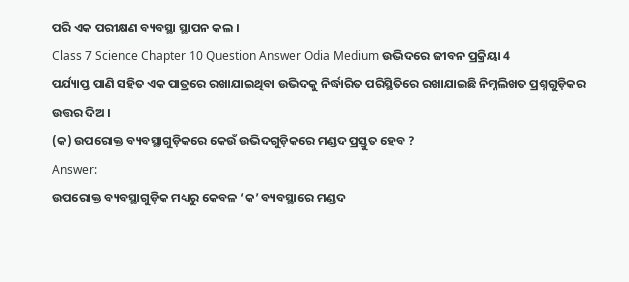ପରି ଏକ ପରୀକ୍ଷଣ ବ୍ୟବସ୍ଥା ସ୍ଥାପନ କଲ ।
Class 7 Science Chapter 10 Question Answer Odia Medium ଉଦ୍ଭିଦରେ ଜୀବନ ପ୍ରକ୍ରିୟା 4
ପର୍ଯ୍ୟାପ୍ତ ପାଣି ସହିତ ଏକ ପାତ୍ରରେ ରଖାଯାଇଥିବା ଉଭିଦକୁ ନିର୍ଦ୍ଧାରିତ ପରିସ୍ଥିତିରେ ରଖାଯାଇଛି ନିମ୍ନଲିଖତ ପ୍ରଶ୍ନଗୁଡ଼ିକର ଉତ୍ତର ଦିଅ ।
(କ) ଉପରୋକ୍ତ ବ୍ୟବସ୍ଥାଗୁଡ଼ିକରେ କେଉଁ ଉଭିଦଗୁଡ଼ିକରେ ମଣ୍ଡଦ ପ୍ରସ୍ତୁତ ହେବ ?
Answer:
ଉପରୋକ୍ତ ବ୍ୟବସ୍ଥାଗୁଡ଼ିକ ମଧ୍ୟରୁ କେବଳ ‘କ’ ବ୍ୟବସ୍ଥାରେ ମଣ୍ଡଦ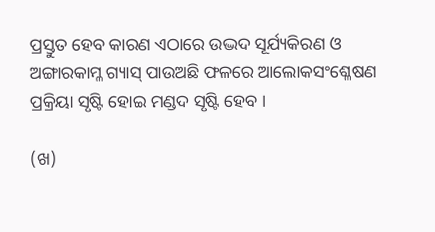ପ୍ରସ୍ତୁତ ହେବ କାରଣ ଏଠାରେ ଉଦ୍ଭଦ ସୂର୍ଯ୍ୟକିରଣ ଓ ଅଙ୍ଗାରକାମ୍ଳ ଗ୍ୟାସ୍‌ ପାଉଅଛି ଫଳରେ ଆଲୋକସଂଶ୍ଳେଷଣ ପ୍ରକ୍ରିୟା ସୃଷ୍ଟି ହୋଇ ମଣ୍ଡଦ ସୃଷ୍ଟି ହେବ ।

(ଖ)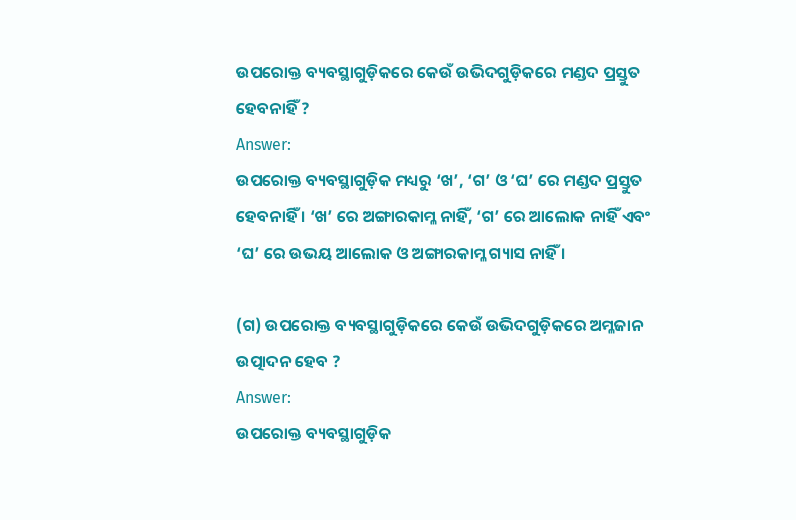ଉପରୋକ୍ତ ବ୍ୟବସ୍ଥାଗୁଡ଼ିକରେ କେଉଁ ଉଭିଦଗୁଡ଼ିକରେ ମଣ୍ଡଦ ପ୍ରସ୍ତୁତ ହେବନାହିଁ ?
Answer:
ଉପରୋକ୍ତ ବ୍ୟବସ୍ଥାଗୁଡ଼ିକ ମଧ୍ୟରୁ ‘ଖ’, ‘ଗ’ ଓ ‘ଘ’ ରେ ମଣ୍ଡଦ ପ୍ରସ୍ତୁତ ହେବନାହିଁ । ‘ଖ’ ରେ ଅଙ୍ଗାରକାମ୍ଳ ନାହିଁ, ‘ଗ’ ରେ ଆଲୋକ ନାହିଁ ଏବଂ ‘ଘ’ ରେ ଉଭୟ ଆଲୋକ ଓ ଅଙ୍ଗାରକାମ୍ଳ ଗ୍ୟାସ ନାହିଁ ।

(ଗ) ଉପରୋକ୍ତ ବ୍ୟବସ୍ଥାଗୁଡ଼ିକରେ କେଉଁ ଉଭିଦଗୁଡ଼ିକରେ ଅମ୍ଳଜାନ ଉତ୍ପାଦନ ହେବ ?
Answer:
ଉପରୋକ୍ତ ବ୍ୟବସ୍ଥାଗୁଡ଼ିକ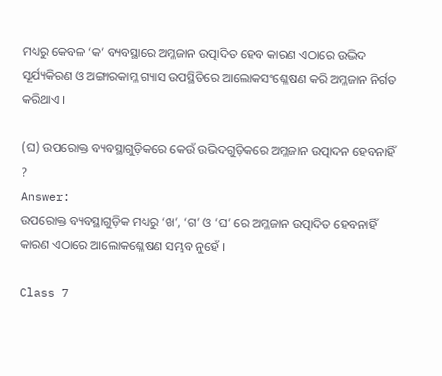ମଧ୍ୟରୁ କେବଳ ‘କ’ ବ୍ୟବସ୍ଥାରେ ଅମ୍ଳଜାନ ଉତ୍ପାଦିତ ହେବ କାରଣ ଏଠାରେ ଉଦ୍ଭିଦ ସୂର୍ଯ୍ୟକିରଣ ଓ ଅଙ୍ଗାରକାମ୍ଳ ଗ୍ୟାସ ଉପସ୍ଥିତିରେ ଆଲୋକସଂଶ୍ଳେଷଣ କରି ଅମ୍ଳଜାନ ନିର୍ଗତ କରିଥାଏ ।

(ଘ) ଉପରୋକ୍ତ ବ୍ୟବସ୍ଥାଗୁଡ଼ିକରେ କେଉଁ ଉଭିଦଗୁଡ଼ିକରେ ଅମ୍ଳଜାନ ଉତ୍ପାଦନ ହେବନାହିଁ ?
Answer:
ଉପରୋକ୍ତ ବ୍ୟବସ୍ଥାଗୁଡ଼ିକ ମଧ୍ୟରୁ ‘ଖ’, ‘ଗ’ ଓ ‘ଘ’ ରେ ଅମ୍ଳଜାନ ଉତ୍ପାଦିତ ହେବନାହିଁ କାରଣ ଏଠାରେ ଆଲୋକଶ୍ଳେଷଣ ସମ୍ଭବ ନୁହେଁ ।

Class 7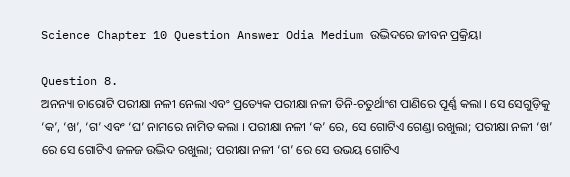Science Chapter 10 Question Answer Odia Medium ଉଦ୍ଭିଦରେ ଜୀବନ ପ୍ରକ୍ରିୟା

Question 8.
ଅନନ୍ୟା ଚାରୋଟି ପରୀକ୍ଷା ନଳୀ ନେଲା ଏବଂ ପ୍ରତ୍ୟେକ ପରୀକ୍ଷା ନଳୀ ତିନି-ଚତୁର୍ଥାଂଶ ପାଣିରେ ପୂର୍ଣ୍ଣ କଲା । ସେ ସେଗୁଡ଼ିକୁ ‘କ’, ‘ଖ’, ‘ଗ’ ଏବଂ ‘ଘ’ ନାମରେ ନାମିତ କଲା । ପରୀକ୍ଷା ନଳୀ ‘କ’ ରେ, ସେ ଗୋଟିଏ ଗେଣ୍ଡା ରଖୁଲା; ପରୀକ୍ଷା ନଳୀ ‘ଖ’ ରେ ସେ ଗୋଟିଏ ଜଳଜ ଉଦ୍ଭିଦ ରଖୁଲା; ପରୀକ୍ଷା ନଳୀ ‘ଗ’ ରେ ସେ ଉଭୟ ଗୋଟିଏ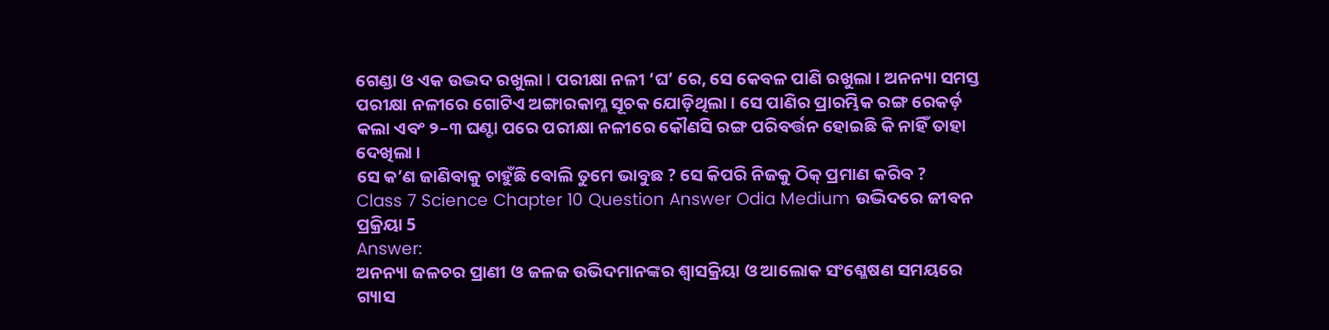ଗେଣ୍ଡା ଓ ଏକ ଉଦ୍ଭଦ ରଖୁଲା I ପରୀକ୍ଷା ନଳୀ ‘ଘ’ ରେ, ସେ କେବଳ ପାଣି ରଖୁଲା । ଅନନ୍ୟା ସମସ୍ତ ପରୀକ୍ଷା ନଳୀରେ ଗୋଟିଏ ଅଙ୍ଗାରକାମ୍ଳ ସୂଚକ ଯୋଡ଼ିଥିଲା । ସେ ପାଣିର ପ୍ରାରମ୍ଭିକ ରଙ୍ଗ ରେକର୍ଡ଼ କଲା ଏବଂ ୨–୩ ଘଣ୍ଟା ପରେ ପରୀକ୍ଷା ନଳୀରେ କୌଣସି ରଙ୍ଗ ପରିବର୍ତ୍ତନ ହୋଇଛି କି ନାହିଁ ତାହା ଦେଖିଲା ।
ସେ କ’ଣ ଜାଣିବାକୁ ଚାହୁଁଛି ବୋଲି ତୁମେ ଭାବୁଛ ? ସେ କିପରି ନିଜକୁ ଠିକ୍ ପ୍ରମାଣ କରିବ ?
Class 7 Science Chapter 10 Question Answer Odia Medium ଉଦ୍ଭିଦରେ ଜୀବନ ପ୍ରକ୍ରିୟା 5
Answer:
ଅନନ୍ୟା ଜଳଚର ପ୍ରାଣୀ ଓ ଜଳଜ ଉଭିଦମାନଙ୍କର ଶ୍ଵାସକ୍ରିୟା ଓ ଆଲୋକ ସଂଶ୍ଳେଷଣ ସମୟରେ ଗ୍ୟାସ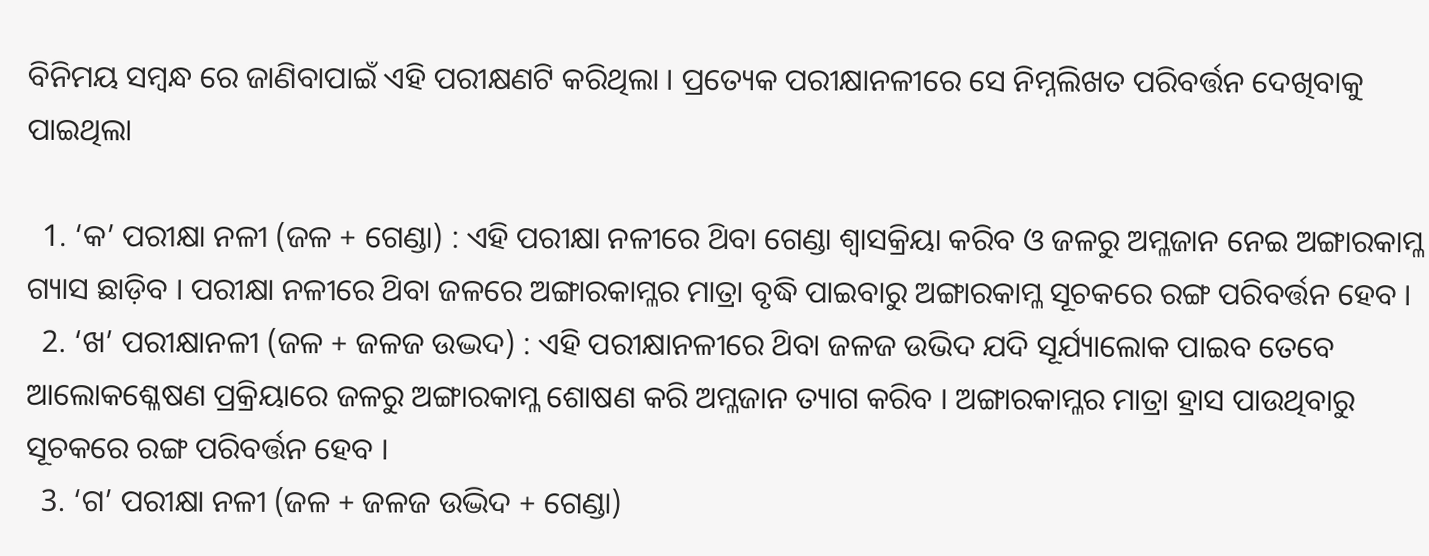ବିନିମୟ ସମ୍ବନ୍ଧ ରେ ଜାଣିବାପାଇଁ ଏହି ପରୀକ୍ଷଣଟି କରିଥିଲା । ପ୍ରତ୍ୟେକ ପରୀକ୍ଷାନଳୀରେ ସେ ନିମ୍ନଲିଖତ ପରିବର୍ତ୍ତନ ଦେଖିବାକୁ ପାଇଥିଲା

  1. ‘କ’ ପରୀକ୍ଷା ନଳୀ (ଜଳ + ଗେଣ୍ଡା) : ଏହି ପରୀକ୍ଷା ନଳୀରେ ଥ‌ିବା ଗେଣ୍ଡା ଶ୍ଵାସକ୍ରିୟା କରିବ ଓ ଜଳରୁ ଅମ୍ଳଜାନ ନେଇ ଅଙ୍ଗାରକାମ୍ଳ ଗ୍ୟାସ ଛାଡ଼ିବ । ପରୀକ୍ଷା ନଳୀରେ ଥ‌ିବା ଜଳରେ ଅଙ୍ଗାରକାମ୍ଳର ମାତ୍ରା ବୃଦ୍ଧି ପାଇବାରୁ ଅଙ୍ଗାରକାମ୍ଳ ସୂଚକରେ ରଙ୍ଗ ପରିବର୍ତ୍ତନ ହେବ ।
  2. ‘ଖ’ ପରୀକ୍ଷାନଳୀ (ଜଳ + ଜଳଜ ଉଦ୍ଭଦ) : ଏହି ପରୀକ୍ଷାନଳୀରେ ଥ‌ିବା ଜଳଜ ଉଭିଦ ଯଦି ସୂର୍ଯ୍ୟାଲୋକ ପାଇବ ତେବେ ଆଲୋକଶ୍ଳେଷଣ ପ୍ରକ୍ରିୟାରେ ଜଳରୁ ଅଙ୍ଗାରକାମ୍ଳ ଶୋଷଣ କରି ଅମ୍ଳଜାନ ତ୍ୟାଗ କରିବ । ଅଙ୍ଗାରକାମ୍ଳର ମାତ୍ରା ହ୍ରାସ ପାଉଥିବାରୁ ସୂଚକରେ ରଙ୍ଗ ପରିବର୍ତ୍ତନ ହେବ ।
  3. ‘ଗ’ ପରୀକ୍ଷା ନଳୀ (ଜଳ + ଜଳଜ ଉଦ୍ଭିଦ + ଗେଣ୍ଡା)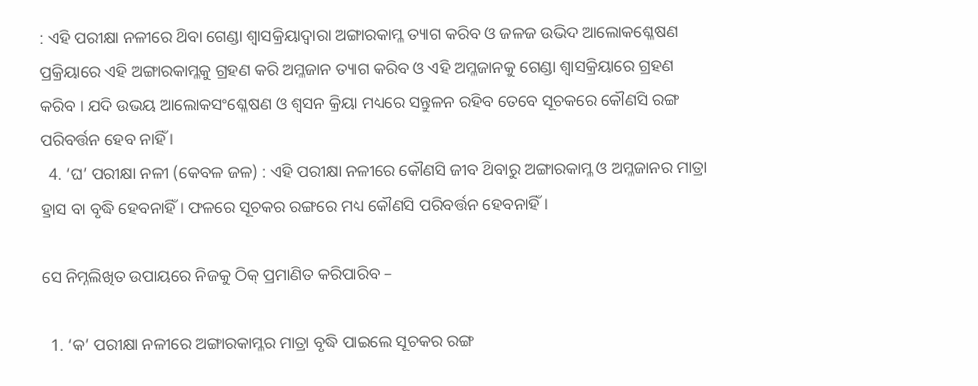: ଏହି ପରୀକ୍ଷା ନଳୀରେ ଥ‌ିବା ଗେଣ୍ଡା ଶ୍ଵାସକ୍ରିୟାଦ୍ଵାରା ଅଙ୍ଗାରକାମ୍ଳ ତ୍ୟାଗ କରିବ ଓ ଜଳଜ ଉଭିଦ ଆଲୋକଶ୍ଳେଷଣ ପ୍ରକ୍ରିୟାରେ ଏହି ଅଙ୍ଗାରକାମ୍ଳକୁ ଗ୍ରହଣ କରି ଅମ୍ଳଜାନ ତ୍ୟାଗ କରିବ ଓ ଏହି ଅମ୍ଳଜାନକୁ ଗେଣ୍ଡା ଶ୍ଵାସକ୍ରିୟାରେ ଗ୍ରହଣ କରିବ । ଯଦି ଉଭୟ ଆଲୋକସଂଶ୍ଳେଷଣ ଓ ଶ୍ୱସନ କ୍ରିୟା ମଧ୍ୟରେ ସନ୍ତୁଳନ ରହିବ ତେବେ ସୂଚକରେ କୌଣସି ରଙ୍ଗ ପରିବର୍ତ୍ତନ ହେବ ନାହିଁ ।
  4. ‘ଘ’ ପରୀକ୍ଷା ନଳୀ (କେବଳ ଜଳ) : ଏହି ପରୀକ୍ଷା ନଳୀରେ କୌଣସି ଜୀବ ଥ‌ିବାରୁ ଅଙ୍ଗାରକାମ୍ଳ ଓ ଅମ୍ଳଜାନର ମାତ୍ରା ହ୍ରାସ ବା ବୃଦ୍ଧି ହେବନାହିଁ । ଫଳରେ ସୂଚକର ରଙ୍ଗରେ ମଧ୍ୟ କୌଣସି ପରିବର୍ତ୍ତନ ହେବନାହିଁ ।

ସେ ନିମ୍ନଲିଖିତ ଉପାୟରେ ନିଜକୁ ଠିକ୍ ପ୍ରମାଣିତ କରିପାରିବ –

  1. ‘କ’ ପରୀକ୍ଷା ନଳୀରେ ଅଙ୍ଗାରକାମ୍ଳର ମାତ୍ରା ବୃଦ୍ଧି ପାଇଲେ ସୂଚକର ରଙ୍ଗ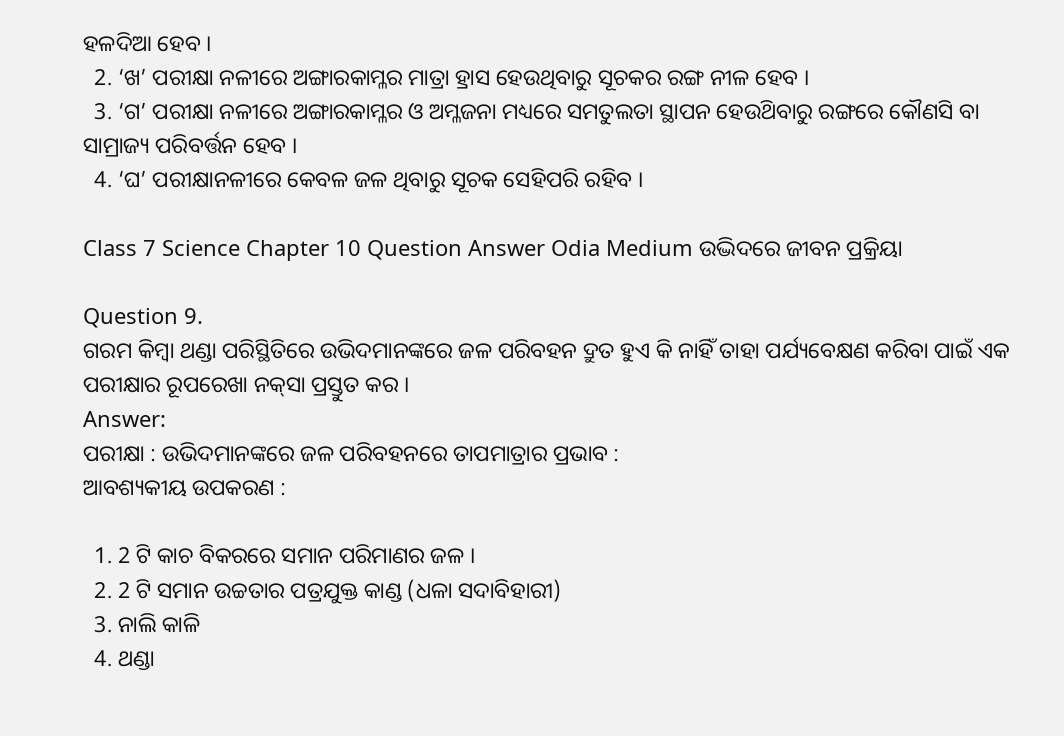ହଳଦିଆ ହେବ ।
  2. ‘ଖ’ ପରୀକ୍ଷା ନଳୀରେ ଅଙ୍ଗାରକାମ୍ଳର ମାତ୍ରା ହ୍ରାସ ହେଉଥିବାରୁ ସୂଚକର ରଙ୍ଗ ନୀଳ ହେବ ।
  3. ‘ଗ’ ପରୀକ୍ଷା ନଳୀରେ ଅଙ୍ଗାରକାମ୍ଳର ଓ ଅମ୍ଳଜନା ମଧ୍ୟରେ ସମତୁଲତା ସ୍ଥାପନ ହେଉଥ‌ିବାରୁ ରଙ୍ଗରେ କୌଣସି ବା ସାମ୍ରାଜ୍ୟ ପରିବର୍ତ୍ତନ ହେବ ।
  4. ‘ଘ’ ପରୀକ୍ଷାନଳୀରେ କେବଳ ଜଳ ଥିବାରୁ ସୂଚକ ସେହିପରି ରହିବ ।

Class 7 Science Chapter 10 Question Answer Odia Medium ଉଦ୍ଭିଦରେ ଜୀବନ ପ୍ରକ୍ରିୟା

Question 9.
ଗରମ କିମ୍ବା ଥଣ୍ଡା ପରିସ୍ଥିତିରେ ଉଭିଦମାନଙ୍କରେ ଜଳ ପରିବହନ ଦ୍ରୁତ ହୁଏ କି ନାହିଁ ତାହା ପର୍ଯ୍ୟବେକ୍ଷଣ କରିବା ପାଇଁ ଏକ ପରୀକ୍ଷାର ରୂପରେଖା ନକ୍‌ସା ପ୍ରସ୍ତୁତ କର ।
Answer:
ପରୀକ୍ଷା : ଉଭିଦମାନଙ୍କରେ ଜଳ ପରିବହନରେ ତାପମାତ୍ରାର ପ୍ରଭାବ :
ଆବଶ୍ୟକୀୟ ଉପକରଣ :

  1. 2 ଟି କାଚ ବିକରରେ ସମାନ ପରିମାଣର ଜଳ ।
  2. 2 ଟି ସମାନ ଉଚ୍ଚତାର ପତ୍ରଯୁକ୍ତ କାଣ୍ଡ (ଧଳା ସଦାବିହାରୀ)
  3. ନାଲି କାଳି
  4. ଥଣ୍ଡା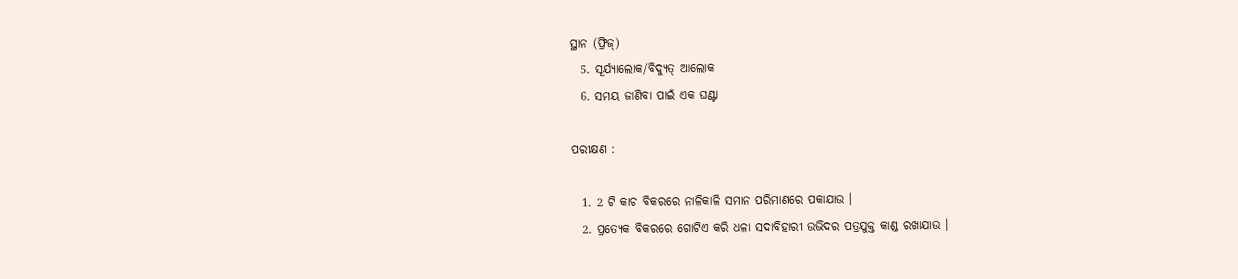ସ୍ଥାନ (ଫ୍ରିଜ୍)
  5. ସୂର୍ଯ୍ୟାଲୋକ/ବିଦ୍ୟୁତ୍ ଆଲୋକ
  6. ସମୟ ଜାଣିବା ପାଇଁ ଏକ ଘଣ୍ଟା

ପରୀକ୍ଷଣ :

  1. 2 ଟି କାଚ ବିକରରେ ନାଳିକାଳି ସମାନ ପରିମାଣରେ ପକାଯାଉ ।
  2. ପ୍ରତ୍ୟେକ ବିକରରେ ଗୋଟିଏ କରି ଧଳା ସଦାବିହାରୀ ଉଭିଦର ପତ୍ରଯୁକ୍ତ କାଣ୍ଡ ରଖାଯାଉ ।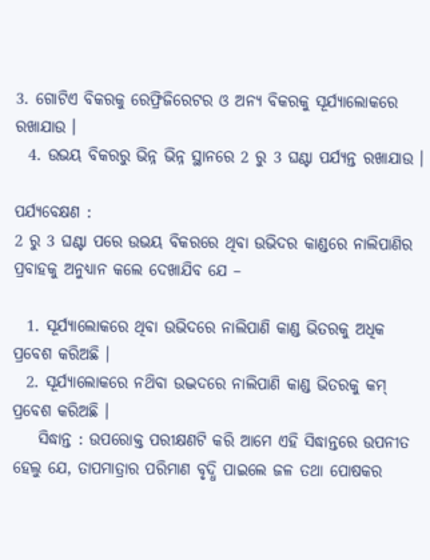3. ଗୋଟିଏ ବିକରକୁ ରେଫ୍ରିଜିରେଟର ଓ ଅନ୍ୟ ବିକରକୁ ସୂର୍ଯ୍ୟାଲୋକରେ ରଖାଯାଉ ।
  4. ଉଭୟ ବିକରରୁ ଭିନ୍ନ ଭିନ୍ନ ସ୍ଥାନରେ 2 ରୁ 3 ଘଣ୍ଟା ପର୍ଯ୍ୟନ୍ତ ରଖାଯାଉ ।

ପର୍ଯ୍ୟବେକ୍ଷଣ :
2 ରୁ 3 ଘଣ୍ଟା ପରେ ଉଭୟ ବିକରରେ ଥିବା ଉଭିଦର କାଣ୍ଡରେ ନାଲିପାଣିର ପ୍ରବାହକୁ ଅନୁଧ୍ୟାନ କଲେ ଦେଖାଯିବ ଯେ –

  1. ସୂର୍ଯ୍ୟାଲୋକରେ ଥିବା ଉଭିଦରେ ନାଲିପାଣି କାଣ୍ଡ ଭିତରକୁ ଅଧିକ ପ୍ରବେଶ କରିଅଛି ।
  2. ସୂର୍ଯ୍ୟାଲୋକରେ ନଥ‌ିବା ଉଦ୍ଭଦରେ ନାଲିପାଣି କାଣ୍ଡ ଭିତରକୁ କମ୍ ପ୍ରବେଶ କରିଅଛି ।
    ସିଦ୍ଧାନ୍ତ : ଉପରୋକ୍ତ ପରୀକ୍ଷଣଟି କରି ଆମେ ଏହି ସିଦ୍ଧାନ୍ତରେ ଉପନୀତ ହେଲୁ ଯେ, ତାପମାତ୍ରାର ପରିମାଣ ବୃଦ୍ଧି ପାଇଲେ ଜଳ ତଥା ପୋଷକର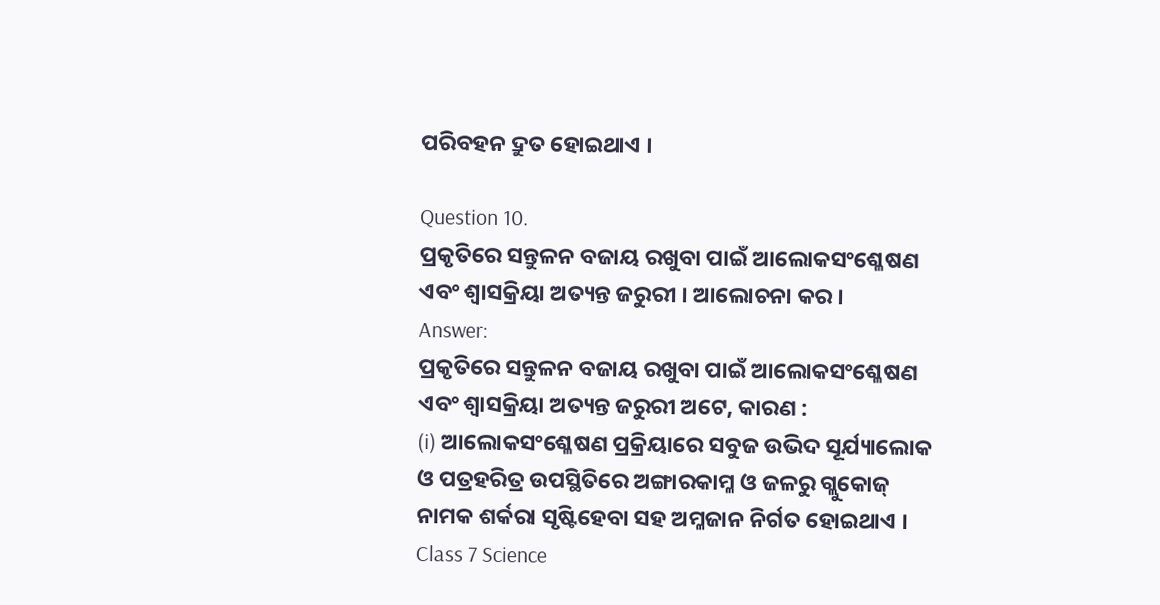ପରିବହନ ଦ୍ରୁତ ହୋଇଥାଏ ।

Question 10.
ପ୍ରକୃତିରେ ସନ୍ତୁଳନ ବଜାୟ ରଖୁବା ପାଇଁ ଆଲୋକସଂଶ୍ଳେଷଣ ଏବଂ ଶ୍ଵାସକ୍ରିୟା ଅତ୍ୟନ୍ତ ଜରୁରୀ । ଆଲୋଚନା କର ।
Answer:
ପ୍ରକୃତିରେ ସନ୍ତୁଳନ ବଜାୟ ରଖୁବା ପାଇଁ ଆଲୋକସଂଶ୍ଳେଷଣ ଏବଂ ଶ୍ଵାସକ୍ରିୟା ଅତ୍ୟନ୍ତ ଜରୁରୀ ଅଟେ, କାରଣ :
(i) ଆଲୋକସଂଶ୍ଳେଷଣ ପ୍ରକ୍ରିୟାରେ ସବୁଜ ଉଭିଦ ସୂର୍ଯ୍ୟାଲୋକ ଓ ପତ୍ରହରିତ୍ର ଉପସ୍ଥିତିରେ ଅଙ୍ଗାରକାମ୍ଳ ଓ ଜଳରୁ ଗ୍ଲୁକୋଜ୍ ନାମକ ଶର୍କରା ସୃଷ୍ଟିହେବା ସହ ଅମ୍ଳଜାନ ନିର୍ଗତ ହୋଇଥାଏ ।
Class 7 Science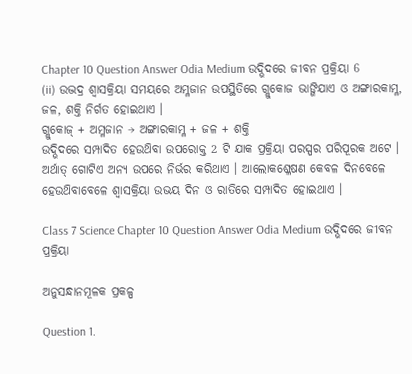Chapter 10 Question Answer Odia Medium ଉଦ୍ଭିଦରେ ଜୀବନ ପ୍ରକ୍ରିୟା 6
(ii) ଉଦ୍ଭଦ୍ର ଶ୍ଵାସକ୍ରିୟା ସମୟରେ ଅମ୍ଳଜାନ ଉପସ୍ଥିତିରେ ଗ୍ଲୁକୋଜ ଭାଙ୍ଗିଯାଏ ଓ ଅଙ୍ଗାରକାମ୍ଳ, ଜଳ, ଶକ୍ତି ନିର୍ଗତ ହୋଇଥାଏ ।
ଗ୍ଲୁକୋଜ୍ + ଅମ୍ଳଜାନ → ଅଙ୍ଗାରକାମ୍ଳ + ଜଳ + ଶକ୍ତି
ଉଦ୍ଭିଦରେ ସମ୍ପାଦିତ ହେଉଥ‌ିବା ଉପରୋକ୍ତ 2 ଟି ଯାକ ପ୍ରକ୍ରିୟା ପରସ୍ପର ପରିପୂରକ ଅଟେ । ଅର୍ଥାତ୍ ଗୋଟିଏ ଅନ୍ୟ ଉପରେ ନିର୍ଭର କରିଥାଏ । ଆଲୋକଶ୍ଳେଷଣ କେବଳ ଦିନବେଳେ ହେଉଥ‌ିବାବେଳେ ଶ୍ଵାସକ୍ରିୟା ଉଭୟ ଦିନ ଓ ରାତିରେ ସମ୍ପାଦିତ ହୋଇଥାଏ ।

Class 7 Science Chapter 10 Question Answer Odia Medium ଉଦ୍ଭିଦରେ ଜୀବନ ପ୍ରକ୍ରିୟା

ଅନୁସନ୍ଧାନମୂଳକ ପ୍ରକଳ୍ପ

Question 1.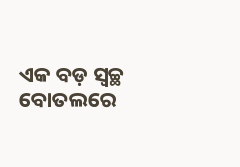ଏକ ବଡ଼ ସ୍ଵଚ୍ଛ ବୋତଲରେ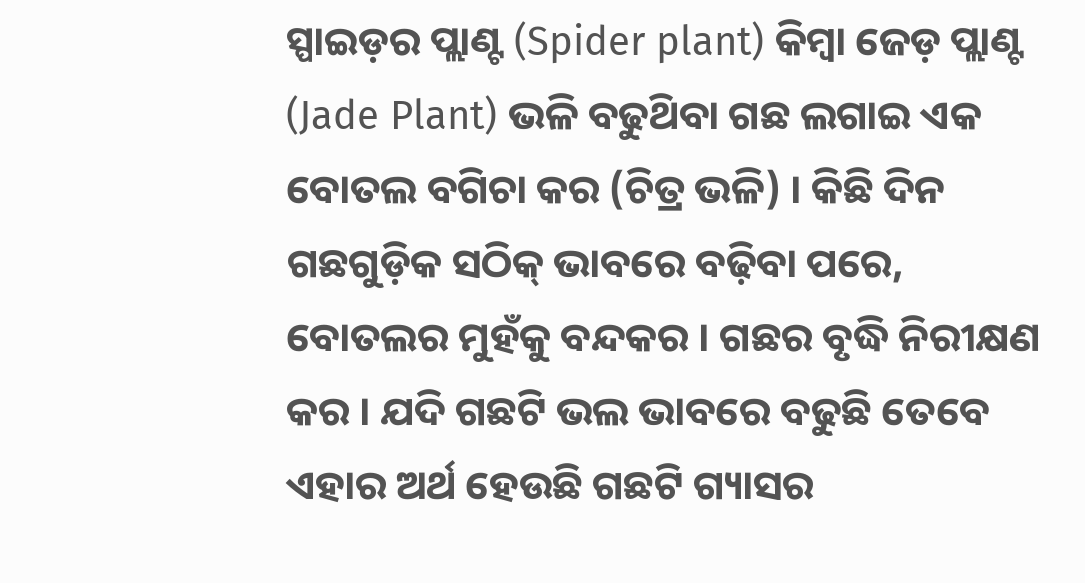ସ୍ପାଇଡ଼ର ପ୍ଲାଣ୍ଟ (Spider plant) କିମ୍ବା ଜେଡ଼ ପ୍ଲାଣ୍ଟ (Jade Plant) ଭଳି ବଢୁଥ‌ିବା ଗଛ ଲଗାଇ ଏକ ବୋତଲ ବଗିଚା କର (ଚିତ୍ର ଭଳି) । କିଛି ଦିନ ଗଛଗୁଡ଼ିକ ସଠିକ୍ ଭାବରେ ବଢ଼ିବା ପରେ, ବୋତଲର ମୁହଁକୁ ବନ୍ଦକର । ଗଛର ବୃଦ୍ଧି ନିରୀକ୍ଷଣ କର । ଯଦି ଗଛଟି ଭଲ ଭାବରେ ବଢୁଛି ତେବେ ଏହାର ଅର୍ଥ ହେଉଛି ଗଛଟି ଗ୍ୟାସର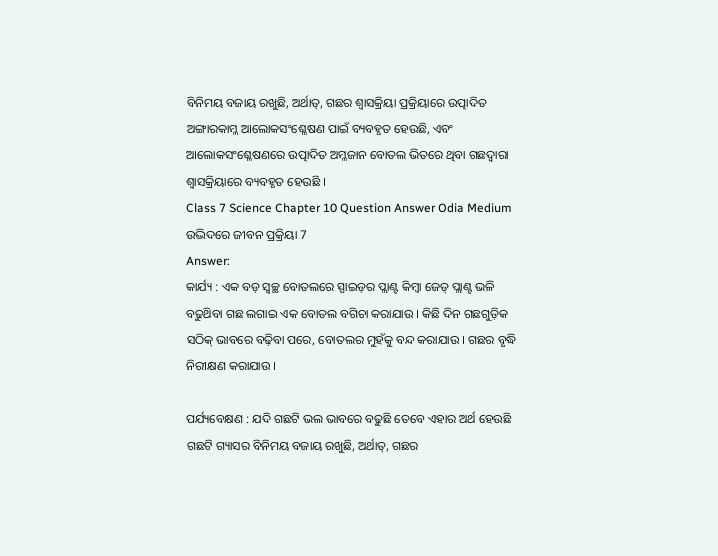ବିନିମୟ ବଜାୟ ରଖୁଛି, ଅର୍ଥାତ୍, ଗଛର ଶ୍ଵାସକ୍ରିୟା ପ୍ରକ୍ରିୟାରେ ଉତ୍ପାଦିତ ଅଙ୍ଗାରକାମ୍ଳ ଆଲୋକସଂଶ୍ଳେଷଣ ପାଇଁ ବ୍ୟବହୃତ ହେଉଛି, ଏବଂ ଆଲୋକସଂଶ୍ଳେଷଣରେ ଉତ୍ପାଦିତ ଅମ୍ଳଜାନ ବୋତଲ ଭିତରେ ଥିବା ଗଛଦ୍ଵାରା ଶ୍ଵାସକ୍ରିୟାରେ ବ୍ୟବହୃତ ହେଉଛି ।
Class 7 Science Chapter 10 Question Answer Odia Medium ଉଦ୍ଭିଦରେ ଜୀବନ ପ୍ରକ୍ରିୟା 7
Answer:
କାର୍ଯ୍ୟ : ଏକ ବଡ଼ ସ୍ଵଚ୍ଛ ବୋତଲରେ ସ୍ପାଇଡ଼ର ପ୍ଲାଣ୍ଟ କିମ୍ବା ଜେଡ୍ ପ୍ଲାଣ୍ଟ ଭଳି ବଢୁଥ‌ିବା ଗଛ ଲଗାଇ ଏକ ବୋତଲ ବଗିଚା କରାଯାଉ । କିଛି ଦିନ ଗଛଗୁଡ଼ିକ ସଠିକ୍ ଭାବରେ ବଢ଼ିବା ପରେ, ବୋତଲର ମୁହଁକୁ ବନ୍ଦ କରାଯାଉ । ଗଛର ବୃଦ୍ଧି ନିରୀକ୍ଷଣ କରାଯାଉ ।

ପର୍ଯ୍ୟବେକ୍ଷଣ : ଯଦି ଗଛଟି ଭଲ ଭାବରେ ବଢୁଛି ତେବେ ଏହାର ଅର୍ଥ ହେଉଛି ଗଛଟି ଗ୍ୟାସର ବିନିମୟ ବଜାୟ ରଖୁଛି, ଅର୍ଥାତ୍, ଗଛର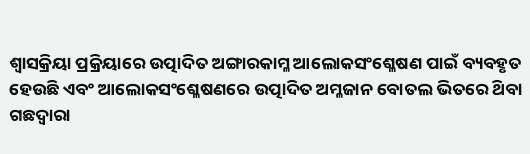ଶ୍ଵାସକ୍ରିୟା ପ୍ରକ୍ରିୟାରେ ଉତ୍ପାଦିତ ଅଙ୍ଗାରକାମ୍ଳ ଆଲୋକସଂଶ୍ଳେଷଣ ପାଇଁ ବ୍ୟବହୃତ ହେଉଛି ଏବଂ ଆଲୋକସଂଶ୍ଳେଷଣରେ ଉତ୍ପାଦିତ ଅମ୍ଳଜାନ ବୋତଲ ଭିତରେ ଥ‌ିବା ଗଛଦ୍ଵାରା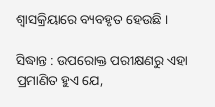ଶ୍ଵାସକ୍ରିୟାରେ ବ୍ୟବହୃତ ହେଉଛି ।

ସିଦ୍ଧାନ୍ତ : ଉପରୋକ୍ତ ପରୀକ୍ଷଣରୁ ଏହା ପ୍ରମାଣିତ ହୁଏ ଯେ,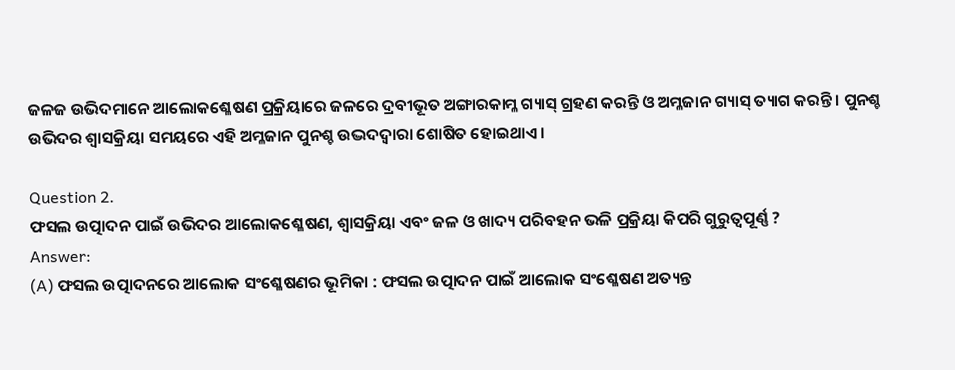ଜଳଜ ଉଭିଦମାନେ ଆଲୋକଶ୍ଳେଷଣ ପ୍ରକ୍ରିୟାରେ ଜଳରେ ଦ୍ରବୀଭୂତ ଅଙ୍ଗାରକାମ୍ଳ ଗ୍ୟାସ୍ ଗ୍ରହଣ କରନ୍ତି ଓ ଅମ୍ଳଜାନ ଗ୍ୟାସ୍ ତ୍ୟାଗ କରନ୍ତି । ପୁନଶ୍ଚ ଉଭିଦର ଶ୍ଵାସକ୍ରିୟା ସମୟରେ ଏହି ଅମ୍ଳଜାନ ପୁନଶ୍ଚ ଉଦ୍ଭଦଦ୍ଵାରା ଶୋଷିତ ହୋଇଥାଏ ।

Question 2.
ଫସଲ ଉତ୍ପାଦନ ପାଇଁ ଉଭିଦର ଆଲୋକଶ୍ଳେଷଣ, ଶ୍ଵାସକ୍ରିୟା ଏବଂ ଜଳ ଓ ଖାଦ୍ୟ ପରିବହନ ଭଳି ପ୍ରକ୍ରିୟା କିପରି ଗୁରୁତ୍ଵପୂର୍ଣ୍ଣ ?
Answer:
(A) ଫସଲ ଉତ୍ପାଦନରେ ଆଲୋକ ସଂଶ୍ଳେଷଣର ଭୂମିକା : ଫସଲ ଉତ୍ପାଦନ ପାଇଁ ଆଲୋକ ସଂଶ୍ଳେଷଣ ଅତ୍ୟନ୍ତ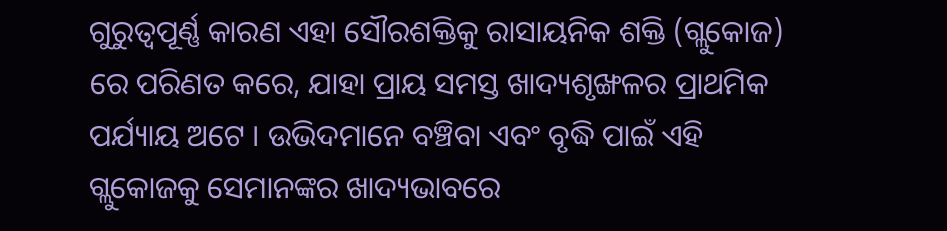ଗୁରୁତ୍ଵପୂର୍ଣ୍ଣ କାରଣ ଏହା ସୌରଶକ୍ତିକୁ ରାସାୟନିକ ଶକ୍ତି (ଗ୍ଲୁକୋଜ) ରେ ପରିଣତ କରେ, ଯାହା ପ୍ରାୟ ସମସ୍ତ ଖାଦ୍ୟଶୃଙ୍ଖଳର ପ୍ରାଥମିକ ପର୍ଯ୍ୟାୟ ଅଟେ । ଉଭିଦମାନେ ବଞ୍ଚିବା ଏବଂ ବୃଦ୍ଧି ପାଇଁ ଏହି ଗ୍ଲୁକୋଜକୁ ସେମାନଙ୍କର ଖାଦ୍ୟଭାବରେ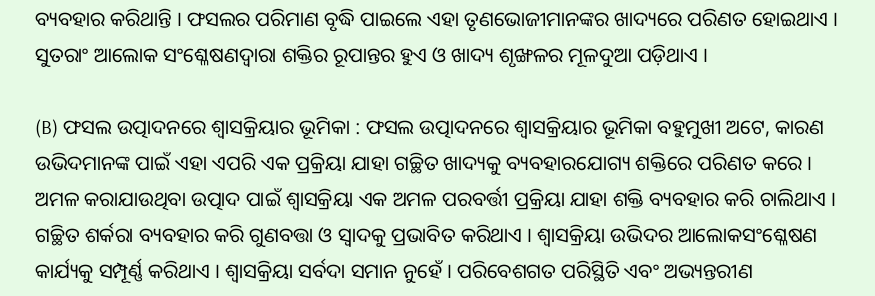ବ୍ୟବହାର କରିଥାନ୍ତି । ଫସଲର ପରିମାଣ ବୃଦ୍ଧି ପାଇଲେ ଏହା ତୃଣଭୋଜୀମାନଙ୍କର ଖାଦ୍ୟରେ ପରିଣତ ହୋଇଥାଏ । ସୁତରାଂ ଆଲୋକ ସଂଶ୍ଳେଷଣଦ୍ଵାରା ଶକ୍ତିର ରୂପାନ୍ତର ହୁଏ ଓ ଖାଦ୍ୟ ଶୃଙ୍ଖଳର ମୂଳଦୁଆ ପଡ଼ିଥାଏ ।

(B) ଫସଲ ଉତ୍ପାଦନରେ ଶ୍ଵାସକ୍ରିୟାର ଭୂମିକା : ଫସଲ ଉତ୍ପାଦନରେ ଶ୍ଵାସକ୍ରିୟାର ଭୂମିକା ବହୁମୁଖୀ ଅଟେ, କାରଣ ଉଭିଦମାନଙ୍କ ପାଇଁ ଏହା ଏପରି ଏକ ପ୍ରକ୍ରିୟା ଯାହା ଗଚ୍ଛିତ ଖାଦ୍ୟକୁ ବ୍ୟବହାରଯୋଗ୍ୟ ଶକ୍ତିରେ ପରିଣତ କରେ । ଅମଳ କରାଯାଉଥିବା ଉତ୍ପାଦ ପାଇଁ ଶ୍ଵାସକ୍ରିୟା ଏକ ଅମଳ ପରବର୍ତ୍ତୀ ପ୍ରକ୍ରିୟା ଯାହା ଶକ୍ତି ବ୍ୟବହାର କରି ଚାଲିଥାଏ । ଗଚ୍ଛିତ ଶର୍କରା ବ୍ୟବହାର କରି ଗୁଣବତ୍ତା ଓ ସ୍ଵାଦକୁ ପ୍ରଭାବିତ କରିଥାଏ । ଶ୍ଵାସକ୍ରିୟା ଉଭିଦର ଆଲୋକସଂଶ୍ଳେଷଣ କାର୍ଯ୍ୟକୁ ସମ୍ପୂର୍ଣ୍ଣ କରିଥାଏ । ଶ୍ଵାସକ୍ରିୟା ସର୍ବଦା ସମାନ ନୁହେଁ । ପରିବେଶଗତ ପରିସ୍ଥିତି ଏବଂ ଅଭ୍ୟନ୍ତରୀଣ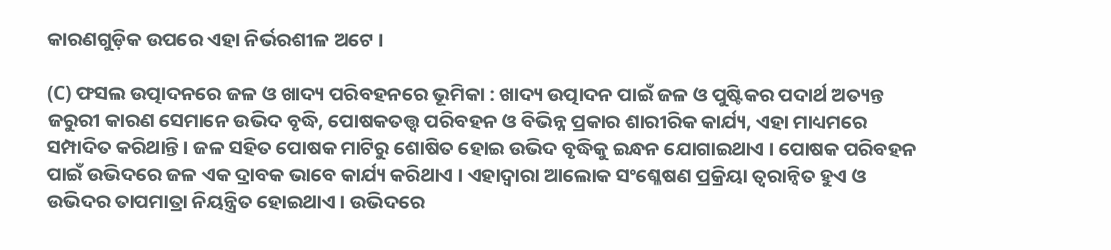କାରଣଗୁଡ଼ିକ ଉପରେ ଏହା ନିର୍ଭରଶୀଳ ଅଟେ ।

(C) ଫସଲ ଉତ୍ପାଦନରେ ଜଳ ଓ ଖାଦ୍ୟ ପରିବହନରେ ଭୂମିକା : ଖାଦ୍ୟ ଉତ୍ପାଦନ ପାଇଁ ଜଳ ଓ ପୁଷ୍ଟିକର ପଦାର୍ଥ ଅତ୍ୟନ୍ତ ଜରୁରୀ କାରଣ ସେମାନେ ଉଭିଦ ବୃଦ୍ଧି, ପୋଷକତତ୍ତ୍ଵ ପରିବହନ ଓ ବିଭିନ୍ନ ପ୍ରକାର ଶାରୀରିକ କାର୍ଯ୍ୟ, ଏହା ମାଧ୍ୟମରେ ସମ୍ପାଦିତ କରିଥାନ୍ତି । ଜଳ ସହିତ ପୋଷକ ମାଟିରୁ ଶୋଷିତ ହୋଇ ଉଭିଦ ବୃଦ୍ଧିକୁ ଇନ୍ଧନ ଯୋଗାଇଥାଏ । ପୋଷକ ପରିବହନ ପାଇଁ ଉଭିଦରେ ଜଳ ଏକ ଦ୍ରାବକ ଭାବେ କାର୍ଯ୍ୟ କରିଥାଏ । ଏହାଦ୍ଵାରା ଆଲୋକ ସଂଶ୍ଳେଷଣ ପ୍ରକ୍ରିୟା ତ୍ଵରାନ୍ବିତ ହୁଏ ଓ ଉଭିଦର ତାପମାତ୍ରା ନିୟନ୍ତ୍ରିତ ହୋଇଥାଏ । ଉଭିଦରେ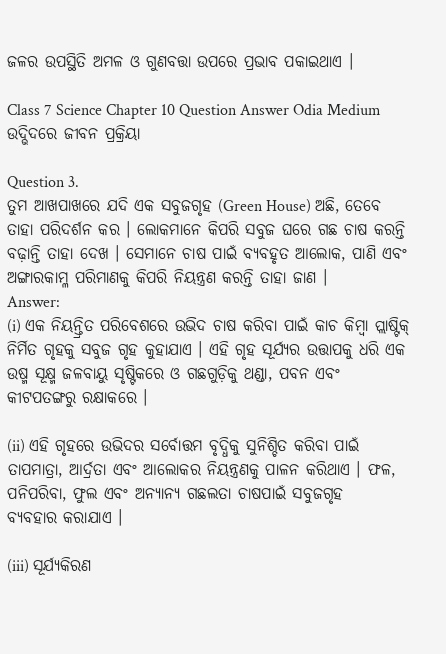ଜଳର ଉପସ୍ଥିତି ଅମଳ ଓ ଗୁଣବତ୍ତା ଉପରେ ପ୍ରଭାବ ପକାଇଥାଏ ।

Class 7 Science Chapter 10 Question Answer Odia Medium ଉଦ୍ଭିଦରେ ଜୀବନ ପ୍ରକ୍ରିୟା

Question 3.
ତୁମ ଆଖପାଖରେ ଯଦି ଏକ ସବୁଜଗୃହ (Green House) ଅଛି, ତେବେ ତାହା ପରିଦର୍ଶନ କର । ଲୋକମାନେ କିପରି ସବୁଜ ଘରେ ଗଛ ଚାଷ କରନ୍ତି ବଢ଼ାନ୍ତି ତାହା ଦେଖ । ସେମାନେ ଚାଷ ପାଇଁ ବ୍ୟବହୃତ ଆଲୋକ, ପାଣି ଏବଂ ଅଙ୍ଗାରକାମ୍ଳ ପରିମାଣକୁ କିପରି ନିୟନ୍ତ୍ରଣ କରନ୍ତି ତାହା ଜାଣ ।
Answer:
(i) ଏକ ନିୟନ୍ତ୍ରିତ ପରିବେଶରେ ଉଭିଦ ଚାଷ କରିବା ପାଇଁ କାଚ କିମ୍ବା ପ୍ଲାଷ୍ଟିକ୍ ନିର୍ମିତ ଗୃହକୁ ସବୁଜ ଗୃହ କୁହାଯାଏ । ଏହି ଗୃହ ସୂର୍ଯ୍ୟର ଉତ୍ତାପକୁ ଧରି ଏକ ଉଷ୍ମ ସୂକ୍ଷ୍ମ ଜଳବାୟୁ ସୃଷ୍ଟିକରେ ଓ ଗଛଗୁଡ଼ିକୁ ଥଣ୍ଡା, ପବନ ଏବଂ କୀଟପତଙ୍ଗରୁ ରକ୍ଷାକରେ ।

(ii) ଏହି ଗୃହରେ ଉଭିଦର ସର୍ବୋତ୍ତମ ବୃଦ୍ଧିକୁ ସୁନିଶ୍ଚିତ କରିବା ପାଇଁ ତାପମାତ୍ରା, ଆର୍ଦ୍ରତା ଏବଂ ଆଲୋକର ନିୟନ୍ତ୍ରଣକୁ ପାଳନ କରିଥାଏ । ଫଳ, ପନିପରିବା, ଫୁଲ ଏବଂ ଅନ୍ୟାନ୍ୟ ଗଛଲତା ଚାଷପାଇଁ ସବୁଜଗୃହ
ବ୍ୟବହାର କରାଯାଏ ।

(iii) ସୂର୍ଯ୍ୟକିରଣ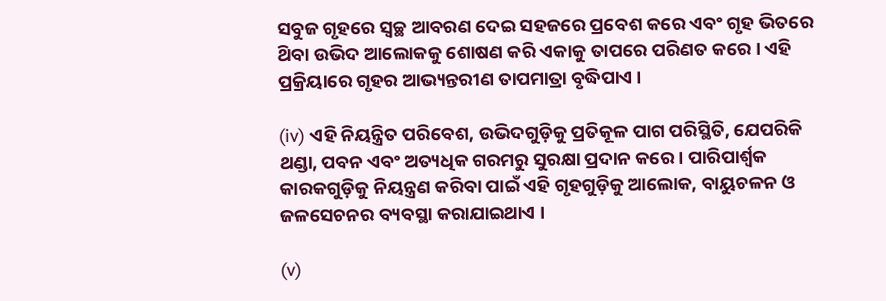ସବୁଜ ଗୃହରେ ସ୍ଵଚ୍ଛ ଆବରଣ ଦେଇ ସହଜରେ ପ୍ରବେଶ କରେ ଏବଂ ଗୃହ ଭିତରେ ଥ‌ିବା ଉଭିଦ ଆଲୋକକୁ ଶୋଷଣ କରି ଏକାକୁ ତାପରେ ପରିଣତ କରେ । ଏହି ପ୍ରକ୍ରିୟାରେ ଗୃହର ଆଭ୍ୟନ୍ତରୀଣ ତାପମାତ୍ରା ବୃଦ୍ଧିପାଏ ।

(iv) ଏହି ନିୟନ୍ତ୍ରିତ ପରିବେଶ, ଉଭିଦଗୁଡ଼ିକୁ ପ୍ରତିକୂଳ ପାଗ ପରିସ୍ଥିତି, ଯେପରିକି ଥଣ୍ଡା, ପବନ ଏବଂ ଅତ୍ୟଧିକ ଗରମରୁ ସୁରକ୍ଷା ପ୍ରଦାନ କରେ । ପାରିପାର୍ଶ୍ଵକ କାରକଗୁଡ଼ିକୁ ନିୟନ୍ତ୍ରଣ କରିବା ପାଇଁ ଏହି ଗୃହଗୁଡ଼ିକୁ ଆଲୋକ, ବାୟୁଚଳନ ଓ ଜଳସେଚନର ବ୍ୟବସ୍ଥା କରାଯାଇଥାଏ ।

(v)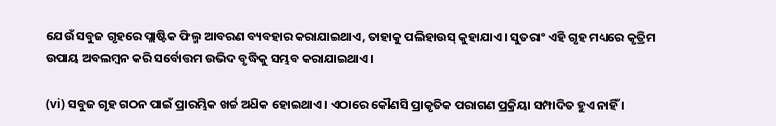ଯେଉଁ ସବୁଜ ଗୃହରେ ପ୍ଲାଷ୍ଟିକ ଫିଲ୍ମ ଆବରଣ ବ୍ୟବହାର କରାଯାଇଥାଏ, ତାହାକୁ ପଲିହାଉସ୍ କୁହାଯାଏ । ସୁତରାଂ ଏହି ଗୃହ ମଧ୍ୟରେ କୃତ୍ରିମ ଉପାୟ ଅବଲମ୍ବନ କରି ସର୍ବୋତ୍ତମ ଉଭିଦ ବୃଦ୍ଧିକୁ ସମ୍ଭବ କରାଯାଇଥାଏ ।

(vi) ସବୁଜ ଗୃହ ଗଠନ ପାଇଁ ପ୍ରାରମ୍ଭିକ ଖର୍ଚ୍ଚ ଅଧ‌ିକ ହୋଇଥାଏ । ଏଠାରେ କୌଣସି ପ୍ରାକୃତିକ ପରାଗଣ ପ୍ରକ୍ରିୟା ସମ୍ପାଦିତ ହୁଏ ନାହିଁ ।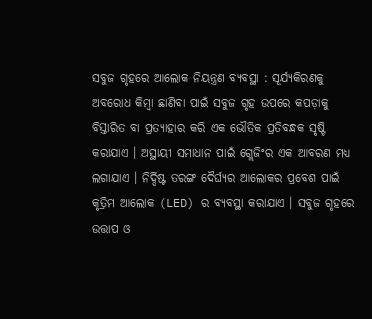ସବୁଜ ଗୃହରେ ଆଲୋକ ନିୟନ୍ତ୍ରଣ ବ୍ୟବସ୍ଥା : ସୂର୍ଯ୍ୟକିରଣକୁ ଅବରୋଧ କିମ୍ବା ଛାଣିବା ପାଇଁ ସବୁଜ ଗୃହ ଉପରେ କପଡ଼ାକୁ ବିସ୍ତାରିତ ବା ପ୍ରତ୍ୟାହାର କରି ଏକ ଭୌତିକ ପ୍ରତିବନ୍ଧକ ସୃଷ୍ଟି କରାଯାଏ । ଅସ୍ଥାୟୀ ସମାଧାନ ପାଇଁ ଗ୍ଲେଜିଂର ଏକ ଆବରଣ ମଧ୍ୟ ଲଗାଯାଏ । ନିର୍ଦ୍ଦିଷ୍ଟ ତରଙ୍ଗ ଦୈର୍ଘ୍ୟର ଆଲୋକର ପ୍ରବେଶ ପାଇଁ କୃତ୍ରିମ ଆଲୋକ (LED) ର ବ୍ୟବସ୍ଥା କରାଯାଏ । ସବୁଜ ଗୃହରେ ଉତ୍ତାପ ଓ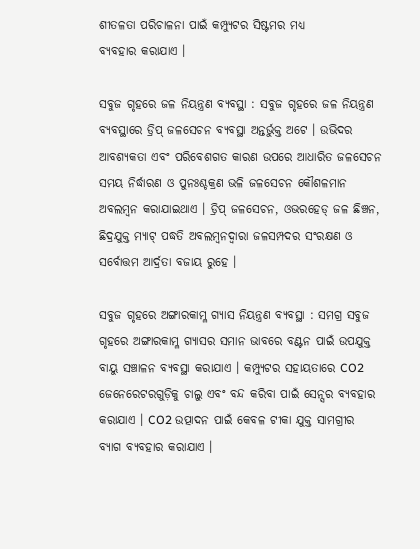ଶୀତଳତା ପରିଚାଳନା ପାଇଁ କମ୍ପ୍ୟୁଟର ସିଷ୍ଟମର ମଧ୍ଯ
ବ୍ୟବହାର କରାଯାଏ ।

ସବୁଜ ଗୃହରେ ଜଳ ନିୟନ୍ତ୍ରଣ ବ୍ୟବସ୍ଥା : ସବୁଜ ଗୃହରେ ଜଳ ନିୟନ୍ତ୍ରଣ ବ୍ୟବସ୍ଥାରେ ଡ୍ରିପ୍ ଜଳସେଚନ ବ୍ୟବସ୍ଥା ଅନ୍ତର୍ଭୁକ୍ତ ଅଟେ । ଉଭିଦର ଆବଶ୍ୟକତା ଏବଂ ପରିବେଶଗତ କାରଣ ଉପରେ ଆଧାରିତ ଜଳସେଚନ ସମୟ ନିର୍ଦ୍ଧାରଣ ଓ ପୁନଃଶ୍ଚକ୍ରଣ ଭଳି ଜଳସେଚନ କୌଶଳମାନ ଅବଲମ୍ବନ କରାଯାଇଥାଏ । ଡ୍ରିପ୍ ଜଳସେଚନ, ଓଭରହେଡ୍ ଜଳ ଛିଞ୍ଚନ, ଛିଦ୍ରଯୁକ୍ତ ମ୍ୟାଟ୍ ପଦ୍ଧତି ଅବଲମ୍ବନଦ୍ଵାରା ଜଳସମ୍ପଦର ସଂରକ୍ଷଣ ଓ ସର୍ବୋତ୍ତମ ଆର୍ଦ୍ରତା ବଜାୟ ରୁହେ ।

ସବୁଜ ଗୃହରେ ଅଙ୍ଗାରକାମ୍ଳ ଗ୍ୟାସ ନିୟନ୍ତ୍ରଣ ବ୍ୟବସ୍ଥା : ସମଗ୍ର ସବୁଜ ଗୃହରେ ଅଙ୍ଗାରକାମ୍ଳ ଗ୍ୟାସର ସମାନ ଭାବରେ ବଣ୍ଟନ ପାଇଁ ଉପଯୁକ୍ତ ବାୟୁ ସଞ୍ଚାଳନ ବ୍ୟବସ୍ଥା କରାଯାଏ । କମ୍ପ୍ୟୁଟର ସହାୟତାରେ CO2 ଜେନେରେଟରଗୁଡ଼ିକୁ ଚାଲୁ ଏବଂ ବନ୍ଦ କରିବା ପାଇଁ ସେନ୍ସର ବ୍ୟବହାର କରାଯାଏ । CO2 ଉତ୍ପାଦନ ପାଇଁ କେବଳ ଟୀକା ଯୁକ୍ତ ସାମଗ୍ରୀର ବ୍ୟାଗ ବ୍ୟବହାର କରାଯାଏ ।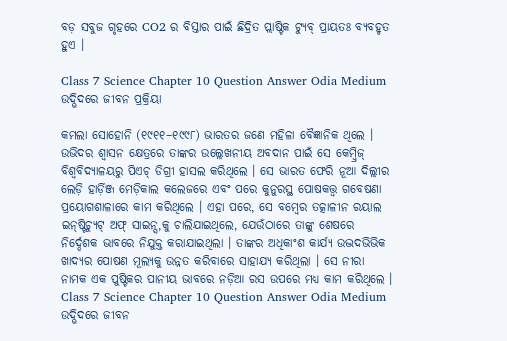ବଡ଼ ସବୁଜ ଗୃହରେ CO2 ର ବିସ୍ତାର ପାଇଁ ଛିଦ୍ରିତ ପ୍ଲାଷ୍ଟିକ ଟ୍ୟୁବ୍ ପ୍ରାୟତଃ ବ୍ୟବହୃତ ହୁଏ ।

Class 7 Science Chapter 10 Question Answer Odia Medium ଉଦ୍ଭିଦରେ ଜୀବନ ପ୍ରକ୍ରିୟା

କମଲା ସୋହୋନି (୧୯୧୧–୧୯୯୮) ଭାରତର ଜଣେ ମହିଳା ବୈଜ୍ଞାନିକ ଥିଲେ । ଉଭିଦର ଶ୍ଵାସନ କ୍ଷେତ୍ରରେ ତାଙ୍କର ଉଲ୍ଲେଖନୀୟ ଅବଦାନ ପାଇଁ ସେ କେମ୍ବ୍ରିଜ୍ ବିଶ୍ଵବିଦ୍ୟାଳୟରୁ ପିଏଚ୍‌ ଡିଗ୍ରୀ ହାସଲ କରିଥିଲେ । ସେ ଭାରତ ଫେରି ନୂଆ ଦିଲ୍ଲୀର ଲେଡ଼ି ହାର୍ଡ଼ିଞ୍ଜ ମେଡ଼ିକାଲ କଲେଜରେ ଏବଂ ପରେ କୁନୁରସ୍ଥ ପୋଷକତ୍ତ୍ଵ ଗବେଷଣା ପ୍ରୟୋଗଶାଳାରେ କାମ କରିଥିଲେ । ଏହା ପରେ, ସେ ବମ୍ବେର ତତ୍କାଳୀନ ରୟାଲ ଇନ୍‌ଷ୍ଟିଚ୍ୟୁଟ୍ ଅଫ୍ ସାଇନ୍ସ,କୁ ଚାଲିଯାଇଥିଲେ, ଯେଉଁଠାରେ ତାଙ୍କୁ ଶେଷରେ ନିର୍ଦ୍ଦେଶକ ଭାବରେ ନିଯୁକ୍ତ କରାଯାଇଥିଲା । ତାଙ୍କର ଅଧିକାଂଶ କାର୍ଯ୍ୟ ଉଦ୍ଭଦଭିଭିକ ଖାଦ୍ୟର ପୋଷଣ ମୂଲ୍ୟକୁ ଉନ୍ନତ କରିବାରେ ସାହାଯ୍ୟ କରିଥିଲା । ସେ ନୀରା ନାମକ ଏକ ପୁଷ୍ଟିକର ପାନୀୟ ଭାବରେ ନଡ଼ିଆ ରସ ଉପରେ ମଧ୍ୟ କାମ କରିଥିଲେ ।
Class 7 Science Chapter 10 Question Answer Odia Medium ଉଦ୍ଭିଦରେ ଜୀବନ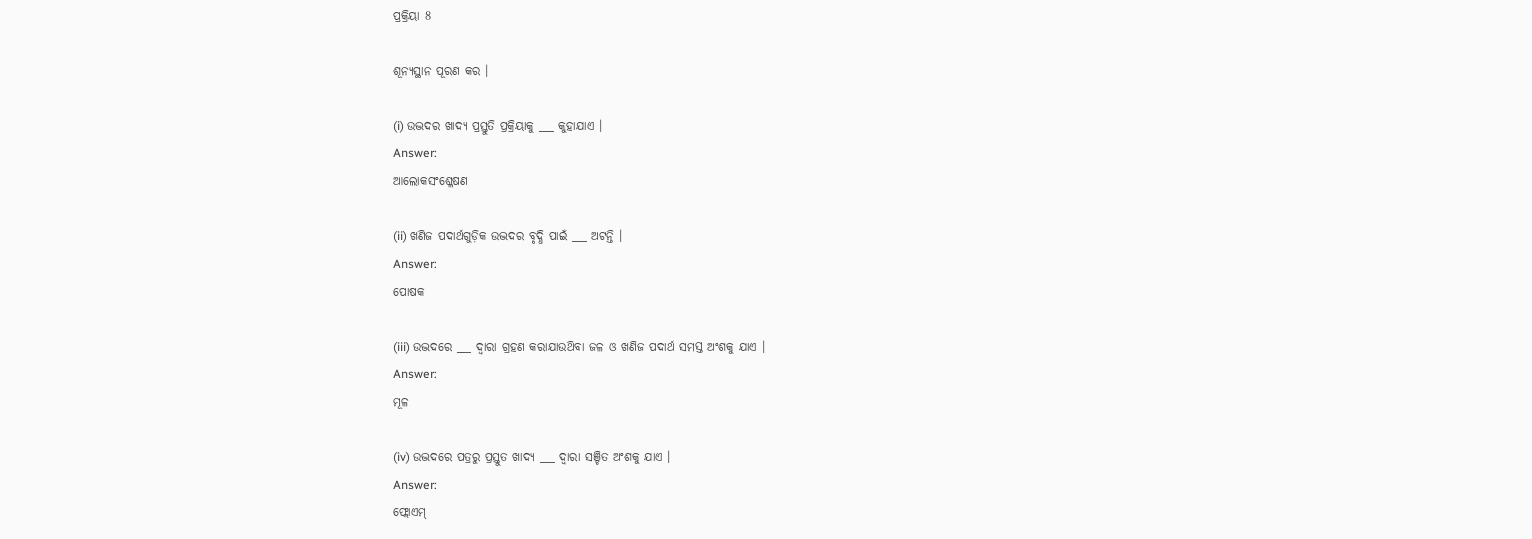ପ୍ରକ୍ରିୟା 8

ଶୂନ୍ୟସ୍ଥାନ ପୂରଣ କର ।

(i) ଉଦ୍ଭଦର ଖାଦ୍ୟ ପ୍ରସ୍ତୁତି ପ୍ରକ୍ରିୟାକୁ ___ କୁହାଯାଏ ।
Answer:
ଆଲୋକସଂଶ୍ଳେଷଣ

(ii) ଖଣିଜ ପଦାର୍ଥଗୁଡ଼ିକ ଉଦ୍ଭଦର ବୃଦ୍ଧି ପାଇଁ ___ ଅଟନ୍ତି ।
Answer:
ପୋଷକ

(iii) ଉଦ୍ଭଦରେ ___ ଦ୍ଵାରା ଗ୍ରହଣ କରାଯାଉଥ‌ିବା ଜଳ ଓ ଖଣିଜ ପଦାର୍ଥ ସମସ୍ତ ଅଂଶକୁ ଯାଏ ।
Answer:
ମୂଳ

(iv) ଉଦ୍ଭଦରେ ପତ୍ରରୁ ପ୍ରସ୍ତୁତ ଖାଦ୍ୟ ___ ଦ୍ୱାରା ସଞ୍ଚିତ ଅଂଶକୁ ଯାଏ ।
Answer:
ଫ୍ଲୋଏମ୍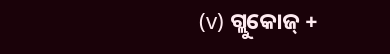(v) ଗ୍ଲୁକୋଜ୍ +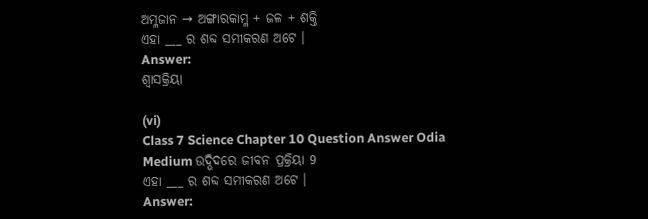ଅମ୍ଳଜାନ → ଅଙ୍ଗାରକାମ୍ଳ + ଜଳ + ଶକ୍ତି
ଏହା ___ ର ଶବ୍ଦ ସମୀକରଣ ଅଟେ ।
Answer:
ଶ୍ଵାସକ୍ରିୟା

(vi)
Class 7 Science Chapter 10 Question Answer Odia Medium ଉଦ୍ଭିଦରେ ଜୀବନ ପ୍ରକ୍ରିୟା 9
ଏହା ___ ର ଶବ୍ଦ ସମୀକରଣ ଅଟେ ।
Answer: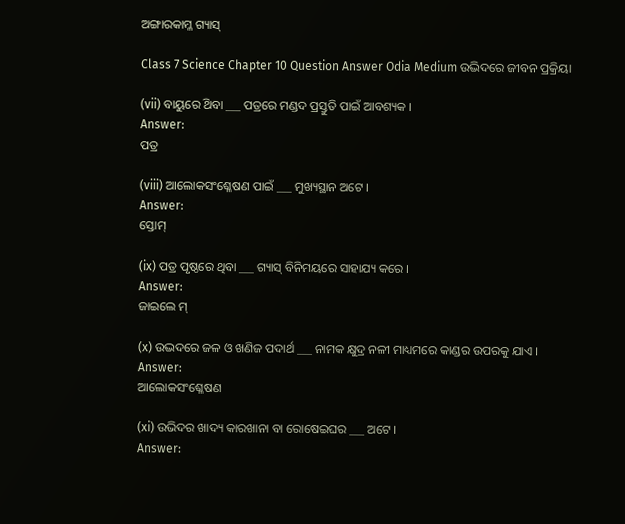ଅଙ୍ଗାରକାମ୍ଳ ଗ୍ୟାସ୍

Class 7 Science Chapter 10 Question Answer Odia Medium ଉଦ୍ଭିଦରେ ଜୀବନ ପ୍ରକ୍ରିୟା

(vii) ବାୟୁରେ ଥ‌ିବା ___ ପତ୍ରରେ ମଣ୍ଡଦ ପ୍ରସ୍ତୁତି ପାଇଁ ଆବଶ୍ୟକ ।
Answer:
ପତ୍ର

(viii) ଆଲୋକସଂଶ୍ଳେଷଣ ପାଇଁ ___ ମୁଖ୍ୟସ୍ଥାନ ଅଟେ ।
Answer:
ସ୍ତୋମ୍

(ix) ପତ୍ର ପୃଷ୍ଠରେ ଥିବା ___ ଗ୍ୟାସ୍ ବିନିମୟରେ ସାହାଯ୍ୟ କରେ ।
Answer:
ଜାଇଲେ ମ୍

(x) ଉଦ୍ଭଦରେ ଜଳ ଓ ଖଣିଜ ପଦାର୍ଥ ___ ନାମକ କ୍ଷୁଦ୍ର ନଳୀ ମାଧ୍ୟମରେ କାଣ୍ଡର ଉପରକୁ ଯାଏ ।
Answer:
ଆଲୋକସଂଶ୍ଳେଷଣ

(xi) ଉଭିଦର ଖାଦ୍ୟ କାରଖାନା ବା ରୋଷେଇଘର ___ ଅଟେ ।
Answer: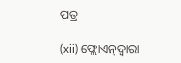ପତ୍ର

(xii) ଫ୍ଲୋଏନ୍‌ଦ୍ଵାରା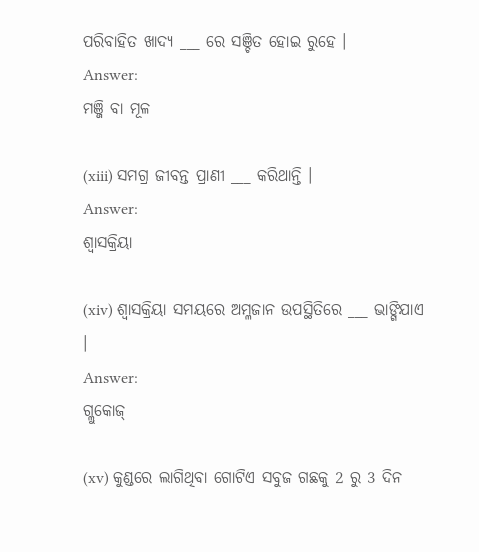ପରିବାହିତ ଖାଦ୍ୟ ___ ରେ ସଞ୍ଚିତ ହୋଇ ରୁହେ ।
Answer:
ମଞ୍ଜି ବା ମୂଳ

(xiii) ସମଗ୍ର ଜୀବନ୍ତ ପ୍ରାଣୀ ___ କରିଥାନ୍ତି ।
Answer:
ଶ୍ଵାସକ୍ରିୟା

(xiv) ଶ୍ଵାସକ୍ରିୟା ସମୟରେ ଅମ୍ଳଜାନ ଉପସ୍ଥିତିରେ ___ ଭାଙ୍ଗିଯାଏ ।
Answer:
ଗ୍ଲୁକୋଜ୍

(xv) କୁଣ୍ଡରେ ଲାଗିଥିବା ଗୋଟିଏ ସବୁଜ ଗଛକୁ 2 ରୁ 3 ଦିନ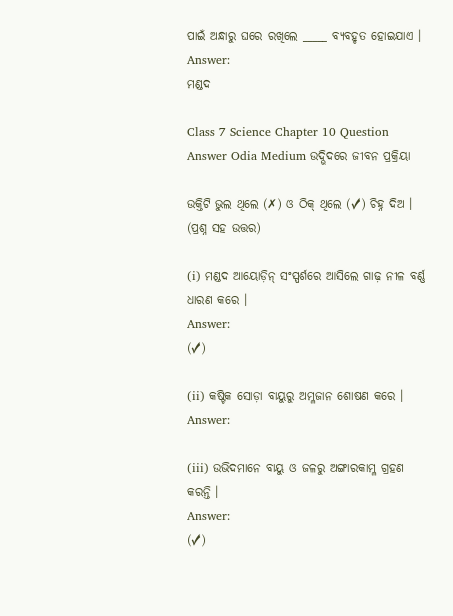ପାଇଁ ଅନ୍ଧାରୁ ଘରେ ରଖିଲେ _____ ବ୍ୟବହୃତ ହୋଇଯାଏ ।
Answer:
ମଣ୍ଡଦ

Class 7 Science Chapter 10 Question Answer Odia Medium ଉଦ୍ଭିଦରେ ଜୀବନ ପ୍ରକ୍ରିୟା

ଉକ୍ତିଟି ଭୁଲ ଥିଲେ (✗) ଓ ଠିକ୍ ଥିଲେ (✓) ଚିହ୍ନ ଦିଅ । (ପ୍ରଶ୍ନ ସହ ଉତ୍ତର)

(i) ମଣ୍ଡଦ ଆୟୋଡ଼ିନ୍ ସଂସ୍ପର୍ଶରେ ଆସିଲେ ଗାଢ଼ ନୀଳ ବର୍ଣ୍ଣ ଧାରଣ କରେ ।
Answer:
(✓)

(ii) କଷ୍ଟିକ ସୋଡ଼ା ବାୟୁରୁ ଅମ୍ଳଜାନ ଶୋଷଣ କରେ ।
Answer:

(iii) ଉଭିଦମାନେ ବାୟୁ ଓ ଜଳରୁ ଅଙ୍ଗାରକାମ୍ଳ ଗ୍ରହଣ କରନ୍ତି ।
Answer:
(✓)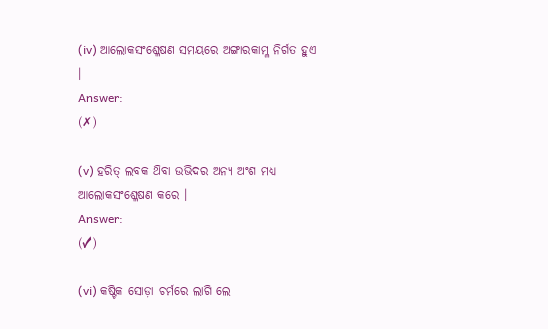(iv) ଆଲୋକସଂଶ୍ଳେଷଣ ସମୟରେ ଅଙ୍ଗାରକାମ୍ଳ ନିର୍ଗତ ହୁଏ ।
Answer:
(✗)

(v) ହରିତ୍ ଲବକ ଥ‌ିବା ଉଭିଦର ଅନ୍ୟ ଅଂଶ ମଧ୍ୟ ଆଲୋକସଂଶ୍ଳେଷଣ କରେ ।
Answer:
(✓)

(vi) କଷ୍ଟିକ ସୋଡ଼ା ଚର୍ମରେ ଲାଗି ଲେ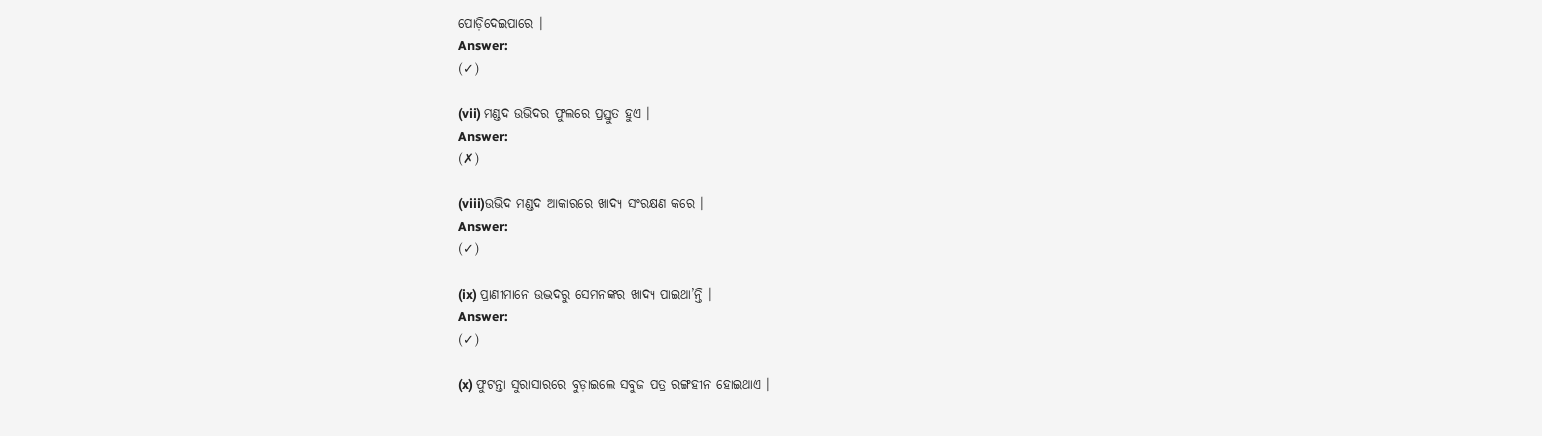ପୋଡ଼ିଦେଇପାରେ ।
Answer:
(✓)

(vii) ମଣ୍ଡଦ ଉଭିଦର ଫୁଲରେ ପ୍ରସ୍ତୁତ ହୁଏ ।
Answer:
(✗)

(viii)ଉଭିଦ ମଣ୍ଡଦ ଆକାରରେ ଖାଦ୍ୟ ସଂରକ୍ଷଣ କରେ ।
Answer:
(✓)

(ix) ପ୍ରାଣୀମାନେ ଉଦ୍ଭଦରୁ ସେମନଙ୍କର ଖାଦ୍ୟ ପାଇଥା’ନ୍ତି ।
Answer:
(✓)

(x) ଫୁଟନ୍ତା ସୁରାସାରରେ ବୁଡ଼ାଇଲେ ସବୁଜ ପତ୍ର ରଙ୍ଗହୀନ ହୋଇଥାଏ ।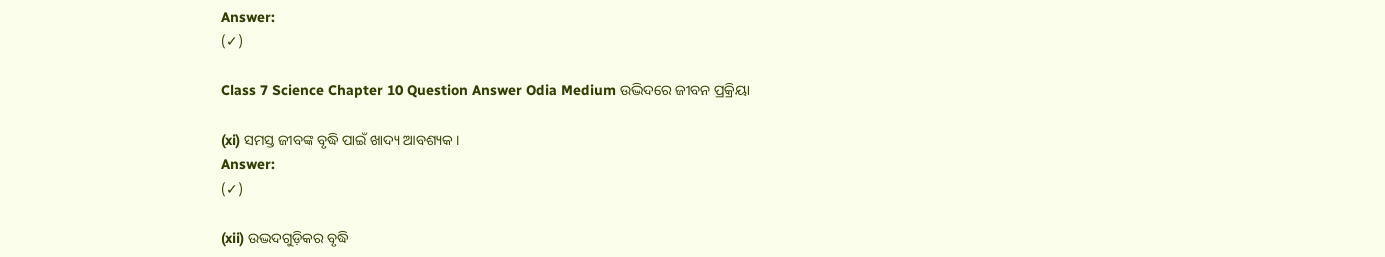Answer:
(✓)

Class 7 Science Chapter 10 Question Answer Odia Medium ଉଦ୍ଭିଦରେ ଜୀବନ ପ୍ରକ୍ରିୟା

(xi) ସମସ୍ତ ଜୀବଙ୍କ ବୃଦ୍ଧି ପାଇଁ ଖାଦ୍ୟ ଆବଶ୍ୟକ ।
Answer:
(✓)

(xii) ଉଦ୍ଭଦଗୁଡ଼ିକର ବୃଦ୍ଧି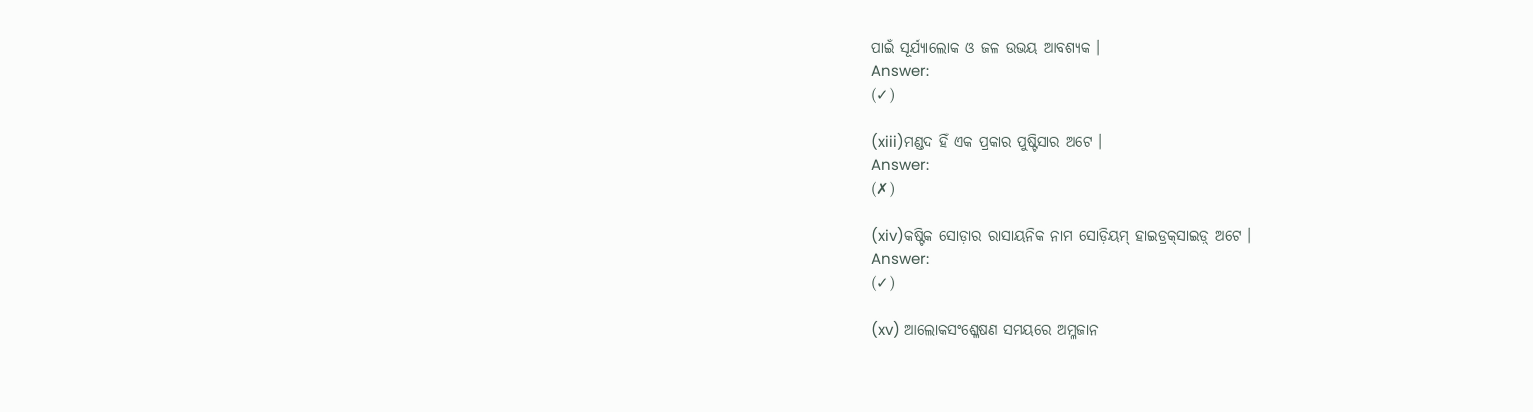ପାଇଁ ସୂର୍ଯ୍ୟାଲୋକ ଓ ଜଳ ଉଭୟ ଆବଶ୍ୟକ ।
Answer:
(✓)

(xiii)ମଣ୍ଡଦ ହିଁ ଏକ ପ୍ରକାର ପୁଷ୍ଟିସାର ଅଟେ ।
Answer:
(✗)

(xiv)କଷ୍ଟିକ ସୋଡ଼ାର ରାସାୟନିକ ନାମ ସୋଡ଼ିୟମ୍‌ ହାଇଡ୍ରକ୍‌ସାଇଡ଼୍ ଅଟେ ।
Answer:
(✓)

(xv) ଆଲୋକସଂଶ୍ଳେଷଣ ସମୟରେ ଅମ୍ଳଜାନ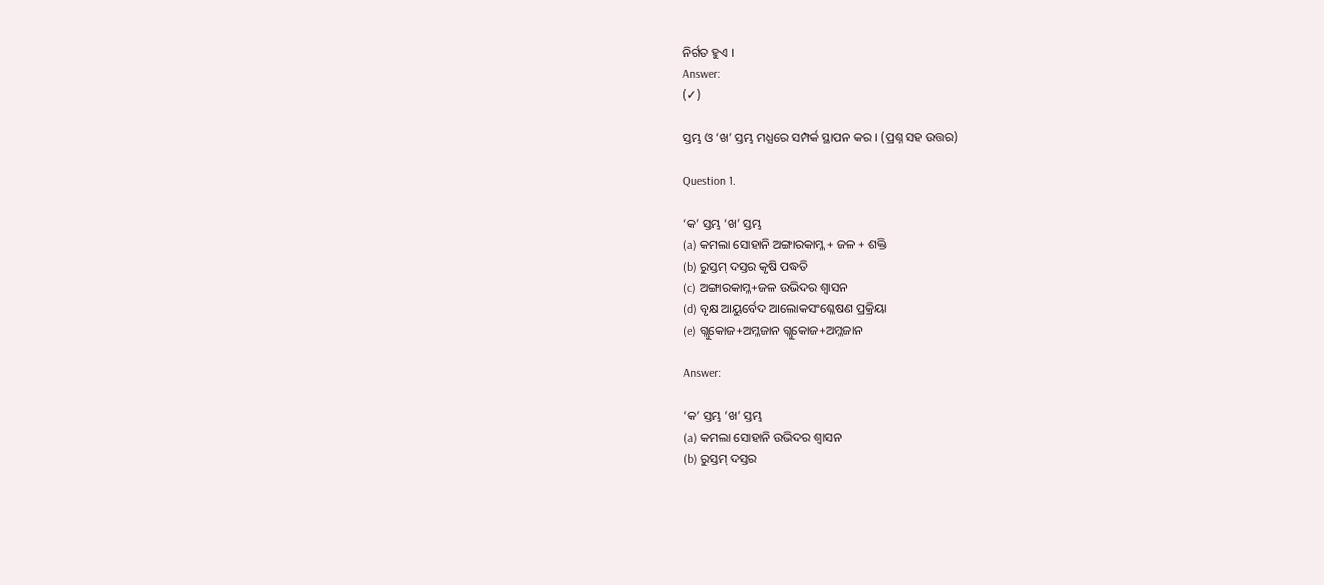ନିର୍ଗତ ହୁଏ ।
Answer:
(✓)

ସ୍ତମ୍ଭ ଓ ‘ଖ’ ସ୍ତମ୍ଭ ମଧ୍ଯରେ ସମ୍ପର୍କ ସ୍ଥାପନ କର । (ପ୍ରଶ୍ନ ସହ ଉତ୍ତର)

Question 1.

‘କ’ ସ୍ତମ୍ଭ ‘ଖ’ ସ୍ତମ୍ଭ
(a) କମଲା ସୋହାନି ଅଙ୍ଗାରକାମ୍ଳ + ଜଳ + ଶକ୍ତି
(b) ରୁସ୍ତମ୍ ଦସ୍ତର କୃଷି ପଦ୍ଧତି
(c) ଅଙ୍ଗାରକାମ୍ଳ+ଜଳ ଉଭିଦର ଶ୍ଵାସନ
(d) ବୃକ୍ଷ ଆୟୁର୍ବେଦ ଆଲୋକସଂଶ୍ଳେଷଣ ପ୍ରକ୍ରିୟା
(e) ଗ୍ଲୁକୋଜ+ଅମ୍ଳଜାନ ଗ୍ଲୁକୋଜ+ଅମ୍ଳଜାନ

Answer:

‘କ’ ସ୍ତମ୍ଭ ‘ଖ’ ସ୍ତମ୍ଭ
(a) କମଲା ସୋହାନି ଉଭିଦର ଶ୍ଵାସନ
(b) ରୁସ୍ତମ୍ ଦସ୍ତର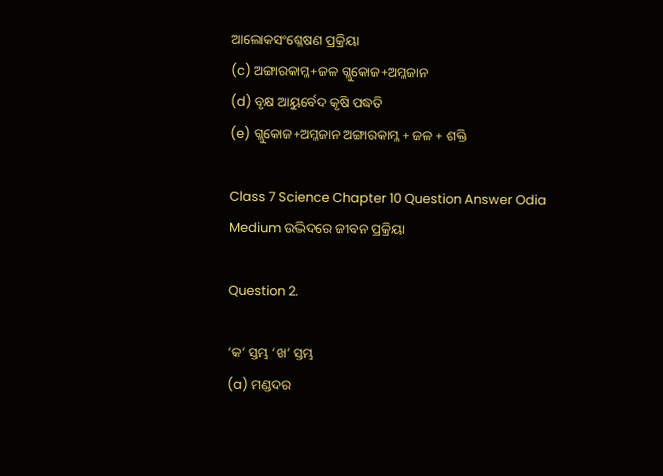ଆଲୋକସଂଶ୍ଳେଷଣ ପ୍ରକ୍ରିୟା
(c) ଅଙ୍ଗାରକାମ୍ଳ+ଜଳ ଗ୍ଲୁକୋଜ+ଅମ୍ଳଜାନ
(d) ବୃକ୍ଷ ଆୟୁର୍ବେଦ କୃଷି ପଦ୍ଧତି
(e) ଗ୍ଲୁକୋଜ+ଅମ୍ଳଜାନ ଅଙ୍ଗାରକାମ୍ଳ + ଜଳ + ଶକ୍ତି

Class 7 Science Chapter 10 Question Answer Odia Medium ଉଦ୍ଭିଦରେ ଜୀବନ ପ୍ରକ୍ରିୟା

Question 2.

‘କ’ ସ୍ତମ୍ଭ ‘ଖ’ ସ୍ତମ୍ଭ
(a) ମଣ୍ଡଦର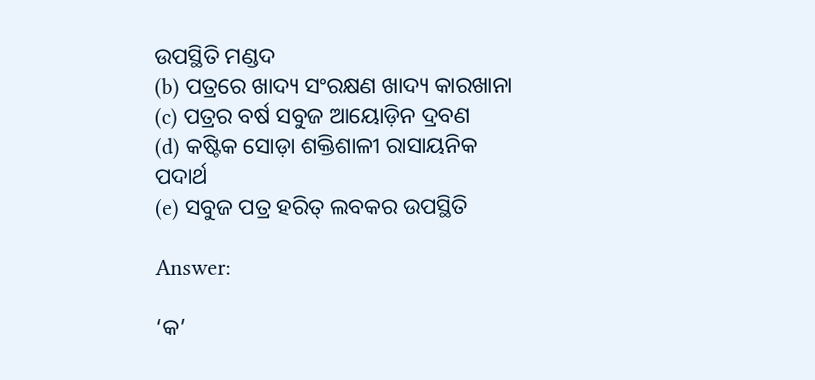ଉପସ୍ଥିତି ମଣ୍ଡଦ
(b) ପତ୍ରରେ ଖାଦ୍ୟ ସଂରକ୍ଷଣ ଖାଦ୍ୟ କାରଖାନା
(c) ପତ୍ରର ବର୍ଷ ସବୁଜ ଆୟୋଡ଼ିନ ଦ୍ରବଣ
(d) କଷ୍ଟିକ ସୋଡ଼ା ଶକ୍ତିଶାଳୀ ରାସାୟନିକ ପଦାର୍ଥ
(e) ସବୁଜ ପତ୍ର ହରିତ୍ ଲବକର ଉପସ୍ଥିତି

Answer:

‘କ’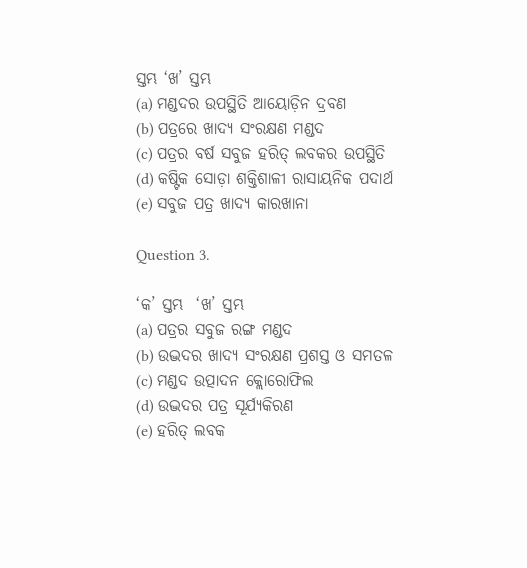ସ୍ତମ୍ଭ ‘ଖ’ ସ୍ତମ୍ଭ
(a) ମଣ୍ଡଦର ଉପସ୍ଥିତି ଆୟୋଡ଼ିନ ଦ୍ରବଣ
(b) ପତ୍ରରେ ଖାଦ୍ୟ ସଂରକ୍ଷଣ ମଣ୍ଡଦ
(c) ପତ୍ରର ବର୍ଷ ସବୁଜ ହରିତ୍ ଲବକର ଉପସ୍ଥିତି
(d) କଷ୍ଟିକ ସୋଡ଼ା ଶକ୍ତିଶାଳୀ ରାସାୟନିକ ପଦାର୍ଥ
(e) ସବୁଜ ପତ୍ର ଖାଦ୍ୟ କାରଖାନା

Question 3.

‘କ’ ସ୍ତମ୍ଭ  ‘ଖ’ ସ୍ତମ୍ଭ
(a) ପତ୍ରର ସବୁଜ ରଙ୍ଗ ମଣ୍ଡଦ
(b) ଉଦ୍ଭଦର ଖାଦ୍ୟ ସଂରକ୍ଷଣ ପ୍ରଶସ୍ତ ଓ ସମତଳ
(c) ମଣ୍ଡଦ ଉତ୍ପାଦନ କ୍ଲୋରୋଫିଲ
(d) ଉଦ୍ଭଦର ପତ୍ର ସୂର୍ଯ୍ୟକିରଣ
(e) ହରିତ୍ ଲବକ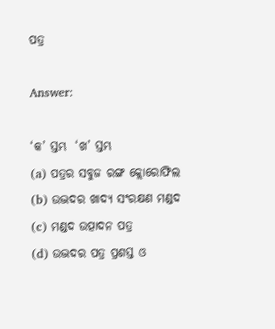ପତ୍ର

Answer:

‘କ’ ସ୍ତମ୍ଭ  ‘ଖ’ ସ୍ତମ୍ଭ
(a) ପତ୍ରର ସବୁଜ ରଙ୍ଗ କ୍ଲୋରୋଫିଲ
(b) ଉଦ୍ଭଦର ଖାଦ୍ୟ ସଂରକ୍ଷଣ ମଣ୍ଡଦ
(c) ମଣ୍ଡଦ ଉତ୍ପାଦନ ପତ୍ର
(d) ଉଦ୍ଭଦର ପତ୍ର ପ୍ରଶସ୍ତ ଓ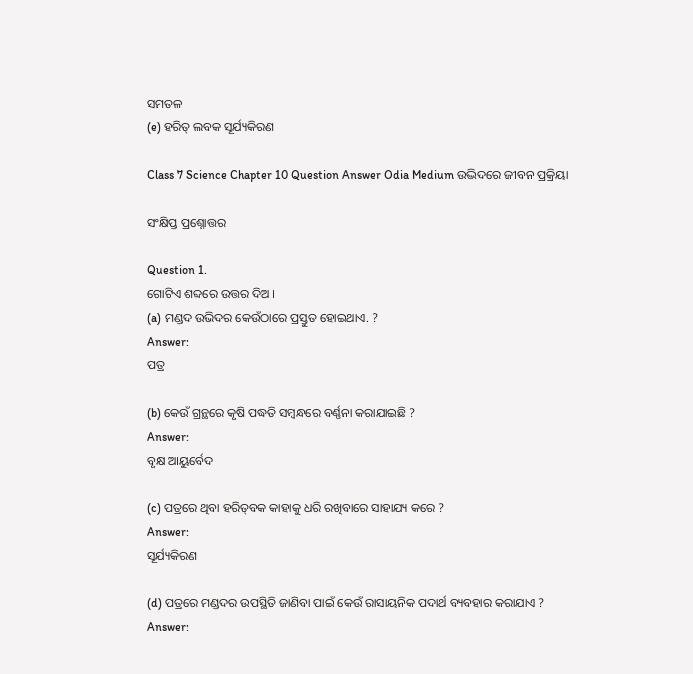ସମତଳ
(e) ହରିତ୍ ଲବକ ସୂର୍ଯ୍ୟକିରଣ

Class 7 Science Chapter 10 Question Answer Odia Medium ଉଦ୍ଭିଦରେ ଜୀବନ ପ୍ରକ୍ରିୟା

ସଂକ୍ଷିପ୍ତ ପ୍ରଶ୍ନୋତ୍ତର

Question 1.
ଗୋଟିଏ ଶବ୍ଦରେ ଉତ୍ତର ଦିଅ ।
(a) ମଣ୍ଡଦ ଉଭିଦର କେଉଁଠାରେ ପ୍ରସ୍ତୁତ ହୋଇଥାଏ. ?
Answer:
ପତ୍ର

(b) କେଉଁ ଗ୍ରନ୍ଥରେ କୃଷି ପଦ୍ଧତି ସମ୍ବନ୍ଧରେ ବର୍ଣ୍ଣନା କରାଯାଇଛି ?
Answer:
ବୃକ୍ଷ ଆୟୁର୍ବେଦ

(c) ପତ୍ରରେ ଥିବା ହରିତ୍‌ବକ କାହାକୁ ଧରି ରଖିବାରେ ସାହାଯ୍ୟ କରେ ?
Answer:
ସୂର୍ଯ୍ୟକିରଣ

(d) ପତ୍ରରେ ମଣ୍ଡଦର ଉପସ୍ଥିତି ଜାଣିବା ପାଇଁ କେଉଁ ରାସାୟନିକ ପଦାର୍ଥ ବ୍ୟବହାର କରାଯାଏ ?
Answer: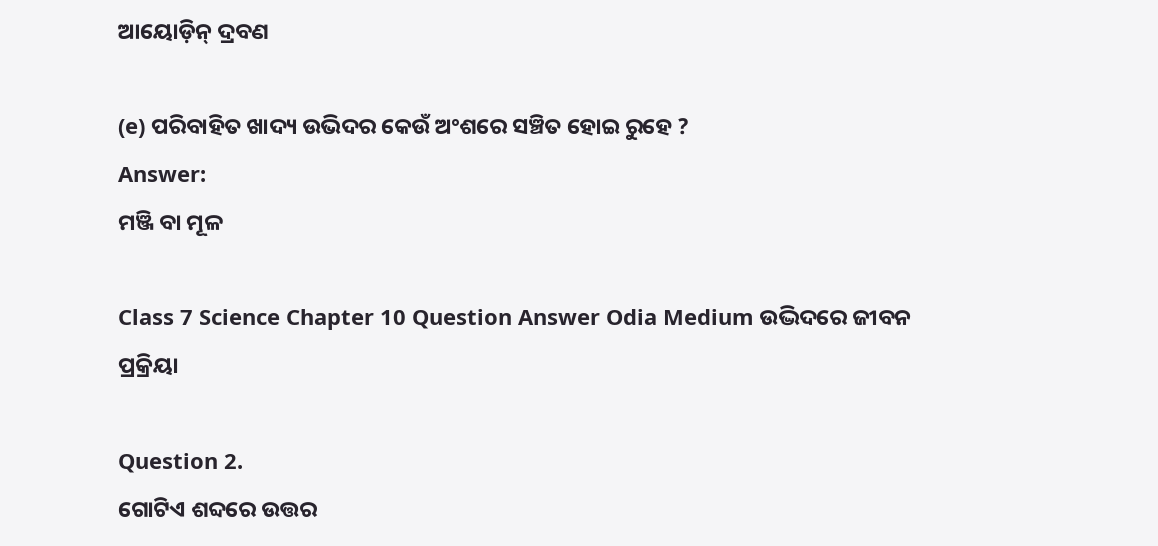ଆୟୋଡ଼ିନ୍ ଦ୍ରବଣ

(e) ପରିବାହିତ ଖାଦ୍ୟ ଉଭିଦର କେଉଁ ଅଂଶରେ ସଞ୍ଚିତ ହୋଇ ରୁହେ ?
Answer:
ମଞ୍ଜି ବା ମୂଳ

Class 7 Science Chapter 10 Question Answer Odia Medium ଉଦ୍ଭିଦରେ ଜୀବନ ପ୍ରକ୍ରିୟା

Question 2.
ଗୋଟିଏ ଶବ୍ଦରେ ଉତ୍ତର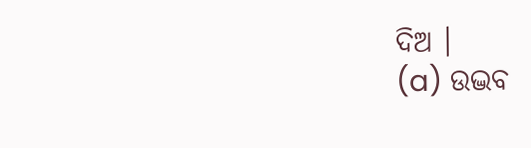ଦିଅ ।
(a) ଉଦ୍ଭବ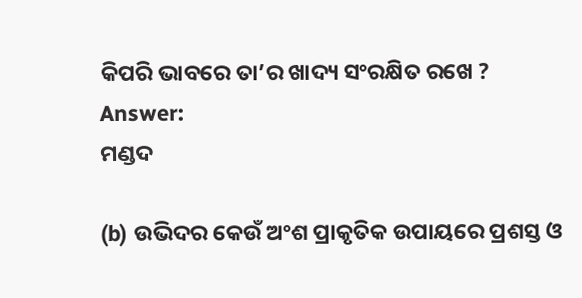କିପରି ଭାବରେ ତା’ର ଖାଦ୍ୟ ସଂରକ୍ଷିତ ରଖେ ?
Answer:
ମଣ୍ଡଦ

(b) ଉଭିଦର କେଉଁ ଅଂଶ ପ୍ରାକୃତିକ ଉପାୟରେ ପ୍ରଶସ୍ତ ଓ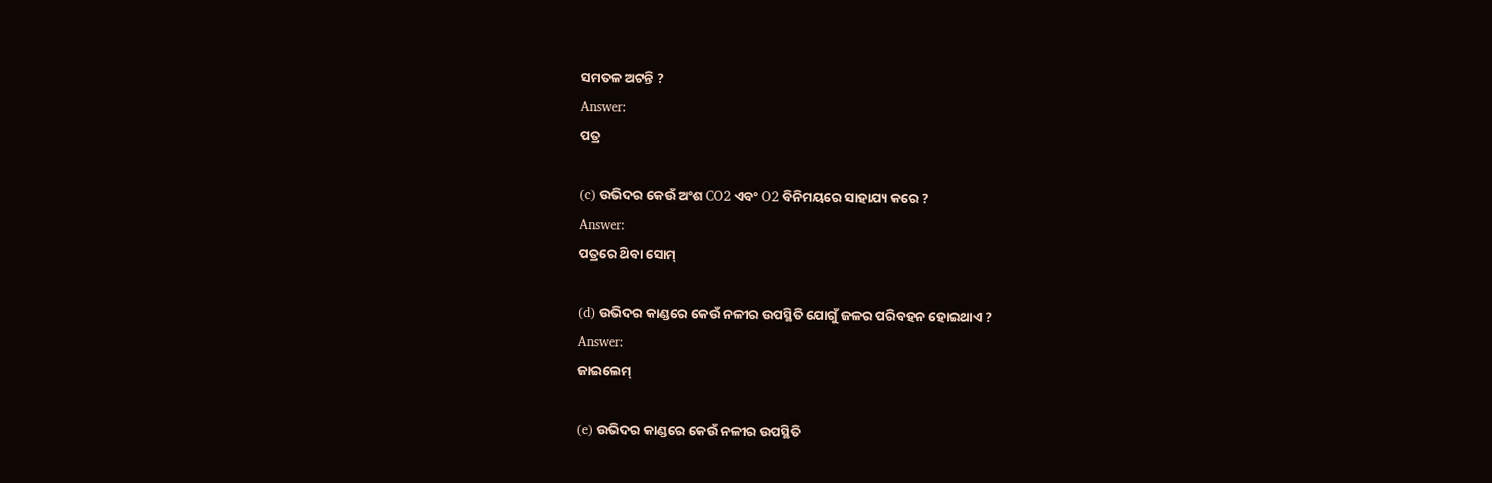ସମତଳ ଅଟନ୍ତି ?
Answer:
ପତ୍ର

(c) ଉଭିଦର କେଉଁ ଅଂଶ CO2 ଏବଂ O2 ବିନିମୟରେ ସାହାଯ୍ୟ କରେ ?
Answer:
ପତ୍ରରେ ଥ‌ିବା ସୋମ୍

(d) ଉଭିଦର କାଣ୍ଡରେ କେଉଁ ନଳୀର ଉପସ୍ଥିତି ଯୋଗୁଁ ଜଳର ପରିବହନ ହୋଇଥାଏ ?
Answer:
ଜାଇଲେମ୍

(e) ଉଭିଦର କାଣ୍ଡରେ କେଉଁ ନଳୀର ଉପସ୍ଥିତି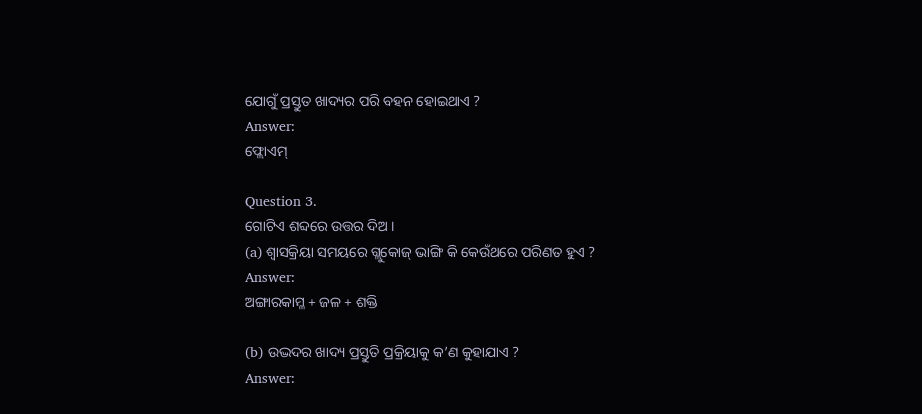ଯୋଗୁଁ ପ୍ରସ୍ତୁତ ଖାଦ୍ୟର ପରି ବହନ ହୋଇଥାଏ ?
Answer:
ଫ୍ଲୋଏମ୍

Question 3.
ଗୋଟିଏ ଶବ୍ଦରେ ଉତ୍ତର ଦିଅ ।
(a) ଶ୍ଵାସକ୍ରିୟା ସମୟରେ ଗ୍ଲୁକୋଜ୍ ଭାଙ୍ଗି କି କେଉଁଥରେ ପରିଣତ ହୁଏ ?
Answer:
ଅଙ୍ଗାରକାମ୍ଳ + ଜଳ + ଶକ୍ତି

(b) ଉଦ୍ଭଦର ଖାଦ୍ୟ ପ୍ରସ୍ତୁତି ପ୍ରକ୍ରିୟାକୁ କ’ଣ କୁହାଯାଏ ?
Answer: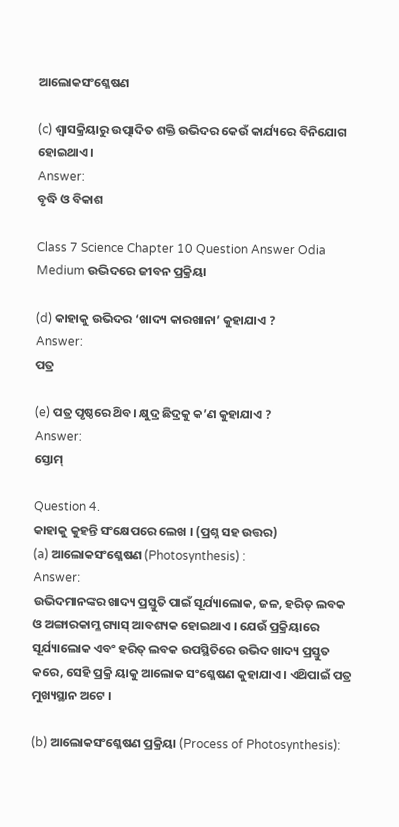ଆଲୋକସଂଶ୍ଳେଷଣ

(c) ଶ୍ଵାସକ୍ରିୟାରୁ ଉତ୍ପାଦିତ ଶକ୍ତି ଉଭିଦର କେଉଁ କାର୍ଯ୍ୟରେ ବିନିଯୋଗ ହୋଇଥାଏ ।
Answer:
ବୃଦ୍ଧି ଓ ବିକାଶ

Class 7 Science Chapter 10 Question Answer Odia Medium ଉଦ୍ଭିଦରେ ଜୀବନ ପ୍ରକ୍ରିୟା

(d) କାହାକୁ ଉଭିଦର ‘ଖାଦ୍ୟ କାରଖାନା’ କୁହାଯାଏ ?
Answer:
ପତ୍ର

(e) ପତ୍ର ପୃଷ୍ଠରେ ଥ‌ିବ। କ୍ଷୁଦ୍ର ଛିଦ୍ରକୁ କ’ଣ କୁହାଯାଏ ?
Answer:
ସ୍ତୋମ୍

Question 4.
କାହାକୁ କୁହନ୍ତି ସଂକ୍ଷେପରେ ଲେଖ । (ପ୍ରଶ୍ନ ସହ ଉତ୍ତର)
(a) ଆଲୋକସଂଶ୍ଳେଷଣ (Photosynthesis) :
Answer:
ଉଭିଦମାନଙ୍କର ଖାଦ୍ୟ ପ୍ରସ୍ତୁତି ପାଇଁ ସୂର୍ଯ୍ୟାଲୋକ, ଜଳ, ହରିତ୍ ଲବକ ଓ ଅଙ୍ଗାରକାମ୍ଳ ଗ୍ୟାସ୍ ଆବଶ୍ୟକ ହୋଇଥାଏ । ଯେଉଁ ପ୍ରକ୍ରିୟାରେ ସୂର୍ଯ୍ୟାଲୋକ ଏବଂ ହରିତ୍ ଲବକ ଉପସ୍ଥିତିରେ ଉଭିଦ ଖାଦ୍ୟ ପ୍ରସ୍ତୁତ କରେ, ସେହି ପ୍ରକ୍ରି ୟାକୁ ଆଲୋକ ସଂଶ୍ଳେଷଣ କୁହାଯାଏ । ଏଥ‌ିପାଇଁ ପତ୍ର ମୁଖ୍ୟସ୍ଥାନ ଅଟେ ।

(b) ଆଲୋକସଂଶ୍ଳେଷଣ ପ୍ରକ୍ରିୟା (Process of Photosynthesis):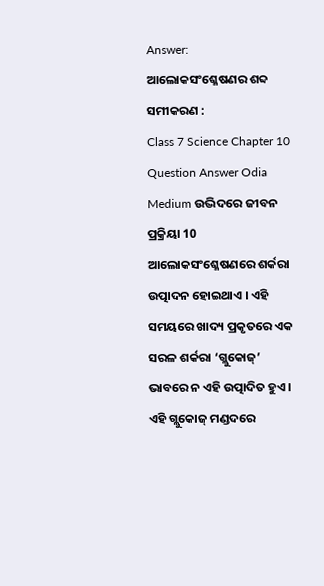Answer:
ଆଲୋକସଂଶ୍ଳେଷଣର ଶବ୍ଦ ସମୀକରଣ :
Class 7 Science Chapter 10 Question Answer Odia Medium ଉଦ୍ଭିଦରେ ଜୀବନ ପ୍ରକ୍ରିୟା 10
ଆଲୋକସଂଶ୍ଳେଷଣରେ ଶର୍କରା ଉତ୍ପାଦନ ହୋଇଥାଏ । ଏହି ସମୟରେ ଖାଦ୍ୟ ପ୍ରକୃତରେ ଏକ ସରଳ ଶର୍କରା ‘ଗ୍ଲୁକୋଜ୍’ ଭାବରେ ନ ଏହି ଉତ୍ପାଦିତ ହୁଏ । ଏହି ଗ୍ଲୁକୋଜ୍ ମଣ୍ଡଦରେ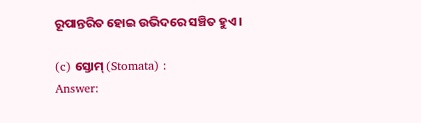ରୂପାନ୍ତରିତ ହୋଇ ଉଭିଦରେ ସଞ୍ଚିତ ହୁଏ ।

(c) ସ୍ତୋମ୍ (Stomata) :
Answer: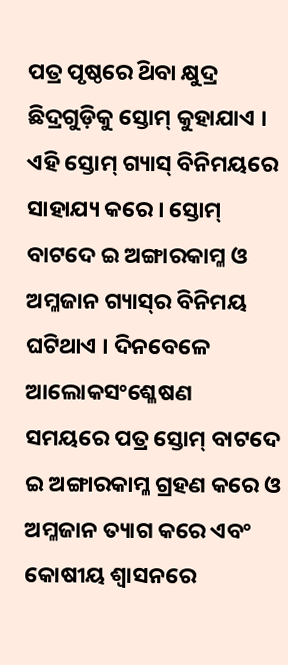ପତ୍ର ପୃଷ୍ଠରେ ଥ‌ିବା କ୍ଷୁଦ୍ର ଛିଦ୍ରଗୁଡ଼ିକୁ ସ୍ତୋମ୍ କୁହାଯାଏ । ଏହି ସ୍ତୋମ୍ ଗ୍ୟାସ୍ ବିନିମୟରେ ସାହାଯ୍ୟ କରେ । ସ୍ତୋମ୍ ବାଟଦେ ଇ ଅଙ୍ଗାରକାମ୍ଳ ଓ ଅମ୍ଳଜାନ ଗ୍ୟାସ୍‌ର ବିନିମୟ ଘଟିଥାଏ । ଦିନବେଳେ ଆଲୋକସଂଶ୍ଳେଷଣ
ସମୟରେ ପତ୍ର ସ୍ତୋମ୍ ବାଟଦେ ଇ ଅଙ୍ଗାରକାମ୍ଳ ଗ୍ରହଣ କରେ ଓ ଅମ୍ଳଜାନ ତ୍ୟାଗ କରେ ଏବଂ କୋଷୀୟ ଶ୍ଵାସନରେ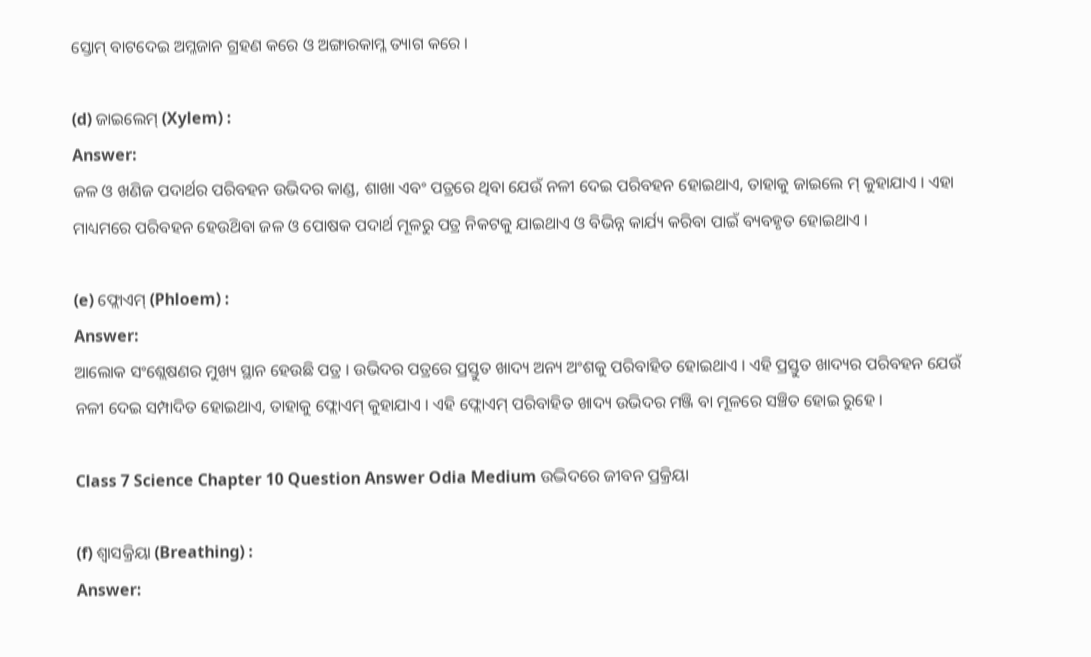ସ୍ତୋମ୍ ବାଟଦେଇ ଅମ୍ଳଜାନ ଗ୍ରହଣ କରେ ଓ ଅଙ୍ଗାରକାମ୍ଳ ତ୍ୟାଗ କରେ ।

(d) ଜାଇଲେମ୍ (Xylem) :
Answer:
ଜଳ ଓ ଖଣିଜ ପଦାର୍ଥର ପରିବହନ ଉଭିଦର କାଣ୍ଡ, ଶାଖା ଏବଂ ପତ୍ରରେ ଥିବା ଯେଉଁ ନଳୀ ଦେଇ ପରିବହନ ହୋଇଥାଏ, ତାହାକୁ ଜାଇଲେ ମ୍ କୁହାଯାଏ । ଏହା ମାଧ୍ୟମରେ ପରିବହନ ହେଉଥ‌ିବା ଜଳ ଓ ପୋଷକ ପଦାର୍ଥ ମୂଳରୁ ପତ୍ର ନିକଟକୁ ଯାଇଥାଏ ଓ ବିଭିନ୍ନ କାର୍ଯ୍ୟ କରିବା ପାଇଁ ବ୍ୟବହୃତ ହୋଇଥାଏ ।

(e) ଫ୍ଲୋଏମ୍ (Phloem) :
Answer:
ଆଲୋକ ସଂଶ୍ଲେଷଣର ମୁଖ୍ୟ ସ୍ଥାନ ହେଉଛି ପତ୍ର । ଉଭିଦର ପତ୍ରରେ ପ୍ରସ୍ତୁତ ଖାଦ୍ୟ ଅନ୍ୟ ଅଂଶକୁ ପରିବାହିତ ହୋଇଥାଏ । ଏହି ପ୍ରସ୍ତୁତ ଖାଦ୍ୟର ପରିବହନ ଯେଉଁ ନଳୀ ଦେଇ ସମ୍ପାଦିତ ହୋଇଥାଏ, ତାହାକୁ ଫ୍ଲୋଏମ୍ କୁହାଯାଏ । ଏହି ଫ୍ଲୋଏମ୍ ପରିବାହିତ ଖାଦ୍ୟ ଉଭିଦର ମଞ୍ଜି ବା ମୂଳରେ ସଞ୍ଚିତ ହୋଇ ରୁହେ ।

Class 7 Science Chapter 10 Question Answer Odia Medium ଉଦ୍ଭିଦରେ ଜୀବନ ପ୍ରକ୍ରିୟା

(f) ଶ୍ଵାସକ୍ରିୟା (Breathing) :
Answer: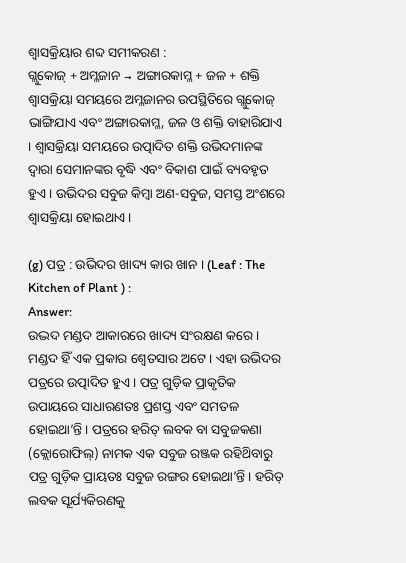ଶ୍ଵାସକ୍ରିୟାର ଶବ୍ଦ ସମୀକରଣ :
ଗ୍ଲୁକୋଜ୍ + ଅମ୍ଳଜାନ → ଅଙ୍ଗାରକାମ୍ଳ + ଜଳ + ଶକ୍ତି
ଶ୍ଵାସକ୍ରିୟା ସମୟରେ ଅମ୍ଳଜାନର ଉପସ୍ଥିତିରେ ଗ୍ଲୁକୋଜ୍ ଭାଙ୍ଗିଯାଏ ଏବଂ ଅଙ୍ଗାରକାମ୍ଳ, ଜଳ ଓ ଶକ୍ତି ବାହାରିଯାଏ । ଶ୍ଵାସକ୍ରିୟା ସମୟରେ ଉତ୍ପାଦିତ ଶକ୍ତି ଉଭିଦମାନଙ୍କ ଦ୍ବାରା ସେମାନଙ୍କର ବୃଦ୍ଧି ଏବଂ ବିକାଶ ପାଇଁ ବ୍ୟବହୃତ ହୁଏ । ଉଭିଦର ସବୁଜ କିମ୍ବା ଅଣ-ସବୁଜ, ସମସ୍ତ ଅଂଶରେ ଶ୍ଵାସକ୍ରିୟା ହୋଇଥାଏ ।

(g) ପତ୍ର : ଉଭିଦର ଖାଦ୍ୟ କାର ଖାନ । (Leaf : The Kitchen of Plant ) :
Answer:
ଉଦ୍ଭଦ ମଣ୍ଡଦ ଆକାରରେ ଖାଦ୍ୟ ସଂରକ୍ଷଣ କରେ । ମଣ୍ଡଦ ହିଁ ଏକ ପ୍ରକାର ଶ୍ଵେତସାର ଅଟେ । ଏହା ଉଭିଦର ପତ୍ରରେ ଉତ୍ପାଦିତ ହୁଏ । ପତ୍ର ଗୁଡ଼ିକ ପ୍ରାକୃତିକ ଉପାୟରେ ସାଧାରଣତଃ ପ୍ରଶସ୍ତ ଏବଂ ସମତଳ ହୋଇଥା’ନ୍ତି । ପତ୍ରରେ ହରିତ୍ ଲବକ ବା ସବୁଜକଣା (କ୍ଲୋରୋଫିଲ୍) ନାମକ ଏକ ସବୁଜ ରଞ୍ଜକ ରହିଥ‌ିବାରୁ ପତ୍ର ଗୁଡ଼ିକ ପ୍ରାୟତଃ ସବୁଜ ରଙ୍ଗର ହୋଇଥା’ନ୍ତି । ହରିତ୍‌ ଲବକ ସୂର୍ଯ୍ୟକିରଣକୁ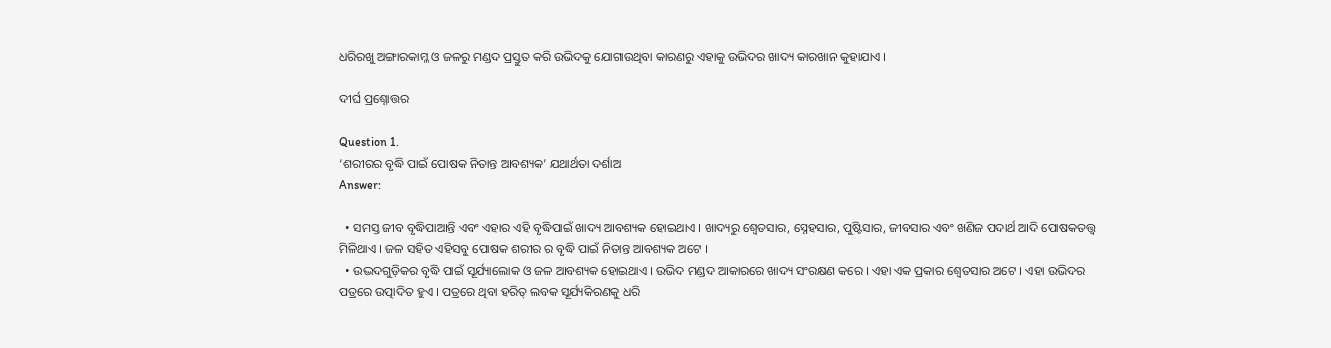ଧରିରଖୁ ଅଙ୍ଗାରକାମ୍ଳ ଓ ଜଳରୁ ମଣ୍ଡଦ ପ୍ରସ୍ତୁତ କରି ଉଭିଦକୁ ଯୋଗାଉଥିବା କାରଣରୁ ଏହାକୁ ଉଭିଦର ଖାଦ୍ୟ କାରଖାନ କୁହାଯାଏ ।

ଦୀର୍ଘ ପ୍ରଶ୍ନୋତ୍ତର

Question 1.
‘ଶରୀରର ବୃଦ୍ଧି ପାଇଁ ପୋଷକ ନିତାନ୍ତ ଆବଶ୍ୟକ’ ଯଥାର୍ଥତା ଦର୍ଶାଅ
Answer:

  • ସମସ୍ତ ଜୀବ ବୃଦ୍ଧିପାଆନ୍ତି ଏବଂ ଏହାର ଏହି ବୃଦ୍ଧିପାଇଁ ଖାଦ୍ୟ ଆବଶ୍ୟକ ହୋଇଥାଏ । ଖାଦ୍ୟରୁ ଶ୍ଵେତସାର, ସ୍ନେହସାର, ପୁଷ୍ଟିସାର, ଜୀବସାର ଏବଂ ଖଣିଜ ପଦାର୍ଥ ଆଦି ପୋଷକତତ୍ତ୍ଵ ମିଳିଥାଏ । ଜଳ ସହିତ ଏହିସବୁ ପୋଷକ ଶରୀର ର ବୃଦ୍ଧି ପାଇଁ ନିତାନ୍ତ ଆବଶ୍ୟକ ଅଟେ ।
  • ଉଦ୍ଭଦଗୁଡ଼ିକର ବୃଦ୍ଧି ପାଇଁ ସୂର୍ଯ୍ୟାଲୋକ ଓ ଜଳ ଆବଶ୍ୟକ ହୋଇଥାଏ । ଉଭିଦ ମଣ୍ଡଦ ଆକାରରେ ଖାଦ୍ୟ ସଂରକ୍ଷଣ କରେ । ଏହା ଏକ ପ୍ରକାର ଶ୍ଵେତସାର ଅଟେ । ଏହା ଉଭିଦର ପତ୍ରରେ ଉତ୍ପାଦିତ ହୁଏ । ପତ୍ରରେ ଥିବା ହରିତ୍ ଲବକ ସୂର୍ଯ୍ୟକିରଣକୁ ଧରି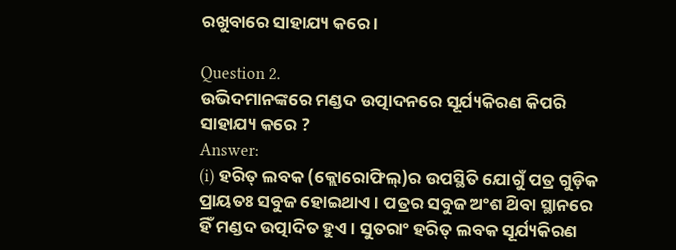ରଖୁବାରେ ସାହାଯ୍ୟ କରେ ।

Question 2.
ଉଭିଦମାନଙ୍କରେ ମଣ୍ଡଦ ଉତ୍ପାଦନରେ ସୂର୍ଯ୍ୟକିରଣ କିପରି ସାହାଯ୍ୟ କରେ ?
Answer:
(i) ହରିତ୍ ଲବକ (କ୍ଲୋରୋଫିଲ୍)ର ଉପସ୍ଥିତି ଯୋଗୁଁ ପତ୍ର ଗୁଡ଼ିକ ପ୍ରାୟତଃ ସବୁଜ ହୋଇଥାଏ । ପତ୍ରର ସବୁଜ ଅଂଶ ଥ‌ିବା ସ୍ଥାନରେ ହିଁ ମଣ୍ଡଦ ଉତ୍ପାଦିତ ହୁଏ । ସୁତରାଂ ହରିତ୍ ଲବକ ସୂର୍ଯ୍ୟକିରଣ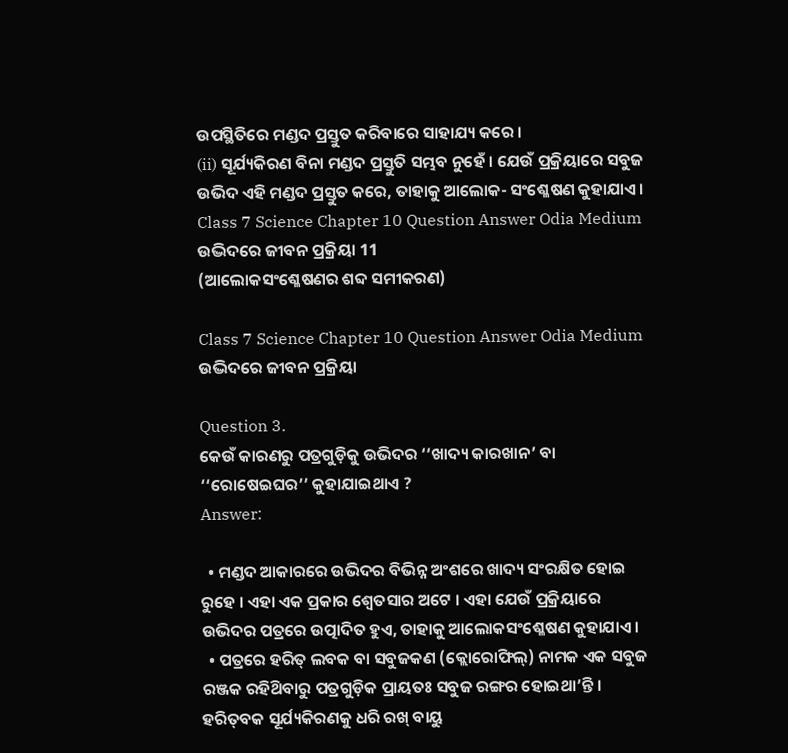ଉପସ୍ଥିତିରେ ମଣ୍ଡଦ ପ୍ରସ୍ତୁତ କରିବାରେ ସାହାଯ୍ୟ କରେ ।
(ii) ସୂର୍ଯ୍ୟକିରଣ ବିନା ମଣ୍ଡଦ ପ୍ରସ୍ତୁତି ସମ୍ଭବ ନୁହେଁ । ଯେଉଁ ପ୍ରକ୍ରିୟାରେ ସବୁଜ ଉଭିଦ ଏହି ମଣ୍ଡଦ ପ୍ରସ୍ତୁତ କରେ, ତାହାକୁ ଆଲୋକ- ସଂଶ୍ଳେଷଣ କୁହାଯାଏ ।
Class 7 Science Chapter 10 Question Answer Odia Medium ଉଦ୍ଭିଦରେ ଜୀବନ ପ୍ରକ୍ରିୟା 11
(ଆଲୋକସଂଶ୍ଳେଷଣର ଶବ୍ଦ ସମୀକରଣ)

Class 7 Science Chapter 10 Question Answer Odia Medium ଉଦ୍ଭିଦରେ ଜୀବନ ପ୍ରକ୍ରିୟା

Question 3.
କେଉଁ କାରଣରୁ ପତ୍ରଗୁଡ଼ିକୁ ଉଭିଦର ‘‘ଖାଦ୍ୟ କାରଖାନ’ ବା ‘‘ରୋଷେଇଘର’’ କୁହାଯାଇଥାଏ ?
Answer:

  • ମଣ୍ଡଦ ଆକାରରେ ଉଭିଦର ବିଭିନ୍ନ ଅଂଶରେ ଖାଦ୍ୟ ସଂରକ୍ଷିତ ହୋଇ ରୁହେ । ଏହା ଏକ ପ୍ରକାର ଶ୍ଵେତସାର ଅଟେ । ଏହା ଯେଉଁ ପ୍ରକ୍ରିୟାରେ ଉଭିଦର ପତ୍ରରେ ଉତ୍ପାଦିତ ହୁଏ, ତାହାକୁ ଆଲୋକସଂଶ୍ଳେଷଣ କୁହାଯାଏ ।
  • ପତ୍ରରେ ହରିତ୍ ଲବକ ବା ସବୁଜକଣ (କ୍ଲୋରୋଫିଲ୍) ନାମକ ଏକ ସବୁଜ ରଞ୍ଜକ ରହିଥ‌ିବାରୁ ପତ୍ରଗୁଡ଼ିକ ପ୍ରାୟତଃ ସବୁଜ ରଙ୍ଗର ହୋଇଥା’ନ୍ତି । ହରିତ୍‌ବକ ସୂର୍ଯ୍ୟକିରଣକୁ ଧରି ରଖ୍ ବାୟୁ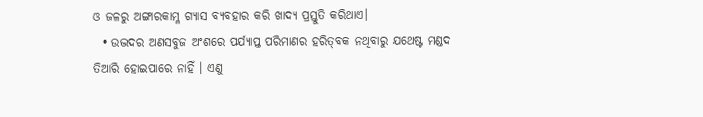ଓ ଜଳରୁ ଅଙ୍ଗାରକାମ୍ଳ ଗ୍ୟାସ ବ୍ୟବହାର କରି ଖାଦ୍ୟ ପ୍ରସ୍ତୁତି କରିଥାଏ।
  • ଉଦ୍ଭଦର ଅଣସବୁଜ ଅଂଶରେ ପର୍ଯ୍ୟାପ୍ତ ପରିମାଣର ହରିତ୍‌ବକ ନଥିବାରୁ ଯଥେଷ୍ଟ ମଣ୍ଡଦ ତିଆରି ହୋଇପାରେ ନାହିଁ । ଏଣୁ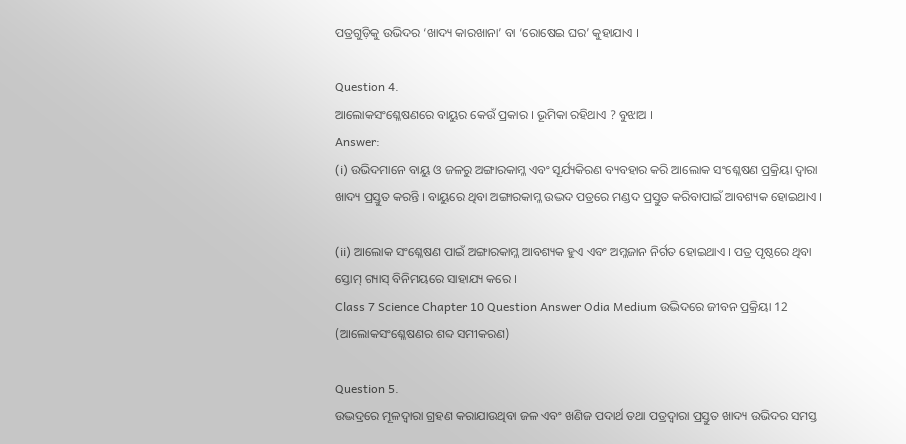ପତ୍ରଗୁଡ଼ିକୁ ଉଭିଦର ‘ଖାଦ୍ୟ କାରଖାନା’ ବା ‘ରୋଷେଇ ଘର’ କୁହାଯାଏ ।

Question 4.
ଆଲୋକସଂଶ୍ଳେଷଣରେ ବାୟୁର କେଉଁ ପ୍ରକାର । ଭୂମିକା ରହିଥାଏ ? ବୁଝାଅ ।
Answer:
(i) ଉଭିଦମାନେ ବାୟୁ ଓ ଜଳରୁ ଅଙ୍ଗାରକାମ୍ଳ ଏବଂ ସୂର୍ଯ୍ୟକିରଣ ବ୍ୟବହାର କରି ଆଲୋକ ସଂଶ୍ଳେଷଣ ପ୍ରକ୍ରିୟା ଦ୍ଵାରା ଖାଦ୍ୟ ପ୍ରସ୍ତୁତ କରନ୍ତି । ବାୟୁରେ ଥିବା ଅଙ୍ଗାରକାମ୍ଳ ଉଦ୍ଭଦ ପତ୍ରରେ ମଣ୍ଡଦ ପ୍ରସ୍ତୁତ କରିବାପାଇଁ ଆବଶ୍ୟକ ହୋଇଥାଏ ।

(ii) ଆଲୋକ ସଂଶ୍ଳେଷଣ ପାଇଁ ଅଙ୍ଗାରକାମ୍ଳ ଆବଶ୍ୟକ ହୁଏ ଏବଂ ଅମ୍ଳଜାନ ନିର୍ଗତ ହୋଇଥାଏ । ପତ୍ର ପୃଷ୍ଠରେ ଥିବା ସ୍ତୋମ୍ ଗ୍ୟାସ୍ ବିନିମୟରେ ସାହାଯ୍ୟ କରେ ।
Class 7 Science Chapter 10 Question Answer Odia Medium ଉଦ୍ଭିଦରେ ଜୀବନ ପ୍ରକ୍ରିୟା 12
(ଆଲୋକସଂଶ୍ଳେଷଣର ଶବ୍ଦ ସମୀକରଣ)

Question 5.
ଉଦ୍ଭଦ୍ରରେ ମୂଳଦ୍ଵାରା ଗ୍ରହଣ କରାଯାଉଥିବା ଜଳ ଏବଂ ଖଣିଜ ପଦାର୍ଥ ତଥା ପତ୍ରଦ୍ଵାରା ପ୍ରସ୍ତୁତ ଖାଦ୍ୟ ଉଭିଦର ସମସ୍ତ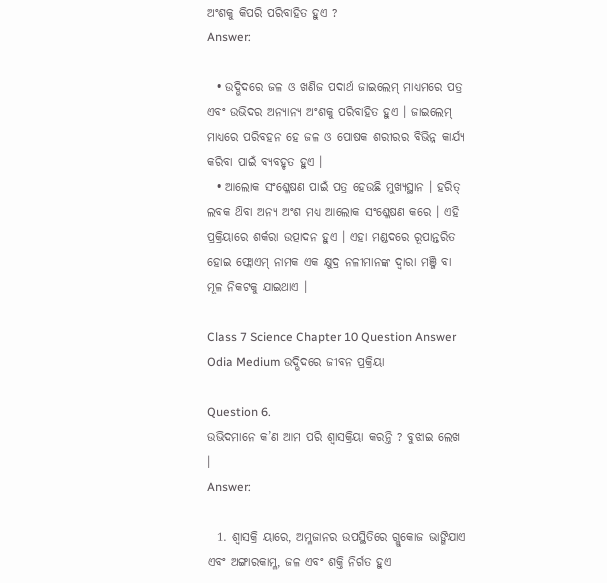ଅଂଶକୁ କିପରି ପରିବାହିତ ହୁଏ ?
Answer:

  • ଉଦ୍ଭିଦରେ ଜଳ ଓ ଖଣିଜ ପଦାର୍ଥ ଜାଇଲେମ୍ ମାଧ୍ୟମରେ ପତ୍ର ଏବଂ ଉଭିଦର ଅନ୍ୟାନ୍ୟ ଅଂଶକୁ ପରିବାହିତ ହୁଏ । ଜାଇଲେମ୍ ମାଧ୍ୟରେ ପରିବହନ ହେ ଜଳ ଓ ପୋଷକ ଶରୀରର ବିଭିନ୍ନ କାର୍ଯ୍ୟ କରିବା ପାଇଁ ବ୍ୟବହୃତ ହୁଏ ।
  • ଆଲୋକ ସଂଶ୍ଳେଷଣ ପାଇଁ ପତ୍ର ହେଉଛି ମୁଖ୍ୟସ୍ଥାନ । ହରିତ୍ ଲବକ ଥ‌ିବା ଅନ୍ୟ ଅଂଶ ମଧ୍ୟ ଆଲୋକ ସଂଶ୍ଳେଷଣ କରେ । ଏହି ପ୍ରକ୍ରିୟାରେ ଶର୍କରା ଉତ୍ପାଦନ ହୁଏ । ଏହା ମଣ୍ଡଦରେ ରୂପାନ୍ତରିତ ହୋଇ ଫ୍ଲୋଏମ୍ ନାମକ ଏକ କ୍ଷୁଦ୍ର ନଳୀମାନଙ୍କ ଦ୍ଵାରା ମଞ୍ଜି ବା ମୂଳ ନିକଟକୁ ଯାଇଥାଏ ।

Class 7 Science Chapter 10 Question Answer Odia Medium ଉଦ୍ଭିଦରେ ଜୀବନ ପ୍ରକ୍ରିୟା

Question 6.
ଉଭିଦମାନେ କ’ଣ ଆମ ପରି ଶ୍ଵାସକ୍ରିୟା କରନ୍ତି ? ବୁଝାଇ ଲେଖ ।
Answer:

  1. ଶ୍ଵାସକ୍ରି ୟାରେ, ଅମ୍ଳଜାନର ଉପସ୍ଥିତିରେ ଗ୍ଲୁକୋଜ ଭାଙ୍ଗିଯାଏ ଏବଂ ଅଙ୍ଗାରକାମ୍ଳ, ଜଳ ଏବଂ ଶକ୍ତି ନିର୍ଗତ ହୁଏ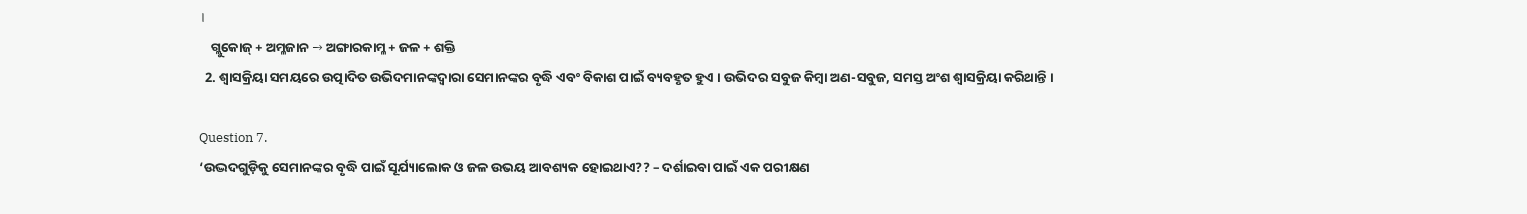।
    ଗ୍ଲୁକୋଜ୍ + ଅମ୍ଳଜାନ → ଅଙ୍ଗାରକାମ୍ଳ + ଜଳ + ଶକ୍ତି
  2. ଶ୍ଵାସକ୍ରିୟା ସମୟରେ ଉତ୍ପାଦିତ ଉଭିଦମାନଙ୍କଦ୍ୱାରା ସେମାନଙ୍କର ବୃଦ୍ଧି ଏବଂ ବିକାଶ ପାଇଁ ବ୍ୟବହୃତ ହୁଏ । ଉଭିଦର ସବୁଜ କିମ୍ବା ଅଣ-ସବୁଜ, ସମସ୍ତ ଅଂଶ ଶ୍ଵାସକ୍ରିୟା କରିଥାନ୍ତି ।

Question 7.
‘ଉଦ୍ଭଦଗୁଡ଼ିକୁ ସେମାନଙ୍କର ବୃଦ୍ଧି ପାଇଁ ସୂର୍ଯ୍ୟାଲୋକ ଓ ଜଳ ଉଭୟ ଆବଶ୍ୟକ ହୋଇଥାଏ?? – ଦର୍ଶାଇବା ପାଇଁ ଏକ ପରୀକ୍ଷଣ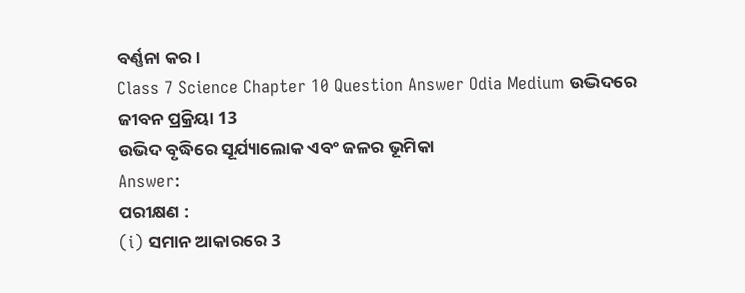ବର୍ଣ୍ଣନା କର ।
Class 7 Science Chapter 10 Question Answer Odia Medium ଉଦ୍ଭିଦରେ ଜୀବନ ପ୍ରକ୍ରିୟା 13
ଉଭିଦ ବୃଦ୍ଧିରେ ସୂର୍ଯ୍ୟାଲୋକ ଏବଂ ଜଳର ଭୂମିକା
Answer:
ପରୀକ୍ଷଣ :
(i) ସମାନ ଆକାରରେ 3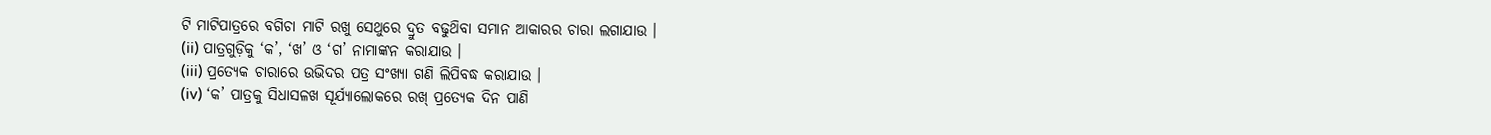ଟି ମାଟିପାତ୍ରରେ ବଗିଚା ମାଟି ରଖୁ ସେଥୁରେ ଦ୍ରୁତ ବଢୁଥ‌ିବା ସମାନ ଆକାରର ଚାରା ଲଗାଯାଉ ।
(ii) ପାତ୍ରଗୁଡ଼ିକୁ ‘କ’, ‘ଖ’ ଓ ‘ଗ’ ନାମାଙ୍କନ କରାଯାଉ ।
(iii) ପ୍ରତ୍ୟେକ ଚାରାରେ ଉଭିଦର ପତ୍ର ସଂଖ୍ୟା ଗଣି ଲିପିବଦ୍ଧ କରାଯାଉ ।
(iv) ‘କ’ ପାତ୍ରକୁ ସିଧାସଳଖ ସୂର୍ଯ୍ୟାଲୋକରେ ରଖ୍ ପ୍ରତ୍ୟେକ ଦିନ ପାଣି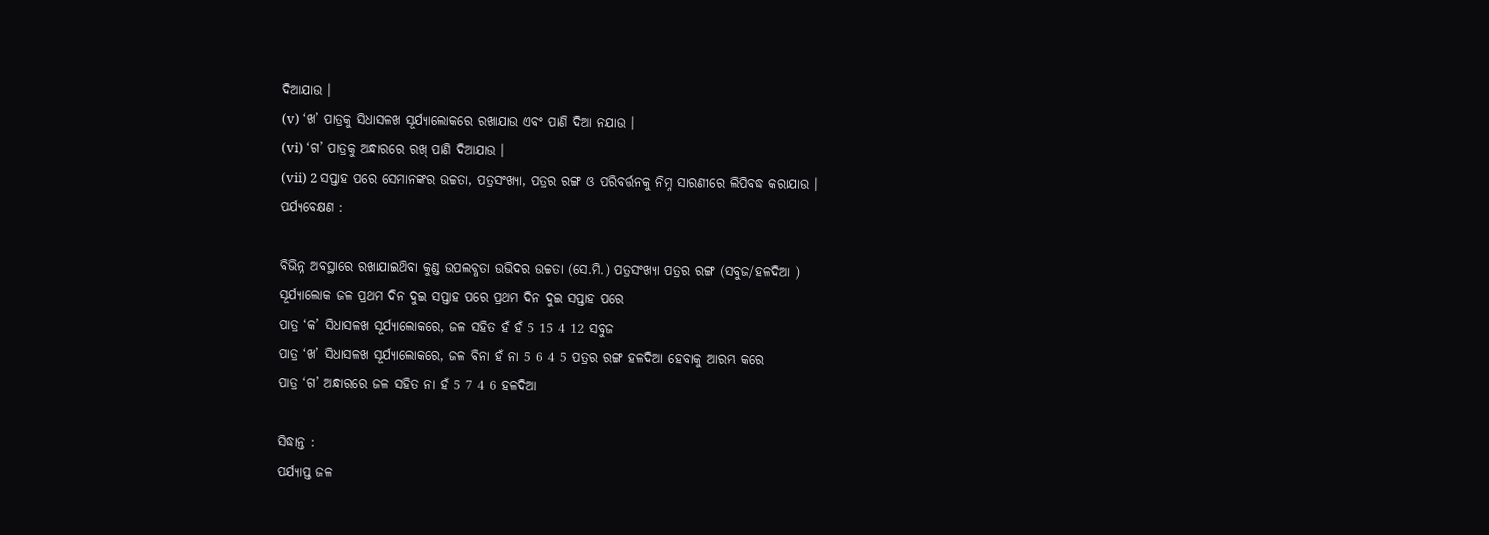ଦିଆଯାଉ ।
(v) ‘ଖ’ ପାତ୍ରକୁ ସିଧାସଳଖ ସୂର୍ଯ୍ୟାଲୋକରେ ରଖାଯାଉ ଏବଂ ପାଣି ଦିଆ ନଯାଉ ।
(vi) ‘ଗ’ ପାତ୍ରକୁ ଅନ୍ଧାରରେ ରଖ୍ ପାଣି ଦିଆଯାଉ ।
(vii) 2 ସପ୍ତାହ ପରେ ସେମାନଙ୍କର ଉଚ୍ଚତା, ପତ୍ରସଂଖ୍ୟା, ପତ୍ରର ରଙ୍ଗ ଓ ପରିବର୍ତ୍ତନକୁ ନିମ୍ନ ସାରଣୀରେ ଲିପିବଦ୍ଧ କରାଯାଉ ।
ପର୍ଯ୍ୟବେକ୍ଷଣ :

ବିଭିନ୍ନ ଅବସ୍ଥାରେ ରଖାଯାଇଥ‌ିବା କୁଣ୍ଡ ଉପଲବ୍ଧତା ଉଭିଦର ଉଚ୍ଚତା (ସେ.ମି.) ପତ୍ରସଂଖ୍ଯା ପତ୍ରର ରଙ୍ଗ (ସବୁଜ/ହଳଦିଆ )
ସୂର୍ଯ୍ୟାଲୋକ ଜଳ ପ୍ରଥମ ଦିନ ଦୁଇ ସପ୍ତାହ ପରେ ପ୍ରଥମ ଦିନ ଦୁଇ ସପ୍ତାହ ପରେ
ପାତ୍ର ‘କ’ ସିଧାସଳଖ ସୂର୍ଯ୍ୟାଲୋକରେ, ଜଳ ସହିତ ହଁ ହଁ 5 15 4 12 ସବୁଜ
ପାତ୍ର ‘ଖ’ ସିଧାସଳଖ ସୂର୍ଯ୍ୟାଲୋକରେ, ଜଳ ବିନା ହଁ ନା 5 6 4 5 ପତ୍ରର ରଙ୍ଗ ହଳଦିଆ ହେବାକୁ ଆରମ୍ଭ କରେ
ପାତ୍ର ‘ଗ’ ଅନ୍ଧାରରେ ଜଳ ସହିତ ନା ହଁ 5 7 4 6 ହଳଦିଆ

ସିଦ୍ଧାନ୍ତ :
ପର୍ଯ୍ୟାପ୍ତ ଜଳ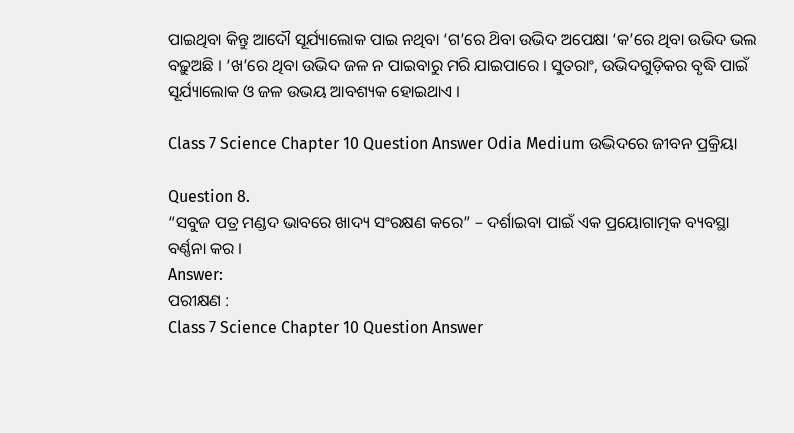ପାଇଥିବା କିନ୍ତୁ ଆଦୌ ସୂର୍ଯ୍ୟାଲୋକ ପାଇ ନଥିବା ‘ଗ’ରେ ଥ‌ିବା ଉଭିଦ ଅପେକ୍ଷା ‘କ’ରେ ଥିବା ଉଭିଦ ଭଲ ବଢ଼ୁଅଛି । ‘ଖ’ରେ ଥିବା ଉଭିଦ ଜଳ ନ ପାଇବାରୁ ମରି ଯାଇପାରେ । ସୁତରାଂ, ଉଭିଦଗୁଡ଼ିକର ବୃଦ୍ଧି ପାଇଁ ସୂର୍ଯ୍ୟାଲୋକ ଓ ଜଳ ଉଭୟ ଆବଶ୍ୟକ ହୋଇଥାଏ ।

Class 7 Science Chapter 10 Question Answer Odia Medium ଉଦ୍ଭିଦରେ ଜୀବନ ପ୍ରକ୍ରିୟା

Question 8.
“ସବୁଜ ପତ୍ର ମଣ୍ଡଦ ଭାବରେ ଖାଦ୍ୟ ସଂରକ୍ଷଣ କରେ” – ଦର୍ଶାଇବା ପାଇଁ ଏକ ପ୍ରୟୋଗାତ୍ମକ ବ୍ୟବସ୍ଥା ବର୍ଣ୍ଣନା କର ।
Answer:
ପରୀକ୍ଷଣ :
Class 7 Science Chapter 10 Question Answer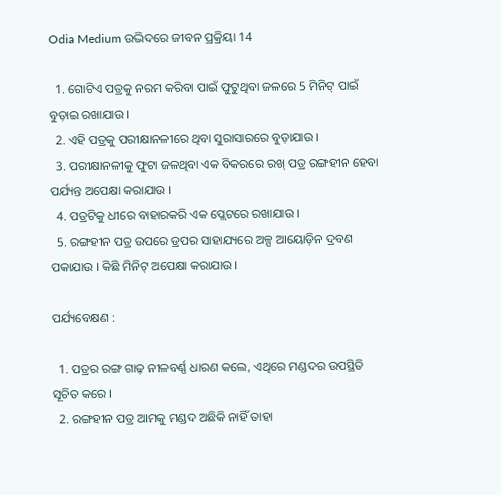Odia Medium ଉଦ୍ଭିଦରେ ଜୀବନ ପ୍ରକ୍ରିୟା 14

  1. ଗୋଟିଏ ପତ୍ରକୁ ନରମ କରିବା ପାଇଁ ଫୁଟୁଥିବା ଜଳରେ 5 ମିନିଟ୍ ପାଇଁ ବୁଡ଼ାଇ ରଖାଯାଉ ।
  2. ଏହି ପତ୍ରକୁ ପରୀକ୍ଷାନଳୀରେ ଥିବା ସୁରାସାରରେ ବୁଡ଼ାଯାଉ ।
  3. ପରୀକ୍ଷାନଳୀକୁ ଫୁଟା ଜଳଥିବା ଏକ ବିକରରେ ରଖ୍ ପତ୍ର ରଙ୍ଗହୀନ ହେବା ପର୍ଯ୍ୟନ୍ତ ଅପେକ୍ଷା କରାଯାଉ ।
  4. ପତ୍ରଟିକୁ ଧୀରେ ବାହାରକରି ଏକ ପ୍ଲେଟରେ ରଖାଯାଉ ।
  5. ରଙ୍ଗହୀନ ପତ୍ର ଉପରେ ଡ୍ରପର ସାହାଯ୍ୟରେ ଅଳ୍ପ ଆୟୋଡ଼ିନ ଦ୍ରବଣ ପକାଯାଉ । କିଛି ମିନିଟ୍ ଅପେକ୍ଷା କରାଯାଉ ।

ପର୍ଯ୍ୟବେକ୍ଷଣ :

  1. ପତ୍ରର ରଙ୍ଗ ଗାଢ଼ ନୀଳବର୍ଣ୍ଣ ଧାରଣ କଲେ, ଏଥିରେ ମଣ୍ଡଦର ଉପସ୍ଥିତି ସୂଚିତ କରେ ।
  2. ରଙ୍ଗହୀନ ପତ୍ର ଆମକୁ ମଣ୍ଡଦ ଅଛିକି ନାହିଁ ତାହା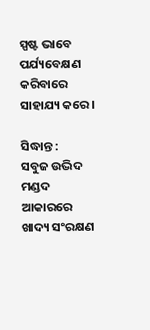ସ୍ପଷ୍ଟ ଭାବେ ପର୍ଯ୍ୟବେକ୍ଷଣ କରିବାରେ ସାହାଯ୍ୟ କରେ ।

ସିଦ୍ଧାନ୍ତ :
ସବୁଜ ଉଦ୍ଭିଦ ମଣ୍ଡଦ ଆକାରରେ ଖାଦ୍ୟ ସଂରକ୍ଷଣ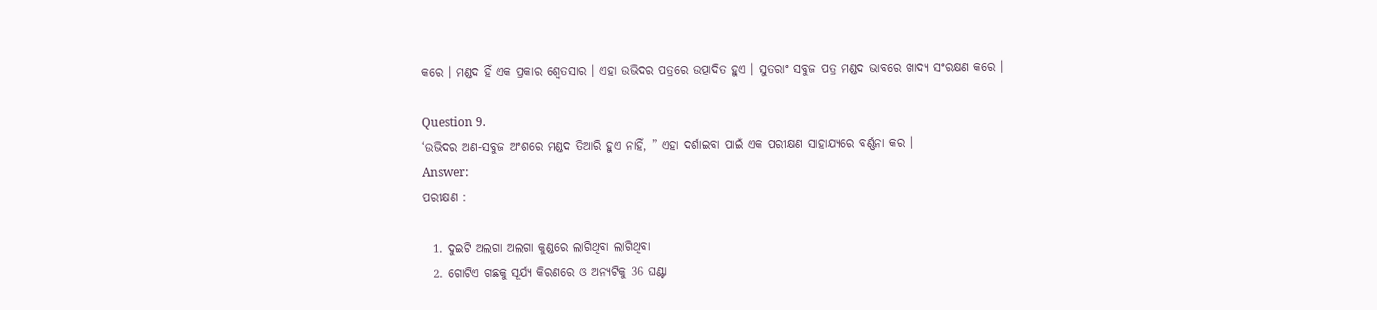କରେ । ମଣ୍ଡଦ ହିଁ ଏକ ପ୍ରକାର ଶ୍ଵେତସାର । ଏହା ଉଭିଦର ପତ୍ରରେ ଉତ୍ପାଦିତ ହୁଏ । ସୁତରାଂ ସବୁଜ ପତ୍ର ମଣ୍ଡଦ ଭାବରେ ଖାଦ୍ୟ ସଂରକ୍ଷଣ କରେ ।

Question 9.
‘ଉଭିଦର ଅଣ-ସବୁଜ ଅଂଶରେ ମଣ୍ଡଦ ତିଆରି ହୁଏ ନାହିଁ, ” ଏହା ଦର୍ଶାଇବା ପାଇଁ ଏକ ପରୀକ୍ଷଣ ସାହାଯ୍ୟରେ ବର୍ଣ୍ଣନା କର ।
Answer:
ପରୀକ୍ଷଣ :

  1. ଦୁଇଟି ଅଲଗା ଅଲଗା କୁଣ୍ଡରେ ଲାଗିଥିବା ଲାଗିଥିବା
  2. ଗୋଟିଏ ଗଛକୁ ସୂର୍ଯ୍ୟ କିରଣରେ ଓ ଅନ୍ୟଟିକୁ 36 ଘଣ୍ଟା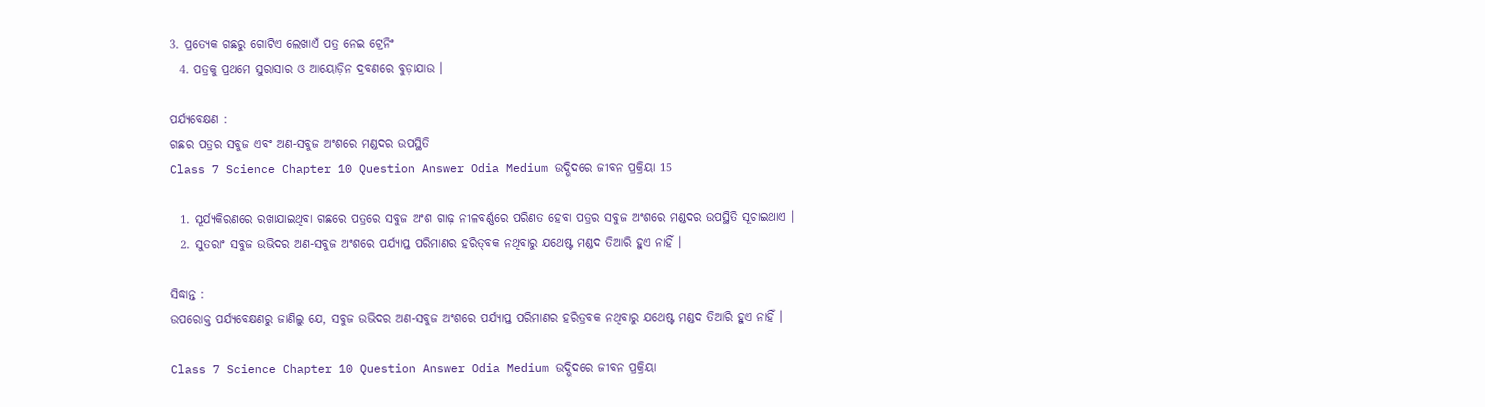3. ପ୍ରତ୍ୟେକ ଗଛରୁ ଗୋଟିଏ ଲେଖାଏଁ ପତ୍ର ନେଇ ଟ୍ରେନିଂ
  4. ପତ୍ରକୁ ପ୍ରଥମେ ସୁରାସାର ଓ ଆୟୋଡ଼ିନ ଦ୍ରବଣରେ ବୁଡ଼ାଯାଉ ।

ପର୍ଯ୍ୟବେକ୍ଷଣ :
ଗଛର ପତ୍ରର ସବୁଜ ଏବଂ ଅଣ-ସବୁଜ ଅଂଶରେ ମଣ୍ଡଦର ଉପସ୍ଥିତି
Class 7 Science Chapter 10 Question Answer Odia Medium ଉଦ୍ଭିଦରେ ଜୀବନ ପ୍ରକ୍ରିୟା 15

  1. ସୂର୍ଯ୍ୟକିରଣରେ ରଖାଯାଇଥିବା ଗଛରେ ପତ୍ରରେ ସବୁଜ ଅଂଶ ଗାଢ଼ ନୀଳବର୍ଣ୍ଣରେ ପରିଣତ ହେବା ପତ୍ରର ସବୁଜ ଅଂଶରେ ମଣ୍ଡଦର ଉପସ୍ଥିତି ସୂଚାଇଥାଏ ।
  2. ସୁତରାଂ ସବୁଜ ଉଭିଦର ଅଣ-ସବୁଜ ଅଂଶରେ ପର୍ଯ୍ୟାପ୍ତ ପରିମାଣର ହରିତ୍‌ବକ ନଥିବାରୁ ଯଥେଷ୍ଟ ମଣ୍ଡଦ ତିଆରି ହୁଏ ନାହିଁ ।

ସିଦ୍ଧାନ୍ତ :
ଉପରୋକ୍ତ ପର୍ଯ୍ୟବେକ୍ଷଣରୁ ଜାଣିଲୁ ଯେ, ସବୁଜ ଉଭିଦର ଅଣ-ସବୁଜ ଅଂଶରେ ପର୍ଯ୍ୟାପ୍ତ ପରିମାଣର ହରିତ୍ରବକ ନଥିବାରୁ ଯଥେଷ୍ଟ ମଣ୍ଡଦ ତିଆରି ହୁଏ ନାହିଁ ।

Class 7 Science Chapter 10 Question Answer Odia Medium ଉଦ୍ଭିଦରେ ଜୀବନ ପ୍ରକ୍ରିୟା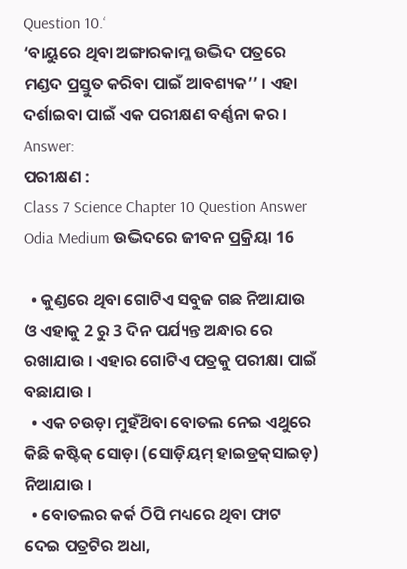Question 10.‘
‘ବାୟୁରେ ଥିବା ଅଙ୍ଗାରକାମ୍ଳ ଉଦ୍ଭିଦ ପତ୍ରରେ ମଣ୍ଡଦ ପ୍ରସ୍ତୁତ କରିବା ପାଇଁ ଆବଶ୍ୟକ’’ । ଏହା ଦର୍ଶାଇବା ପାଇଁ ଏକ ପରୀକ୍ଷଣ ବର୍ଣ୍ଣନା କର ।
Answer:
ପରୀକ୍ଷଣ :
Class 7 Science Chapter 10 Question Answer Odia Medium ଉଦ୍ଭିଦରେ ଜୀବନ ପ୍ରକ୍ରିୟା 16

  • କୁଣ୍ଡରେ ଥିବା ଗୋଟିଏ ସବୁଜ ଗଛ ନିଆଯାଉ ଓ ଏହାକୁ 2 ରୁ 3 ଦିନ ପର୍ଯ୍ୟନ୍ତ ଅନ୍ଧାର ରେ ରଖାଯାଉ । ଏହାର ଗୋଟିଏ ପତ୍ରକୁ ପରୀକ୍ଷା ପାଇଁ ବଛାଯାଉ ।
  • ଏକ ଚଉଡ଼ା ମୁହଁଥ‌ିବା ବୋତଲ ନେଇ ଏଥୁରେ କିଛି କଷ୍ଟିକ୍ ସୋଡ଼ା (ସୋଡ଼ିୟମ୍‌ ହାଇଡ୍ରକ୍‌ସାଇଡ଼) ନିଆଯାଉ ।
  • ବୋତଲର କର୍କ ଠିପି ମଧ୍ୟରେ ଥିବା ଫାଟ ଦେଇ ପତ୍ରଟିର ଅଧା,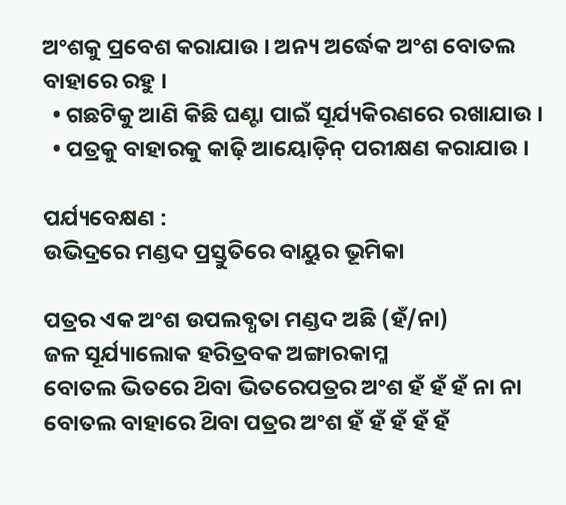ଅଂଶକୁ ପ୍ରବେଶ କରାଯାଉ । ଅନ୍ୟ ଅର୍ଦ୍ଧେକ ଅଂଶ ବୋତଲ ବାହାରେ ରହୁ ।
  • ଗଛଟିକୁ ଆଣି କିଛି ଘଣ୍ଟା ପାଇଁ ସୂର୍ଯ୍ୟକିରଣରେ ରଖାଯାଉ ।
  • ପତ୍ରକୁ ବାହାରକୁ କାଢ଼ି ଆୟୋଡ଼ିନ୍ ପରୀକ୍ଷଣ କରାଯାଉ ।

ପର୍ଯ୍ୟବେକ୍ଷଣ :
ଉଭିଦ୍ରରେ ମଣ୍ଡଦ ପ୍ରସ୍ତୁତିରେ ବାୟୁର ଭୂମିକା

ପତ୍ରର ଏକ ଅଂଶ ଉପଲବ୍ଧତା ମଣ୍ଡଦ ଅଛି (ହଁ/ନା)
ଜଳ ସୂର୍ଯ୍ୟାଲୋକ ହରିତ୍ରବକ ଅଙ୍ଗାରକାମ୍ଳ
ବୋତଲ ଭିତରେ ଥ‌ିବା ଭିତରେପତ୍ରର ଅଂଶ ହଁ ହଁ ହଁ ନା ନା
ବୋତଲ ବାହାରେ ଥ‌ିବା ପତ୍ରର ଅଂଶ ହଁ ହଁ ହଁ ହଁ ହଁ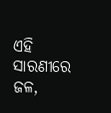ଏହି ସାରଣୀରେ ଜଳ,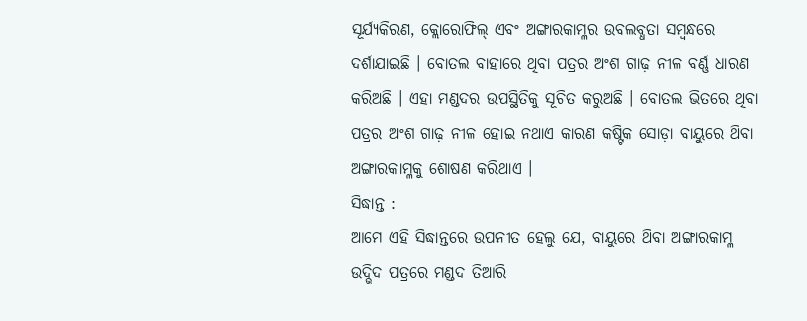ସୂର୍ଯ୍ୟକିରଣ, କ୍ଲୋରୋଫିଲ୍ ଏବଂ ଅଙ୍ଗାରକାମ୍ଳର ଉବଲବ୍ଧତା ସମ୍ବନ୍ଧରେ ଦର୍ଶାଯାଇଛି । ବୋତଲ ବାହାରେ ଥିବା ପତ୍ରର ଅଂଶ ଗାଢ଼ ନୀଳ ବର୍ଣ୍ଣ ଧାରଣ କରିଅଛି । ଏହା ମଣ୍ଡଦର ଉପସ୍ଥିତିକୁ ସୂଚିତ କରୁଅଛି । ବୋତଲ ଭିତରେ ଥିବା ପତ୍ରର ଅଂଶ ଗାଢ଼ ନୀଳ ହୋଇ ନଥାଏ କାରଣ କଷ୍ଟିକ ସୋଡ଼ା ବାୟୁରେ ଥ‌ିବା ଅଙ୍ଗାରକାମ୍ଳକୁ ଶୋଷଣ କରିଥାଏ ।
ସିଦ୍ଧାନ୍ତ :
ଆମେ ଏହି ସିଦ୍ଧାନ୍ତରେ ଉପନୀତ ହେଲୁ ଯେ, ବାୟୁରେ ଥ‌ିବା ଅଙ୍ଗାରକାମ୍ଳ ଉଦ୍ଭିଦ ପତ୍ରରେ ମଣ୍ଡଦ ତିଆରି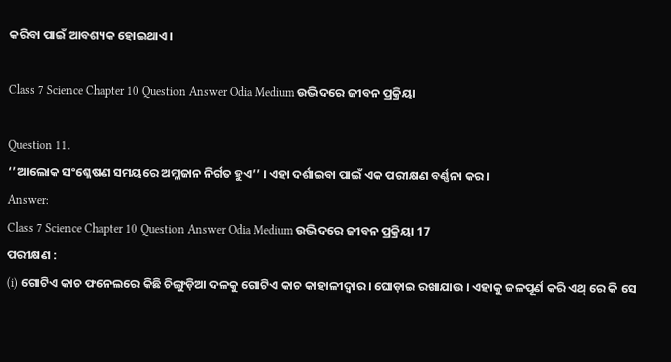କରିବା ପାଇଁ ଆବଶ୍ୟକ ହୋଇଥାଏ ।

Class 7 Science Chapter 10 Question Answer Odia Medium ଉଦ୍ଭିଦରେ ଜୀବନ ପ୍ରକ୍ରିୟା

Question 11.
‘’ଆଲୋକ ସଂଶ୍ଳେଷଣ ସମୟରେ ଅମ୍ଳଜାନ ନିର୍ଗତ ହୁଏ’’ । ଏହା ଦର୍ଶାଇବା ପାଇଁ ଏକ ପରୀକ୍ଷଣ ବର୍ଣ୍ଣନା କର ।
Answer:
Class 7 Science Chapter 10 Question Answer Odia Medium ଉଦ୍ଭିଦରେ ଜୀବନ ପ୍ରକ୍ରିୟା 17
ପରୀକ୍ଷଣ :
(i) ଗୋଟିଏ କାଚ ଫନେଲରେ କିଛି ଚିଙ୍ଗୁଡ଼ିଆ ଦଳକୁ ଗୋଟିଏ କାଚ କାହାଳୀଦ୍ଵାର। ଘୋଡ଼ାଇ ରଖାଯାଉ । ଏହାକୁ ଜଳପୂର୍ଣ କରି ଏଥ୍ ରେ କି ସେ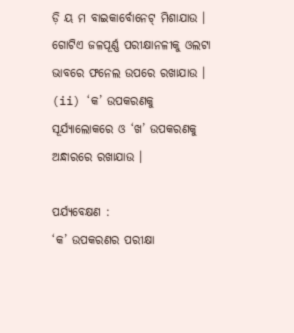ଡ଼ି ୟ ମ ବାଇକାର୍ବୋନେଟ୍ ମିଶାଯାଉ । ଗୋଟିଏ ଜଳପୂର୍ଣ୍ଣ ପରୀକ୍ଷାନଳୀକୁ ଓଲଟା ଭାବରେ ଫନେଲ ଉପରେ ରଖାଯାଉ ।
(ii) ‘କ’ ଉପକରଣକୁ ସୂର୍ଯ୍ୟାଲୋକରେ ଓ ‘ଖ’ ଉପକରଣକୁ ଅନ୍ଧାରରେ ରଖାଯାଉ ।

ପର୍ଯ୍ୟବେକ୍ଷଣ :
‘କ’ ଉପକରଣର ପରୀକ୍ଷା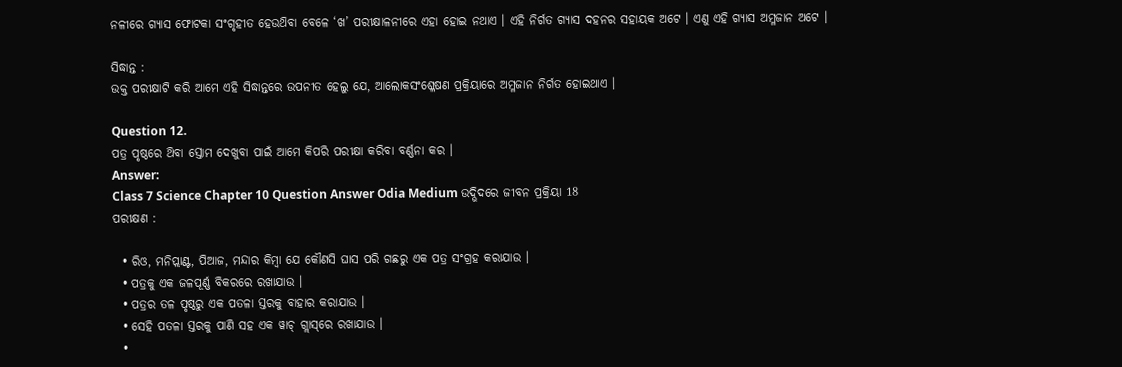ନଳୀରେ ଗ୍ୟାସ ଫୋଟକା ସଂଗୃହୀତ ହେଉଥ‌ିବା ବେଳେ ‘ଖ’ ପରୀକ୍ଷାଳନୀରେ ଏହା ହୋଇ ନଥାଏ । ଏହି ନିର୍ଗତ ଗ୍ୟାସ ଦହନର ସହାୟକ ଅଟେ । ଏଣୁ ଏହି ଗ୍ୟାସ ଅମ୍ଳଜାନ ଅଟେ ।

ସିଦ୍ଧାନ୍ତ :
ଉକ୍ତ ପରୀକ୍ଷାଟି କରି ଆମେ ଏହି ସିଦ୍ଧାନ୍ତରେ ଉପନୀତ ହେଲୁ ଯେ, ଆଲୋକସଂଶ୍ଳେଷଣ ପ୍ରକ୍ରିୟାରେ ଅମ୍ଳଜାନ ନିର୍ଗତ ହୋଇଥାଏ ।

Question 12.
ପତ୍ର ପୃଷ୍ଠରେ ଥ‌ିବା ସ୍ତୋମ ଦେଖୁବା ପାଇଁ ଆମେ କିପରି ପରୀକ୍ଷା କରିବା ବର୍ଣ୍ଣନା କର ।
Answer:
Class 7 Science Chapter 10 Question Answer Odia Medium ଉଦ୍ଭିଦରେ ଜୀବନ ପ୍ରକ୍ରିୟା 18
ପରୀକ୍ଷଣ :

  • ରିଓ, ମନିପ୍ଲାଣ୍ଟ, ପିଆଜ, ମନ୍ଦାର କିମ୍ବା ଯେ କୌଣସି ଘାସ ପରି ଗଛରୁ ଏକ ପତ୍ର ସଂଗ୍ରହ କରାଯାଉ ।
  • ପତ୍ରକୁ ଏକ ଜଳପୂର୍ଣ୍ଣ ବିକରରେ ରଖାଯାଉ ।
  • ପତ୍ରର ତଳ ପୃଷ୍ଠରୁ ଏକ ପତଳା ସ୍ତରକୁ ବାହାର କରାଯାଉ ।
  • ସେହି ପତଳା ସ୍ତରକୁ ପାଣି ସହ ଏକ ୱାଚ୍ ଗ୍ଲାସ୍‌ରେ ରଖାଯାଉ ।
  •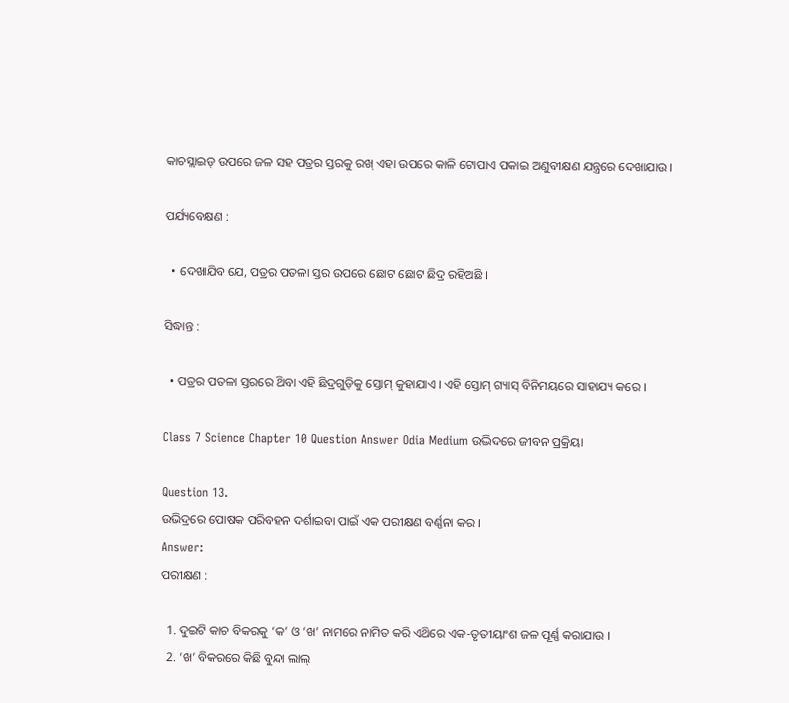କାଚସ୍ଲାଇଡ୍ ଉପରେ ଜଳ ସହ ପତ୍ରର ସ୍ତରକୁ ରଖ୍ ଏହା ଉପରେ କାଳି ଟୋପାଏ ପକାଇ ଅଣୁବୀକ୍ଷଣ ଯନ୍ତ୍ରରେ ଦେଖାଯାଉ ।

ପର୍ଯ୍ୟବେକ୍ଷଣ :

  • ଦେଖାଯିବ ଯେ, ପତ୍ରର ପତଳା ସ୍ତର ଉପରେ ଛୋଟ ଛୋଟ ଛିଦ୍ର ରହିଅଛି ।

ସିଦ୍ଧାନ୍ତ :

  • ପତ୍ରର ପତଳା ସ୍ତରରେ ଥ‌ିବା ଏହି ଛିଦ୍ରଗୁଡ଼ିକୁ ସ୍ତୋମ୍ କୁହାଯାଏ । ଏହି ସ୍ତୋମ୍ ଗ୍ୟାସ୍ ବିନିମୟରେ ସାହାଯ୍ୟ କରେ ।

Class 7 Science Chapter 10 Question Answer Odia Medium ଉଦ୍ଭିଦରେ ଜୀବନ ପ୍ରକ୍ରିୟା

Question 13.
ଉଭିଦ୍ରରେ ପୋଷକ ପରିବହନ ଦର୍ଶାଇବା ପାଇଁ ଏକ ପରୀକ୍ଷଣ ବର୍ଣ୍ଣନା କର ।
Answer:
ପରୀକ୍ଷଣ :

  1. ଦୁଇଟି କାଚ ବିକରକୁ ‘କ’ ଓ ‘ଖ’ ନାମରେ ନାମିତ କରି ଏଥ‌ିରେ ଏକ-ତୃତୀୟାଂଶ ଜଳ ପୂର୍ଣ୍ଣ କରାଯାଉ ।
  2. ‘ଖ’ ବିକରରେ କିଛି ବୁନ୍ଦା ଲାଲ୍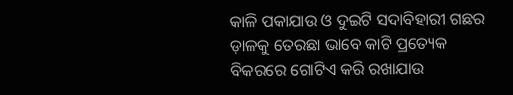କାଳି ପକାଯାଉ ଓ ଦୁଇଟି ସଦାବିହାରୀ ଗଛର ଡ଼ାଳକୁ ତେରଛା ଭାବେ କାଟି ପ୍ରତ୍ୟେକ ବିକରରେ ଗୋଟିଏ କରି ରଖାଯାଉ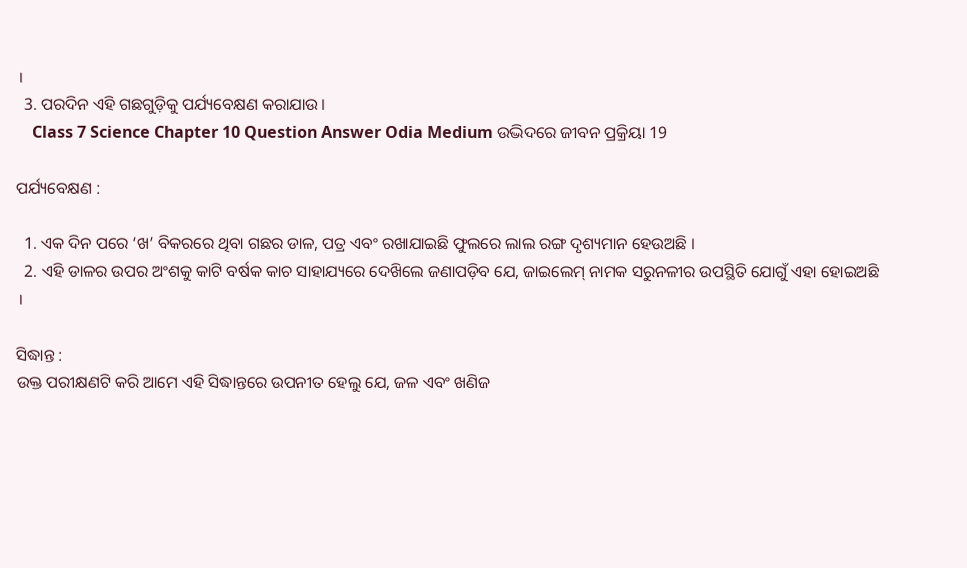।
  3. ପରଦିନ ଏହି ଗଛଗୁଡ଼ିକୁ ପର୍ଯ୍ୟବେକ୍ଷଣ କରାଯାଉ ।
    Class 7 Science Chapter 10 Question Answer Odia Medium ଉଦ୍ଭିଦରେ ଜୀବନ ପ୍ରକ୍ରିୟା 19

ପର୍ଯ୍ୟବେକ୍ଷଣ :

  1. ଏକ ଦିନ ପରେ ‘ଖ’ ବିକରରେ ଥିବା ଗଛର ଡାଳ, ପତ୍ର ଏବଂ ରଖାଯାଇଛି ଫୁଲରେ ଲାଲ ରଙ୍ଗ ଦୃଶ୍ୟମାନ ହେଉଅଛି ।
  2. ଏହି ଡାଳର ଉପର ଅଂଶକୁ କାଟି ବର୍ଷକ କାଚ ସାହାଯ୍ୟରେ ଦେଖ‌ିଲେ ଜଣାପଡ଼ିବ ଯେ, ଜାଇଲେମ୍ ନାମକ ସରୁନଳୀର ଉପସ୍ଥିତି ଯୋଗୁଁ ଏହା ହୋଇଅଛି ।

ସିଦ୍ଧାନ୍ତ :
ଉକ୍ତ ପରୀକ୍ଷଣଟି କରି ଆମେ ଏହି ସିଦ୍ଧାନ୍ତରେ ଉପନୀତ ହେଲୁ ଯେ, ଜଳ ଏବଂ ଖଣିଜ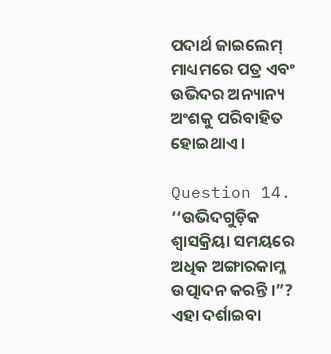ପଦାର୍ଥ ଜାଇଲେମ୍ ମାଧ୍ୟମରେ ପତ୍ର ଏବଂ ଉଭିଦର ଅନ୍ୟାନ୍ୟ ଅଂଶକୁ ପରିବାହିତ ହୋଇଥାଏ ।

Question 14.
‘‘ଉଭିଦଗୁଡ଼ିକ ଶ୍ଵାସକ୍ରିୟା ସମୟରେ ଅଧିକ ଅଙ୍ଗାରକାମ୍ଳ ଉତ୍ପାଦନ କରନ୍ତି ।”? ଏହା ଦର୍ଶାଇବା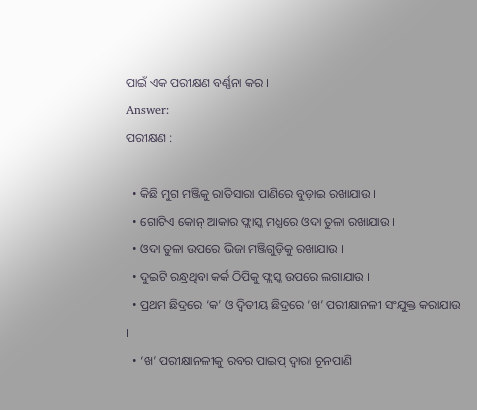ପାଇଁ ଏକ ପରୀକ୍ଷଣ ବର୍ଣ୍ଣନା କର ।
Answer:
ପରୀକ୍ଷଣ :

  • କିଛି ମୁଗ ମଞ୍ଜିକୁ ରାତିସାରା ପାଣିରେ ବୁଡ଼ାଇ ରଖାଯାଉ ।
  • ଗୋଟିଏ କୋନ୍ ଆକାର ଫ୍ଲାସ୍କ ମଧ୍ଯରେ ଓଦା ତୁଳା ରଖାଯାଉ ।
  • ଓଦା ତୁଳା ଉପରେ ଭିଜା ମଞ୍ଜିଗୁଡ଼ିକୁ ରଖାଯାଉ ।
  • ଦୁଇଟି ରନ୍ଧ୍ରଥିବା କର୍କ ଠିପିକୁ ଫ୍ଲସ୍କ ଉପରେ ଲଗାଯାଉ ।
  • ପ୍ରଥମ ଛିଦ୍ରରେ ‘କ’ ଓ ଦ୍ଵିତୀୟ ଛିଦ୍ରରେ ‘ଖ’ ପରୀକ୍ଷାନଳୀ ସଂଯୁକ୍ତ କରାଯାଉ ।
  • ‘ଖ’ ପରୀକ୍ଷାନଳୀକୁ ରବର ପାଇପ୍ ଦ୍ଵାରା ଚୂନପାଣି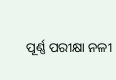ପୂର୍ଣ୍ଣ ପରୀକ୍ଷା ନଳୀ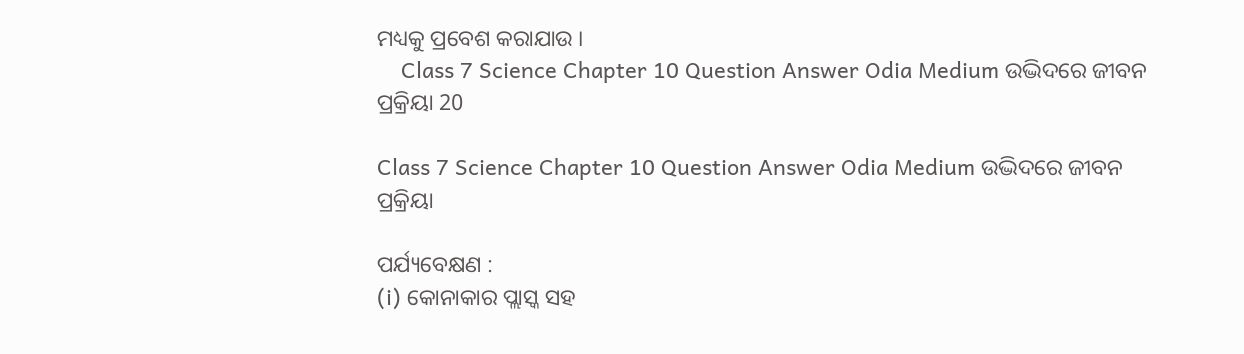ମଧ୍ୟକୁ ପ୍ରବେଶ କରାଯାଉ ।
    Class 7 Science Chapter 10 Question Answer Odia Medium ଉଦ୍ଭିଦରେ ଜୀବନ ପ୍ରକ୍ରିୟା 20

Class 7 Science Chapter 10 Question Answer Odia Medium ଉଦ୍ଭିଦରେ ଜୀବନ ପ୍ରକ୍ରିୟା

ପର୍ଯ୍ୟବେକ୍ଷଣ :
(i) କୋନାକାର ପ୍ଲାସ୍କ ସହ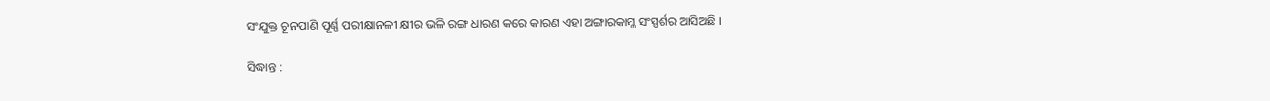ସଂଯୁକ୍ତ ଚୂନପାଣି ପୂର୍ଣ୍ଣ ପରୀକ୍ଷାନଳୀ କ୍ଷୀର ଭଳି ରଙ୍ଗ ଧାରଣ କରେ କାରଣ ଏହା ଅଙ୍ଗାରକାମ୍ଳ ସଂସ୍ପର୍ଶର ଆସିଅଛି ।

ସିଦ୍ଧାନ୍ତ :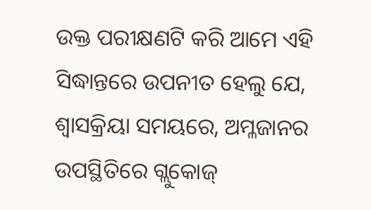ଉକ୍ତ ପରୀକ୍ଷଣଟି କରି ଆମେ ଏହି ସିଦ୍ଧାନ୍ତରେ ଉପନୀତ ହେଲୁ ଯେ, ଶ୍ଵାସକ୍ରିୟା ସମୟରେ, ଅମ୍ଳଜାନର ଉପସ୍ଥିତିରେ ଗ୍ଲୁକୋଜ୍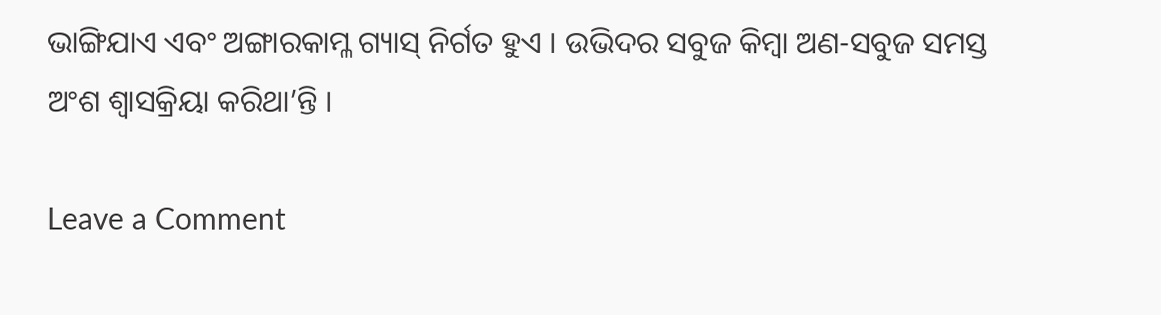ଭାଙ୍ଗିଯାଏ ଏବଂ ଅଙ୍ଗାରକାମ୍ଳ ଗ୍ୟାସ୍‌ ନିର୍ଗତ ହୁଏ । ଉଭିଦର ସବୁଜ କିମ୍ବା ଅଣ-ସବୁଜ ସମସ୍ତ ଅଂଶ ଶ୍ଵାସକ୍ରିୟା କରିଥା’ନ୍ତି ।

Leave a Comment